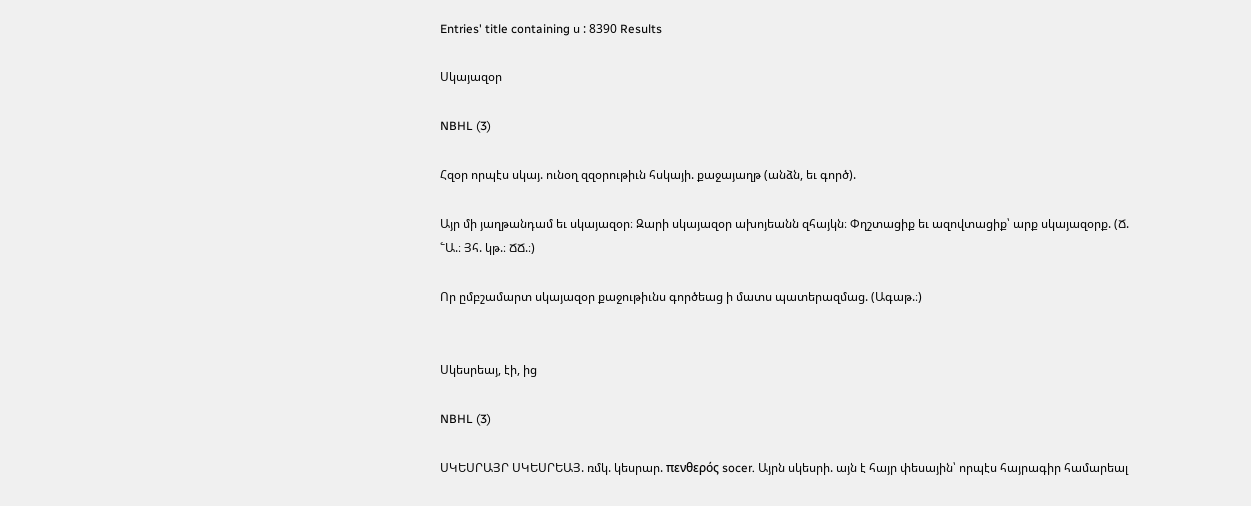Entries' title containing ս : 8390 Results

Սկայազօր

NBHL (3)

Հզօր որպէս սկայ. ունօղ զզօրութիւն հսկայի. քաջայաղթ (անձն, եւ գործ).

Այր մի յաղթանդամ եւ սկայազօր։ Զարի սկայազօր ախոյեանն զհայկն։ Փղշտացիք եւ ազովտացիք՝ արք սկայազօրք. (Ճ. ՟Ա.։ Յհ. կթ.։ ՃՃ.։)

Որ ըմբշամարտ սկայազօր քաջութիւնս գործեաց ի մատս պատերազմաց. (Ագաթ.։)


Սկեսրեայ, էի, ից

NBHL (3)

ՍԿԵՍՐԱՅՐ ՍԿԵՍՐԵԱՅ. ռմկ. կեսրար. πενθερός socer. Այրն սկեսրի. այն է հայր փեսային՝ որպէս հայրագիր համարեալ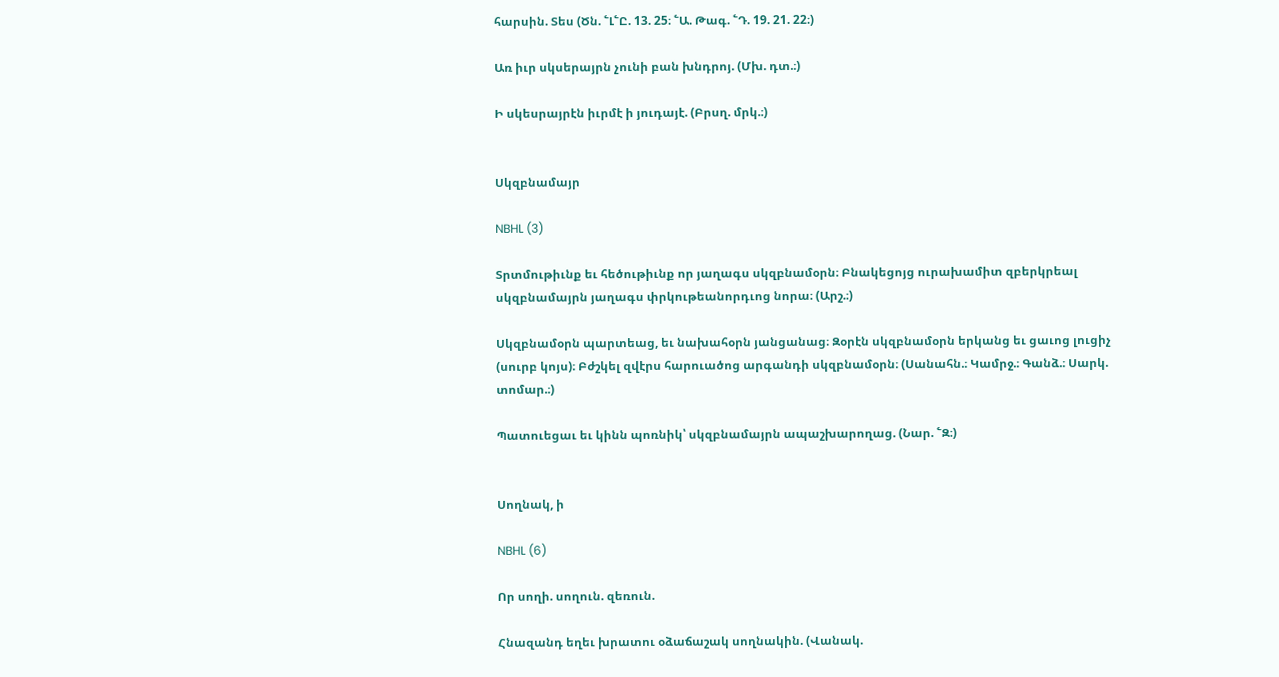հարսին. Տես (Ծն. ՟Լ՟Ը. 13. 25։ ՟Ա. Թագ. ՟Դ. 19. 21. 22։)

Առ իւր սկսերայրն չունի բան խնդրոյ. (Մխ. դտ.։)

Ի սկեսրայրէն իւրմէ ի յուդայէ. (Բրսղ. մրկ.։)


Սկզբնամայր

NBHL (3)

Տրտմութիւնք եւ հեծութիւնք որ յաղագս սկզբնամօրն։ Բնակեցոյց ուրախամիտ զբերկրեալ սկզբնամայրն յաղագս փրկութեանորդւոց նորա։ (Արշ.։)

Սկզբնամօրն պարտեաց, եւ նախահօրն յանցանաց։ Զօրէն սկզբնամօրն երկանց եւ ցաւոց լուցիչ (սուրբ կոյս)։ Բժշկել զվէրս հարուածոց արգանդի սկզբնամօրն։ (Սանահն.։ Կամրջ.։ Գանձ.։ Սարկ. տոմար.։)

Պատուեցաւ եւ կինն պոռնիկ՝ սկզբնամայրն ապաշխարողաց. (Նար. ՟Զ։)


Սողնակ, ի

NBHL (6)

Որ սողի. սողուն. զեռուն.

Հնազանդ եղեւ խրատու օձաճաշակ սողնակին. (Վանակ.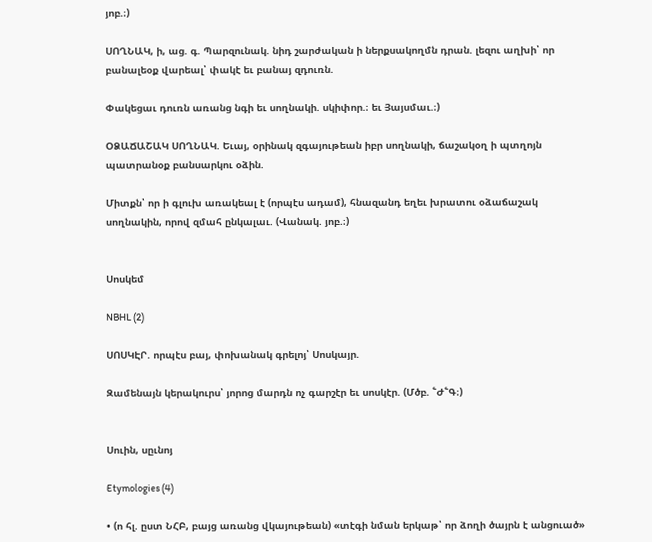յոբ.։)

ՍՈՂՆԱԿ, ի, աց. գ. Պարզունակ. նիդ շարժական ի ներքսակողմն դրան. լեզու աղխի՝ որ բանալեօք վարեալ՝ փակէ եւ բանայ զդուռն.

Փակեցաւ դուռն առանց նգի եւ սողնակի. սկիփոր.։ եւ Յայսմաւ.։)

ՕՁԱՃԱՇԱԿ ՍՈՂՆԱԿ. Եւայ, օրինակ զգայութեան իբր սողնակի, ճաշակօղ ի պտղոյն պատրանօք բանսարկու օձին.

Միտքն՝ որ ի գլուխ առակեալ է (որպէս ադամ), հնազանդ եղեւ խրատու օձաճաշակ սողնակին, որով զմահ ընկալաւ. (Վանակ. յոբ.։)


Սոսկեմ

NBHL (2)

ՍՈՍԿԷՐ. որպէս բայ, փոխանակ գրելոյ՝ Սոսկայր.

Զամենայն կերակուրս՝ յորոց մարդն ոչ գարշէր եւ սոսկէր. (Մծբ. ՟Ժ՟Գ։)


Սուին, սըւնոյ

Etymologies (4)

• (ո հլ. ըստ ՆՀԲ, բայց առանց վկայութեան) «տէգի նման երկաթ՝ որ ձողի ծայրն է անցուած»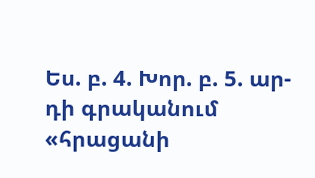Ես. բ. 4. Խոր. բ. 5. ար-դի գրականում «հրացանի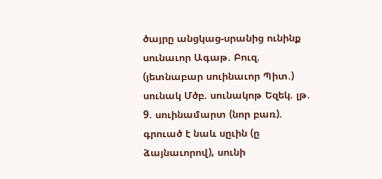ծայրը անցկաց-սրանից ունինք սունաւոր Ագաթ. Բուզ. (յետնաբար սուինաւոր Պիտ.) սունակ Մծբ. սունակոթ Եզեկ. լթ. 9. սուինամարտ (նոր բառ). գրուած է նաև սըւին (ը ձայնաւորով), սունի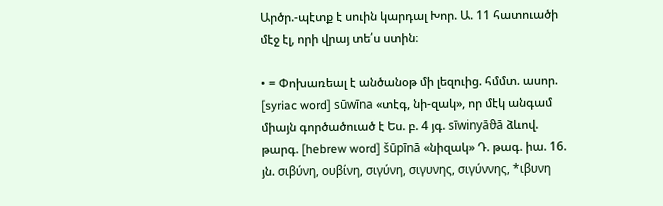Արծր.-պէտք է սուին կարդալ Խոր. Ա. 11 հատուածի մէջ էլ, որի վրայ տե՛ս ստին։

• = Փոխառեալ է անծանօթ մի լեզուից. հմմտ. ասոր. [syriac word] sūwīna «տէգ, նի-զակ», որ մէկ անգամ միայն գործածուած է Ես. բ. 4 յգ. sīwinyāϑā ձևով. թարգ. [hebrew word] šūpīnā «նիզակ» Դ. թագ. իա. 16. յն. σιβύνη, ουβίνη, σιγύνη, σιγυνης, σιγύννης, *ιβυνη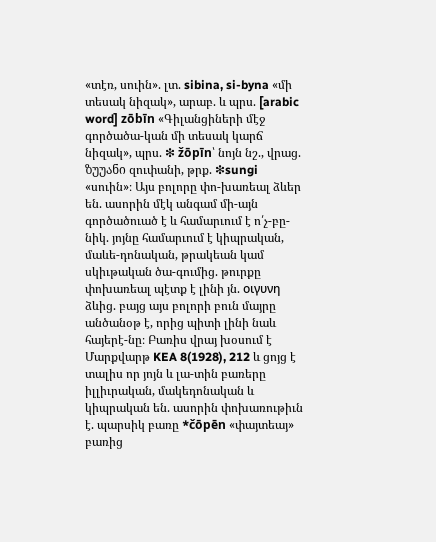«տէռ, սուին». լտ. sibina, si-byna «մի տեսակ նիզակ», արաբ. և պրս. [arabic word] zōbīn «Գիլանցիների մէջ գործածա-կան մի տեսակ կարճ նիզակ», պրս. ❇ žōрīn՝ նոյն նշ., վրաց. ზუუანი զուփանի, թրք. ❇sungi «սուին»։ Այս բոլորը փո-խառեալ ձևեր են. ասորին մէկ անգամ մի-այն գործածուած է և համարւում է ո՛չ-բը-նիկ. յոյնը համարւում է կիպրական, մաևե-դոնական, թրակեան կամ սկիւթական ծա-գումից. թուրքը փոխառեալ պէտք է լինի յն. οιγυνη ձևից. բայց այս բոլորի բուն մայրը անծանօթ է, որից պիտի լինի նաև հայերէ-նը։ Բառիս վրայ խօսում է Մարքվարթ KEA 8(1928), 212 և ցոյց է տալիս որ յոյն և լա-տին բառերը իլլիւրական, մակեդոնական և կիպրական են. ասորին փոխառութիւն է. պարսիկ բառը *čōpēn «փայտեայ» բառից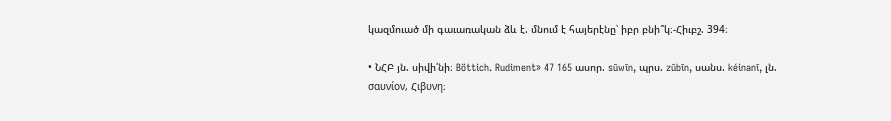կազմուած մի գաւառական ձև է. մնում է հայերէնը՝ իբր բնի՞կ։-Հիւբշ. 394։

• ՆՀԲ յն. սիվի՛նի։ Böttich. Rudiment» 47 165 ասոր. sūwīn, պրս. zūbīn, սանս. kéinanī, լն. σαυνίον, Հιβυνη։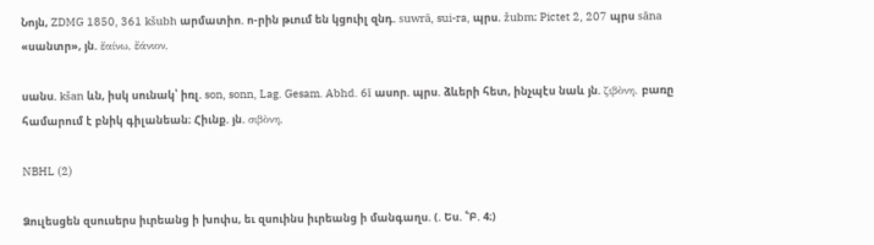Նոյն, ZDMG 1850, 361 kšubh արմատիո. ո-րին թւում են կցուիլ զնդ. suwrā, sui-ra, պրս. žubm։ Pictet 2, 207 պրս sāna «սանտր», յն. ἔαίνω, ἔάνιον,

սանս. kšan ևն, իսկ սունակ՝ իռլ. son, sonn, Lag. Gesam. Abhd. 6ī ասոր. պրս. ձևերի հետ, ինչպէս նաև յն. ζιβὸνη. բառը համարում է բնիկ գիլանեան։ Հիւնք. յն. σιβὸνη,

NBHL (2)

Ձուլեսցեն զսուսերս իւրեանց ի խոփս, եւ զսուինս իւրեանց ի մանգաղս. (. Ես. ՟Բ. 4։)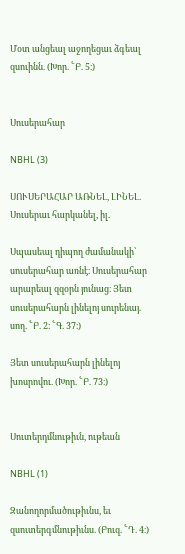Մօտ անցեալ աջողեցաւ ձգեալ զսուինն. (Խոր. ՟Բ. 5։)


Սուսերահար

NBHL (3)

ՍՈՒՍԵՐԱՀԱՐ ԱՌՆԵԼ, ԼԻՆԵԼ. Սուսերաւ հարկանել, իլ.

Սպասեալ դիպող ժամանակի՝ սուսերահար առնէ։ Սուսերահար արարեալ զզօրն յունաց։ Յետ սուսերահարն լինելոյ սուրենայ. սող. ՟Բ. 2։ ՟Գ. 37։)

Յետ սուսերահարն լինելոյ խոսրովու. (Խոր. ՟Բ. 73։)


Սուտերդմնութիւն, ութեան

NBHL (1)

Զանողորմածութիւնս, եւ զսուտերգմնութիւնս. (Բուզ. ՟Դ. 4։)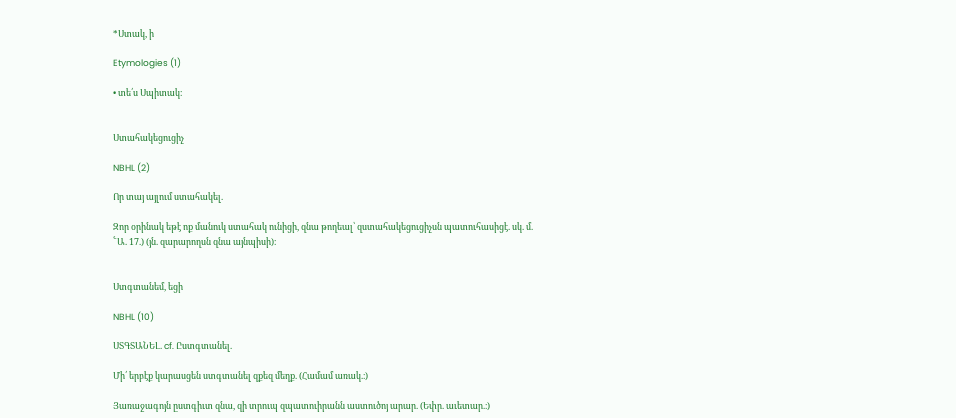*Ստակ, ի

Etymologies (1)

• տե՛ս Սպիտակ։


Ստահակեցուցիչ

NBHL (2)

Որ տայ այլում ստահակել.

Զոր օրինակ եթէ ոք մանուկ ստահակ ունիցի, զնա թողեալ՝ զստահակեցուցիչսն պատուհասիցէ. սկ. մ. ՟Ա. 17.) (յն. զարարողսն զնա այնպիսի)։


Ստգտանեմ, եցի

NBHL (10)

ՍՏԳՏԱՆԵԼ. cf. Ըստգտանել.

Մի՛ երբէք կարասցեն ստգտանել զքեզ մեղք. (Համամ առակ.։)

Յառաջագոյն ըստգիւտ զնա, զի տրուպ զպատուիրանն աստուծոյ արար. (Եփր. աւետար.։)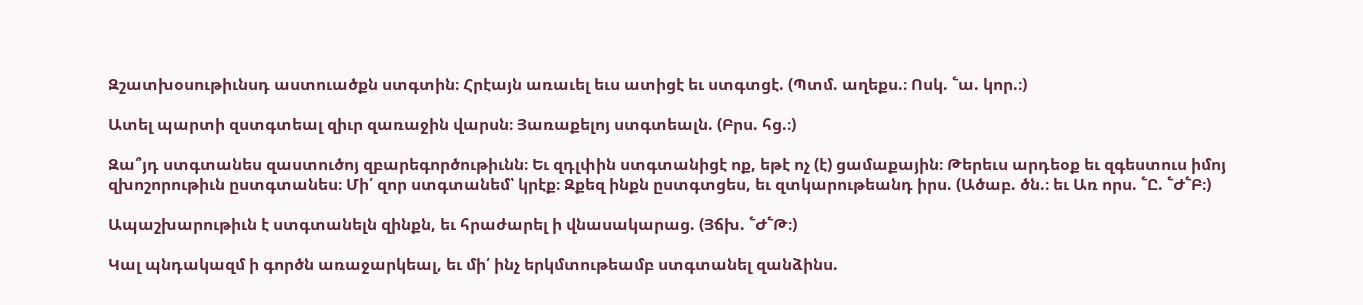Զշատխօսութիւնսդ աստուածքն ստգտին։ Հրէայն առաւել եւս ատիցէ եւ ստգտցէ. (Պտմ. աղեքս.։ Ոսկ. ՟ա. կոր.։)

Ատել պարտի զստգտեալ զիւր զառաջին վարսն։ Յառաքելոյ ստգտեալն. (Բրս. հց.։)

Զա՞յդ ստգտանես զաստուծոյ զբարեգործութիւնն։ Եւ զդլփին ստգտանիցէ ոք, եթէ ոչ (է) ցամաքային։ Թերեւս արդեօք եւ զգեստուս իմոյ զխոշորութիւն ըստգտանես։ Մի՛ զոր ստգտանեմ՝ կրէք։ Զքեզ ինքն ըստգտցես, եւ զտկարութեանդ իրս. (Ածաբ. ծն.։ եւ Առ որս. ՟Ը. ՟Ժ՟Բ։)

Ապաշխարութիւն է ստգտանելն զինքն, եւ հրաժարել ի վնասակարաց. (Յճխ. ՟Ժ՟Թ։)

Կալ պնդակազմ ի գործն առաջարկեալ, եւ մի՛ ինչ երկմտութեամբ ստգտանել զանձինս.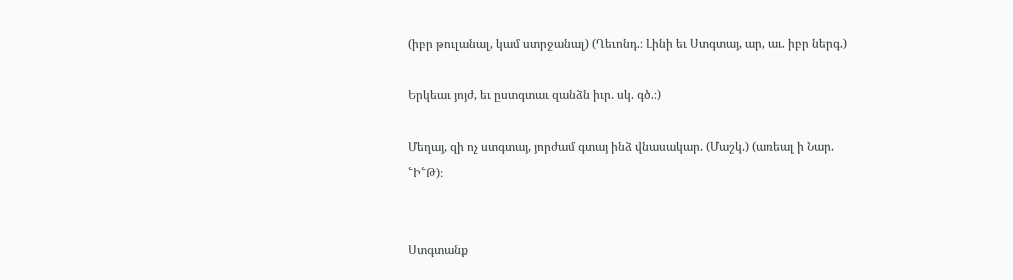(իբր թուլանալ, կամ ստրջանալ) (Ղեւոնդ.։ Լինի եւ Ստգտայ, ար, աւ. իբր ներգ.)

Երկեաւ յոյժ, եւ ըստգտաւ զանձն իւր. սկ. գծ.։)

Մեղայ, զի ոչ ստգտայ, յորժամ գտայ ինձ վնասակար. (Մաշկ.) (առեալ ի Նար. ՟Ի՟Թ)։


Ստգտանք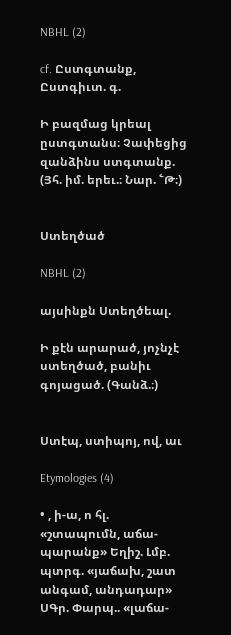NBHL (2)

cf. Ըստգտանք, Ըստգիւտ. գ.

Ի բազմաց կրեալ ըստգտանս։ Չափեցից զանձինս ստգտանք. (Յհ. իմ. երեւ.։ Նար. ՟Թ։)


Ստեղծած

NBHL (2)

այսինքն Ստեղծեալ.

Ի քէն արարած, յոչնչէ ստեղծած, բանիւ գոյացած. (Գանձ.։)


Ստէպ, ստիպոյ, ով, աւ

Etymologies (4)

• , ի-ա, ո հլ. «շտապումն, աճա-պարանք» Եղիշ. Լմբ. պտրգ. «յաճախ, շատ անգամ, անդադար» ՍԳր. Փարպ.. «լաճա-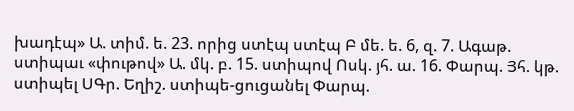խադէպ» Ա. տիմ. ե. 23. որից ստէպ ստէպ Բ մե. ե. 6, զ. 7. Ագաթ. ստիպաւ «փութով» Ա. մկ. բ. 15. ստիպով Ոսկ. յհ. ա. 16. Փարպ. Յհ. կթ. ստիպել ՍԳր. Եղիշ. ստիպե-ցուցանել Փարպ.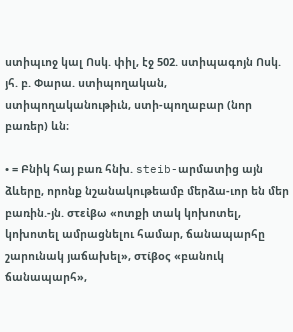ստիպւոջ կալ Ոսկ. փիլ, էջ 502. ստիպագոյն Ոսկ. յհ. բ. Փարա. ստիպողական, ստիպողականութիւն, ստի-պողաբար (նոր բառեր) ևն։

• = Բնիկ հայ բառ հնխ. steib-արմատից այն ձևերը, որոնք նշանակութեամբ մերձա-ւոր են մեր բառին.-յն. στεἰβω «ոտքի տակ կոխոտել, կոխոտել ամրացնելու համար, ճանապարհը շարունակ յաճախել», στίβος «բանուկ ճանապարհ»,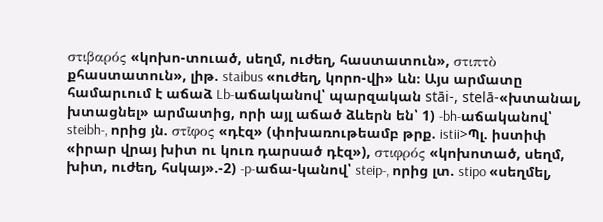στιβαρός «կոխո-տուած, սեղմ, ուժեղ, հաստատուն», στιπτὸ քհաստատուն», լիթ. staibus «ուժեղ, կորո-վի» ևն։ Այս արմատը համարւում է աճաձ Lb-աճականով՝ պարզական stāi-, stelā-«խտանալ, խտացնել» արմատից, որի այլ աճած ձևերն են՝ 1) -bh-աճականով՝ steibh-, որից յն. στῖφος «դէզ» (փոխառութեամբ թրք. istii>Պլ. իստիփ «իրար վրայ խիտ ու կուռ դարսած դէզ»), στιφρός «կոխոտած, սեղմ, խիտ, ուժեղ, հսկայ».-2) -p-աճա-կանով՝ steip-, որից լտ. stipo «սեղմել,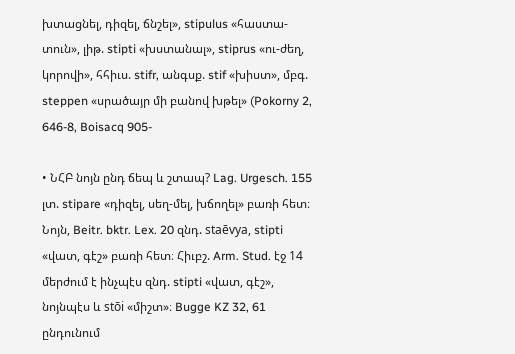խտացնել, դիզել, ճնշել», stipulus «հաստա-տուն», լիթ. stipti «խստանալ», stiprus «ու-ժեղ, կորովի», հհիւս. stifr, անգսք. stif «խիստ», մբգ. steppen «սրածայր մի բանով խթել» (Pokorny 2, 646-8, Boisacq 905-

• ՆՀԲ նոյն ընդ ճեպ և շտապ? Lag. Urgesch. 155 լտ. stipare «դիզել, սեղ-մել, խճողել» բառի հետ։ Նոյն, Beitr. bktr. Lex. 20 զնդ. staēvya, stipti «վատ, գէշ» բառի հետ։ Հիւբշ. Arm. Stud. էջ 14 մերժում է ինչպէս զնդ. stipti «վատ, գէշ», նոյնպէս և stōi «միշտ»։ Bugge KZ 32, 61 ընդունում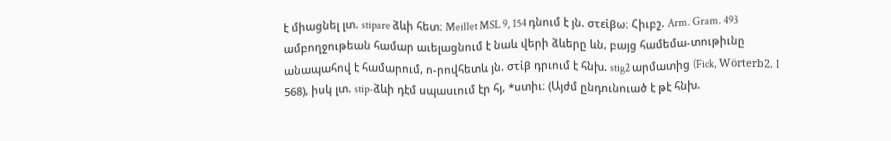է միացնել լտ. stipare ձևի հետ։ Meillet MSL 9, 154 դնում է յն. στεἰβω։ Հիւբշ. Arm. Gram. 493 ամբողջութեան համար աւելացնում է նաև վերի ձևերը ևն, բայց համեմա-տութիւնը անապահով է համարում, ո-րովհետև յն. στἰβ դրւում է հնխ. stig2 արմատից (Fick, Wörterb2. I 568), իսկ լտ. stip-ձևի դէմ սպասւում էր հյ, *ստիւ։ (Այժմ ընդունուած է թէ հնխ.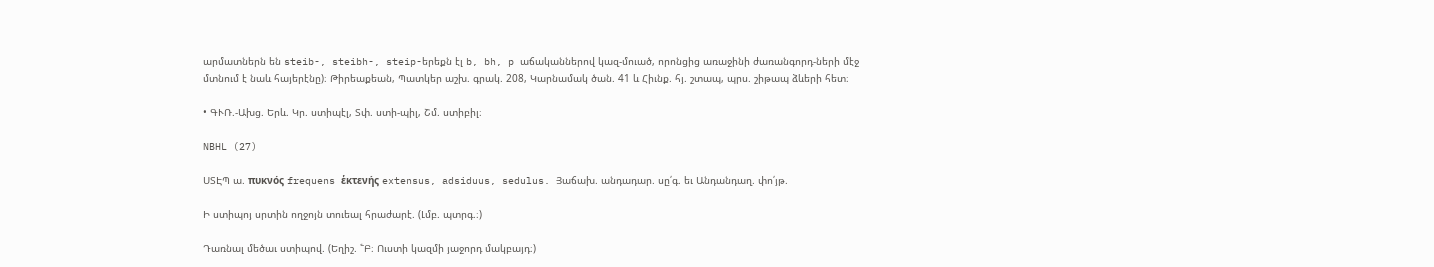արմատներն են steib-, steibh-, steip-երեքն էլ b, bh, p աճականներով կազ-մուած, որոնցից առաջինի ժառանգորդ-ների մէջ մտնում է նաև հայերէնը)։ Թիրեաքեան, Պատկեր աշխ. գրակ. 208, Կարնամակ ծան. 41 և Հիւնք. հյ. շտապ, պրս. շիթապ ձևերի հետ։

• ԳՒՌ.-Ախց. Երև. Կր. ստիպէլ, Տփ. ստի-պիլ, Շմ. ստիբիլ։

NBHL (27)

ՍՏԷՊ ա. πυκνός frequens ἑκτενής extensus, adsiduus, sedulus. Յաճախ. անդադար. սը՛գ. եւ Անդանդաղ. փո՛յթ.

Ի ստիպոյ սրտին ողջոյն տուեալ հրաժարէ. (Լմբ. պտրգ.։)

Դառնալ մեծաւ ստիպով. (Եղիշ. ՟Բ։ Ուստի կազմի յաջորդ մակբայդ։)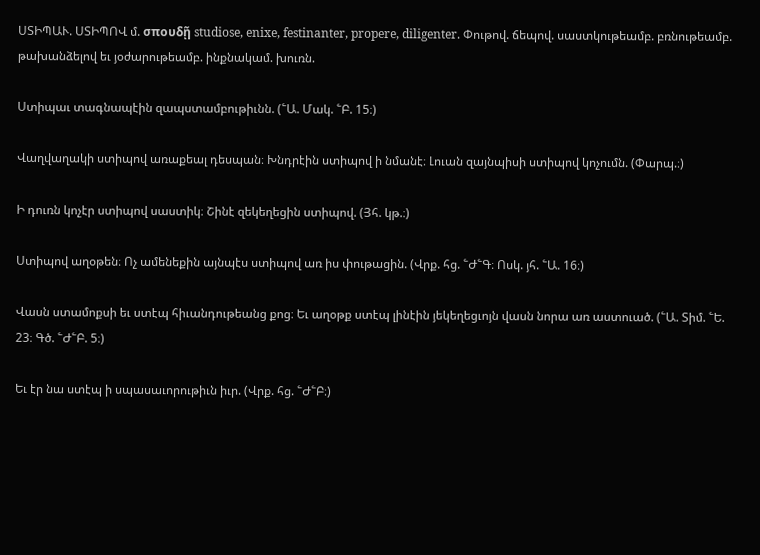ՍՏԻՊԱՒ. ՍՏԻՊՈՎ մ. σπουδῇ studiose, enixe, festinanter, propere, diligenter. Փութով. ճեպով. սաստկութեամբ. բռնութեամբ. թախանձելով եւ յօժարութեամբ. ինքնակամ. խուռն.

Ստիպաւ տագնապէին զապստամբութիւնն. (՟Ա. Մակ. ՟Բ. 15։)

Վաղվաղակի ստիպով առաքեալ դեսպան։ Խնդրէին ստիպով ի նմանէ։ Լուան զայնպիսի ստիպով կոչումն. (Փարպ.։)

Ի դուռն կոչէր ստիպով սաստիկ։ Շինէ զեկեղեցին ստիպով. (Յհ. կթ.։)

Ստիպով աղօթեն։ Ոչ ամենեքին այնպէս ստիպով առ իս փութացին. (Վրք. հց. ՟Ժ՟Գ։ Ոսկ. յհ. ՟Ա. 16։)

Վասն ստամոքսի եւ ստէպ հիւանդութեանց քոց։ Եւ աղօթք ստէպ լինէին յեկեղեցւոյն վասն նորա առ աստուած. (՟Ա. Տիմ. ՟Ե. 23։ Գծ. ՟Ժ՟Բ. 5։)

Եւ էր նա ստէպ ի սպասաւորութիւն իւր. (Վրք. հց. ՟Ժ՟Բ։)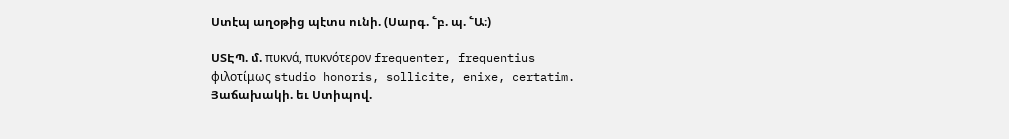Ստէպ աղօթից պէտս ունի. (Սարգ. ՟բ. պ. ՟Ա։)

ՍՏԷՊ. մ. πυκνά, πυκνότερον frequenter, frequentius φιλοτίμως studio honoris, sollicite, enixe, certatim. Յաճախակի. եւ Ստիպով.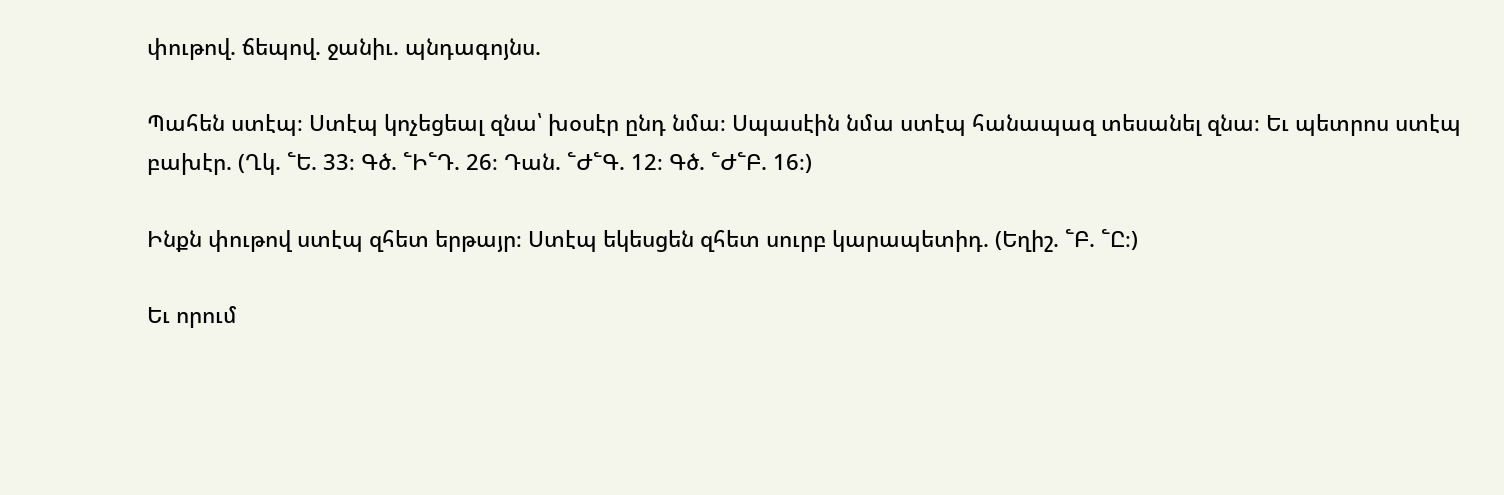փութով. ճեպով. ջանիւ. պնդագոյնս.

Պահեն ստէպ։ Ստէպ կոչեցեալ զնա՝ խօսէր ընդ նմա։ Սպասէին նմա ստէպ հանապազ տեսանել զնա։ Եւ պետրոս ստէպ բախէր. (Ղկ. ՟Ե. 33։ Գծ. ՟Ի՟Դ. 26։ Դան. ՟Ժ՟Գ. 12։ Գծ. ՟Ժ՟Բ. 16։)

Ինքն փութով ստէպ զհետ երթայր։ Ստէպ եկեսցեն զհետ սուրբ կարապետիդ. (Եղիշ. ՟Բ. ՟Ը։)

Եւ որում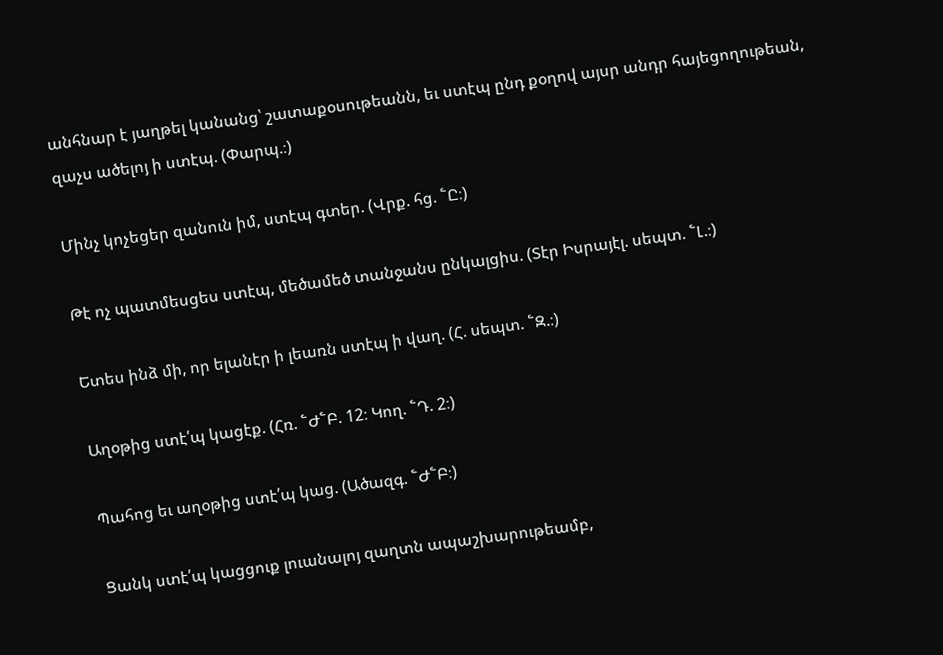անհնար է յաղթել կանանց՝ շատաքօսութեանն, եւ ստէպ ընդ քօղով այսր անդր հայեցողութեան, զաչս ածելոյ ի ստէպ. (Փարպ.։)

Մինչ կոչեցեր զանուն իմ, ստէպ գտեր. (Վրք. հց. ՟Ը։)

Թէ ոչ պատմեսցես ստէպ, մեծամեծ տանջանս ընկալցիս. (Տէր Իսրայէլ. սեպտ. ՟Լ.։)

Ետես ինձ մի, որ ելանէր ի լեառն ստէպ ի վաղ. (Հ. սեպտ. ՟Զ.։)

Աղօթից ստէ՛պ կացէք. (Հռ. ՟Ժ՟Բ. 12։ Կող. ՟Դ. 2։)

Պահոց եւ աղօթից ստէ՛պ կաց. (Ածազգ. ՟Ժ՟Բ։)

Ցանկ ստէ՛պ կացցուք լուանալոյ զաղտն ապաշխարութեամբ,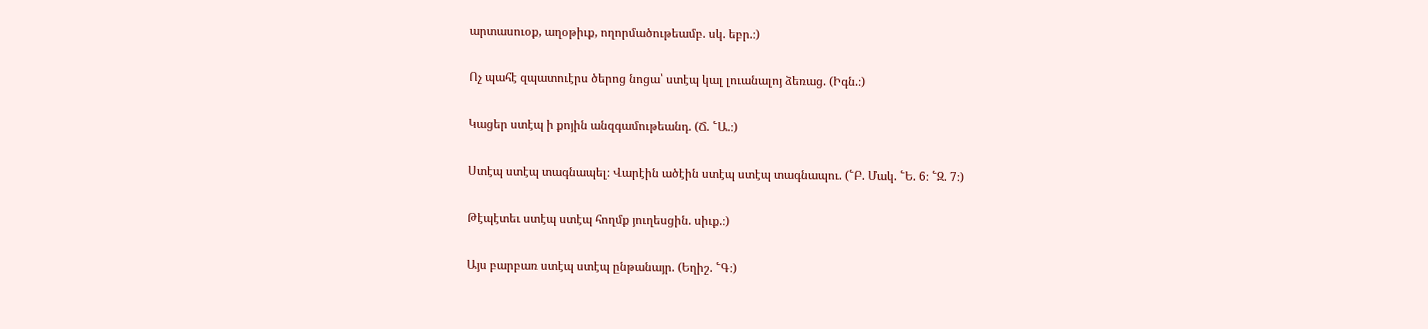արտասուօք, աղօթիւք, ողորմածութեամբ. սկ. եբր.։)

Ոչ պահէ զպատուէրս ծերոց նոցա՝ ստէպ կալ լուանալոյ ձեռաց. (Իգն.։)

Կացեր ստէպ ի քոյին անզգամութեանդ. (Ճ. ՟Ա.։)

Ստէպ ստէպ տագնապել։ Վարէին ածէին ստէպ ստէպ տագնապու. (՟Բ. Մակ. ՟Ե. 6։ ՟Զ. 7։)

Թէպէտեւ ստէպ ստէպ հողմք յուղեսցին. սիւք.։)

Այս բարբառ ստէպ ստէպ ընթանայր. (Եղիշ. ՟Գ։)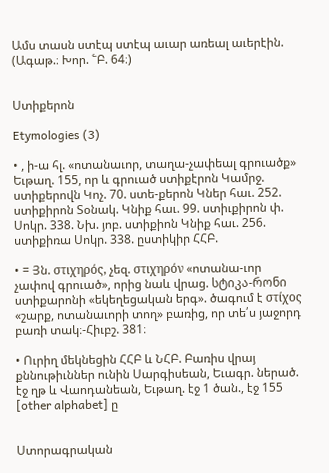Ամս տասն ստէպ ստէպ աւար առեալ աւերէին. (Ագաթ.։ Խոր. ՟Բ. 64։)


Ստիքերոն

Etymologies (3)

• , ի-ա հլ. «ոտանաւոր, տաղա-չափեալ գրուածք» Եւթաղ. 155, որ և գրուած ստիքէրոն Կամրջ. ստիքերովն Կոչ. 70. ստե-քերոն Կներ հաւ. 252. ստիքիրոն Տօնակ. Կնիք հաւ. 99. ստիւքիրոն փ. Սոկր. 338. Նխ. յոբ. ստիքիոն Կնիք հաւ. 256. ստիքիռա Սոկր. 338. ըստիկիր ՀՀԲ.

• = Յն. στιχηρός, չեզ. στιχηρόν «ոտանա-ւոր չափով գրուած», որից նաև վրաց. სტიკა-რონი ստիքարոնի «եկեղեցական երգ». ծագում է στίχος «շարք, ոտանաւորի տող» բառից, որ տե՛ս յաջորդ բառի տակ։-Հիւբշ. 381։

• Ուրիղ մեկնեցին ՀՀԲ և ՆՀԲ. Բառիս վրայ քննութիւններ ունին Սարգիսեան, Եւագր. ներած. էջ ղթ և Վաոդանեան, Եւթաղ. էջ 1 ծան., էջ 155 [other alphabet] ը


Ստորագրական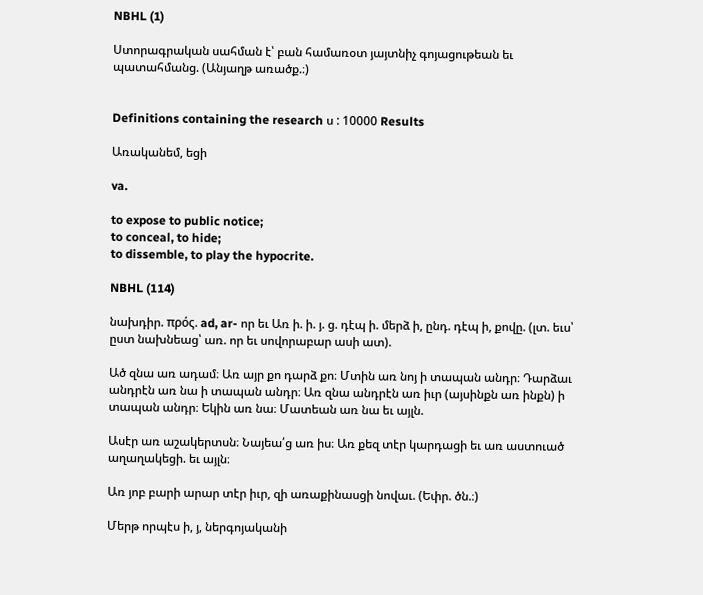NBHL (1)

Ստորագրական սահման է՝ բան համառօտ յայտնիչ գոյացութեան եւ պատահմանց. (Անյաղթ առածք.։)


Definitions containing the research ս : 10000 Results

Առականեմ, եցի

va.

to expose to public notice;
to conceal, to hide;
to dissemble, to play the hypocrite.

NBHL (114)

նախդիր. πρός. ad, ar- որ եւ Առ ի. ի. յ. ց. դէպ ի. մերձ ի, ընդ. դէպ ի, քովը. (լտ. եւս՝ ըստ նախնեաց՝ առ. որ եւ սովորաբար ասի ատ).

Ած զնա առ ադամ։ Առ այր քո դարձ քո։ Մտին առ նոյ ի տապան անդր։ Դարձաւ անդրէն առ նա ի տապան անդր։ Առ զնա անդրէն առ իւր (այսինքն առ ինքն) ի տապան անդր։ Եկին առ նա։ Մատեան առ նա եւ այլն.

Ասէր առ աշակերտսն։ Նայեա՛ց առ իս։ Առ քեզ տէր կարդացի եւ առ աստուած աղաղակեցի. եւ այլն։

Առ յոբ բարի արար տէր իւր, զի առաքինասցի նովաւ. (Եփր. ծն.։)

Մերթ որպէս ի, յ, ներգոյականի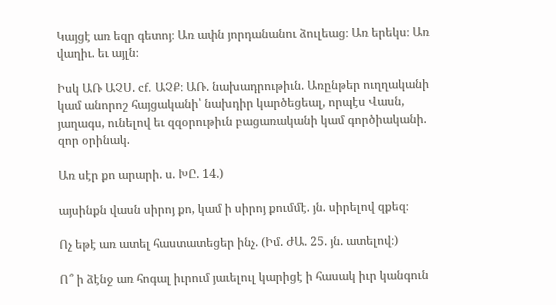Կայցէ առ եզր գետոյ։ Առ ափն յորդանանու ձուլեաց։ Առ երեկս։ Առ վաղիւ. եւ այլն։

Իսկ ԱՌ ԱՉՍ. cf. ԱՉՔ։ ԱՌ. նախադրութիւն. Առընթեր ուղղականի կամ անորոշ հայցականի՝ նախդիր կարծեցեալ, որպէս Վասն, յաղագս, ունելով եւ զզօրութիւն բացառականի կամ գործիականի. զոր օրինակ.

Առ սէր քո արարի. ս. ԽԸ. 14.)

այսինքն վասն սիրոյ քո, կամ ի սիրոյ քումմէ. յն. սիրելով զքեզ։

Ոչ եթէ առ ատել հաստատեցեր ինչ. (Իմ. ԺԱ. 25. յն. ատելով։)

Ո՞ ի ձէնջ առ հոգալ իւրում յաւելուլ կարիցէ ի հասակ իւր կանգուն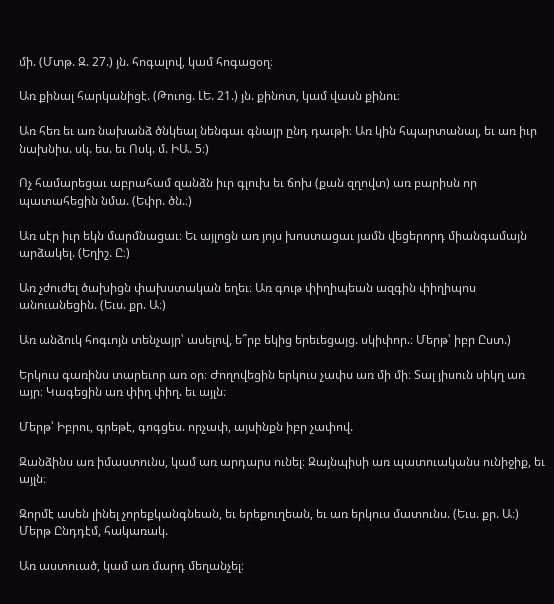մի. (Մտթ. Զ. 27.) յն. հոգալով, կամ հոգացօղ։

Առ քինալ հարկանիցէ. (Թուոց. ԼԵ. 21.) յն. քինոտ, կամ վասն քինու։

Առ հեռ եւ առ նախանձ ծնկեալ նենգաւ գնայր ընդ դաւթի։ Առ կին հպարտանալ, եւ առ իւր նախնիս. սկ. ես. եւ Ոսկ. մ. ԻԱ. 5։)

Ոչ համարեցաւ աբրահամ զանձն իւր գլուխ եւ ճոխ (քան զղովտ) առ բարիսն որ պատահեցին նմա. (Եփր. ծն.։)

Առ սէր իւր եկն մարմնացաւ։ Եւ այլոցն առ յոյս խոստացաւ յամն վեցերորդ միանգամայն արձակել. (Եղիշ. Ը։)

Առ չժուժել ծախիցն փախստական եղեւ։ Առ գութ փիղիպեան ազգին փիղիպոս անուանեցին. (Եւս. քր. Ա։)

Առ անձուկ հոգւոյն տենչայր՝ ասելով, ե՞րբ եկից երեւեցայց. սկիփոր.։ Մերթ՝ իբր Ըստ.)

Երկուս գառինս տարեւոր առ օր։ Ժողովեցին երկուս չափս առ մի մի։ Տալ յիսուն սիկղ առ այր։ Կագեցին առ փիղ փիղ. եւ այլն։

Մերթ՝ Իբրու, գրեթէ, գոգցես. որչափ, այսինքն իբր չափով.

Զանձինս առ իմաստունս, կամ առ արդարս ունել։ Զայնպիսի առ պատուականս ունիջիք, եւ այլն։

Զորմէ ասեն լինել չորեքկանգնեան, եւ երեքուղեան, եւ առ երկուս մատունս. (Եւս. քր. Ա։) Մերթ Ընդդէմ, հակառակ.

Առ աստուած, կամ առ մարդ մեղանչել։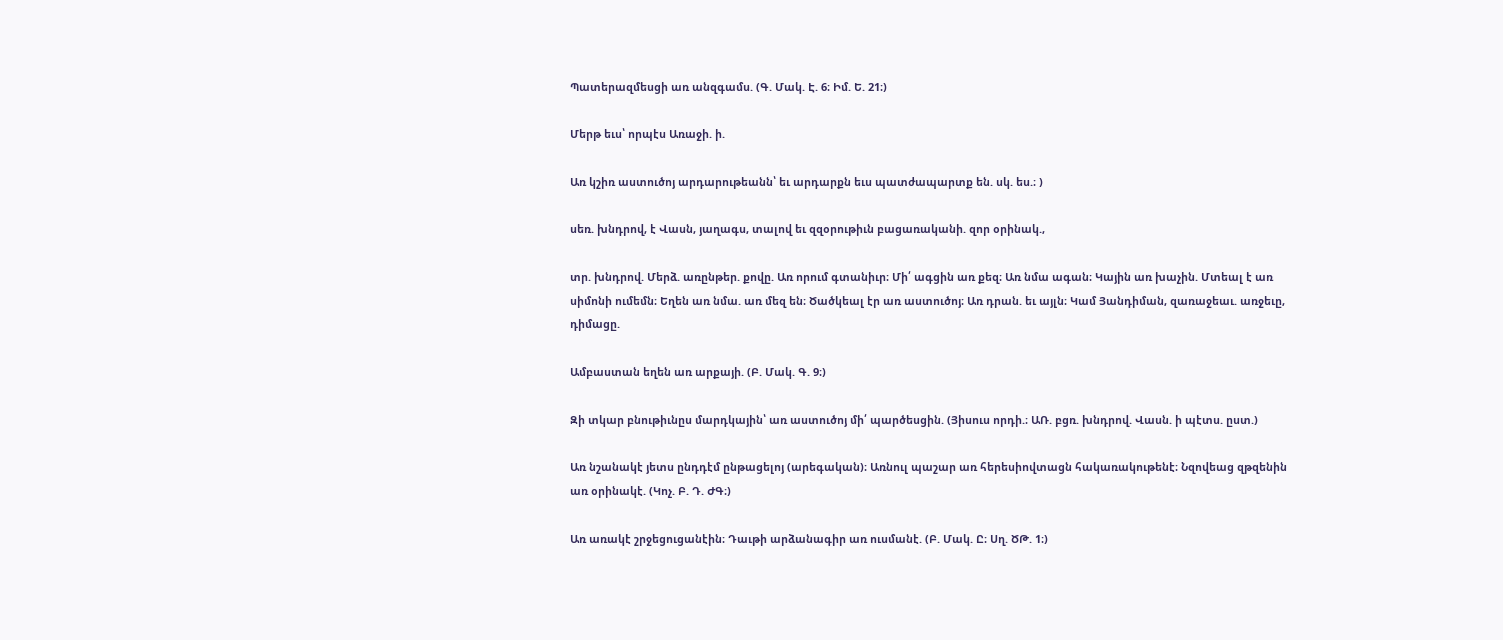Պատերազմեսցի առ անզգամս. (Գ. Մակ. Է. 6։ Իմ. Ե. 21։)

Մերթ եւս՝ որպէս Առաջի. ի.

Առ կշիռ աստուծոյ արդարութեանն՝ եւ արդարքն եւս պատժապարտք են. սկ. ես.։ )

սեռ. խնդրով, է Վասն, յաղագս, տալով եւ զզօրութիւն բացառականի. զոր օրինակ.,

տր. խնդրով. Մերձ. առընթեր. քովը. Առ որում գտանիւր։ Մի՛ ագցին առ քեզ։ Առ նմա ագան։ Կային առ խաչին. Մտեալ է առ սիմոնի ումեմն։ Եղեն առ նմա. առ մեզ են։ Ծածկեալ էր առ աստուծոյ։ Առ դրան. եւ այլն։ Կամ Յանդիման, զառաջեաւ. առջեւը, դիմացը.

Ամբաստան եղեն առ արքայի. (Բ. Մակ. Գ. 9։)

Զի տկար բնութիւնըս մարդկային՝ առ աստուծոյ մի՛ պարծեսցին. (Յիսուս որդի.։ ԱՌ. բցռ. խնդրով. Վասն. ի պէտս. ըստ.)

Առ նշանակէ յետս ընդդէմ ընթացելոյ (արեգական)։ Առնուլ պաշար առ հերեսիովտացն հակառակութենէ։ Նզովեաց զթզենին առ օրինակէ. (Կոչ. Բ. Դ. ԺԳ։)

Առ առակէ շրջեցուցանէին։ Դաւթի արձանագիր առ ուսմանէ. (Բ. Մակ. Ը։ Սղ. ԾԹ. 1։)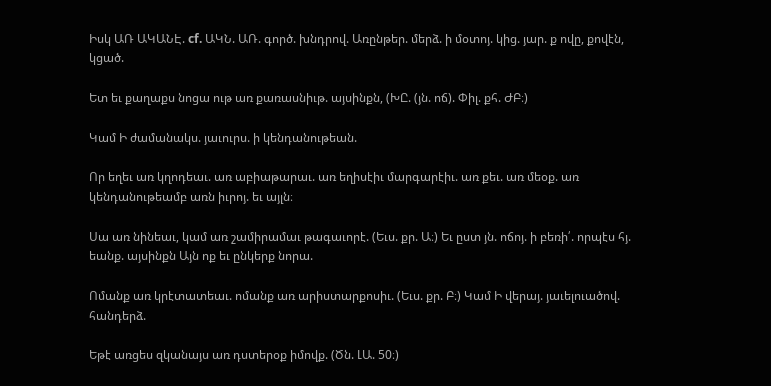Իսկ ԱՌ ԱԿԱՆԷ. cf. ԱԿՆ. ԱՌ. գործ. խնդրով. Առընթեր. մերձ. ի մօտոյ. կից. յար. ք ովը, քովէն, կցած.

Ետ եւ քաղաքս նոցա ութ առ քառասնիւթ. այսինքն, (ԽԸ. (յն. ոճ). Փիլ. քհ. ԺԲ։)

Կամ Ի ժամանակս. յաւուրս. ի կենդանութեան.

Որ եղեւ առ կղոդեաւ. առ աբիաթարաւ. առ եղիսէիւ մարգարէիւ. առ քեւ. առ մեօք. առ կենդանութեամբ առն իւրոյ. եւ այլն։

Սա առ նինեաւ, կամ առ շամիրամաւ թագաւորէ. (Եւս. քր. Ա։) Եւ ըստ յն. ոճոյ. ի բեռի՛. որպէս հյ. եանք. այսինքն Այն ոք եւ ընկերք նորա.

Ոմանք առ կրէտատեաւ. ոմանք առ արիստարքոսիւ. (Եւս. քր. Բ։) Կամ Ի վերայ. յաւելուածով. հանդերձ.

Եթէ առցես զկանայս առ դստերօք իմովք. (Ծն. ԼԱ. 50։)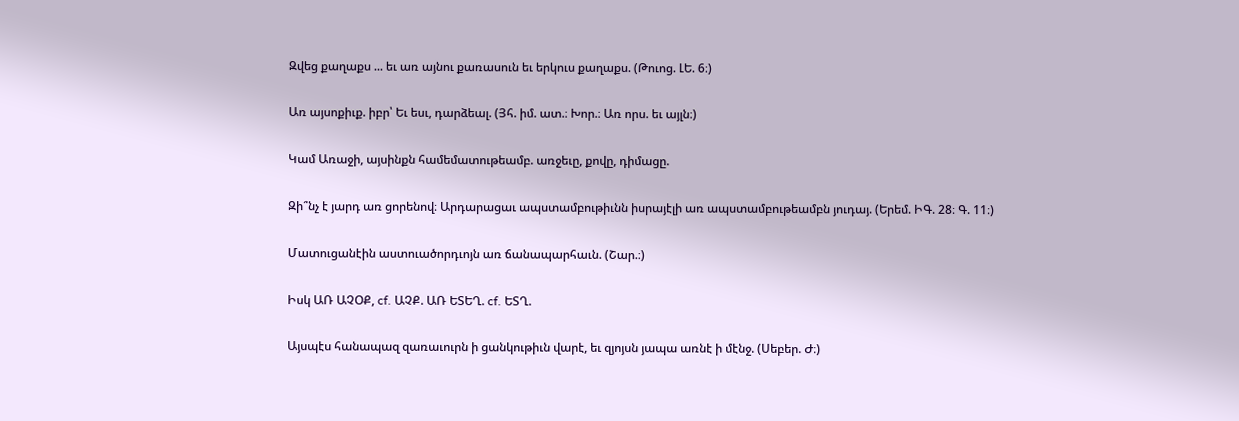Զվեց քաղաքս ... եւ առ այնու քառասուն եւ երկուս քաղաքս. (Թուոց. ԼԵ. 6։)

Առ այսոքիւք. իբր՝ Եւ եսւ, դարձեալ. (Յհ. իմ. ատ.։ Խոր.։ Առ որս. եւ այլն։)

Կամ Առաջի, այսինքն համեմատութեամբ. առջեւը, քովը, դիմացը.

Զի՞նչ է յարդ առ ցորենով։ Արդարացաւ ապստամբութիւնն իսրայէլի առ ապստամբութեամբն յուդայ. (Երեմ. ԻԳ. 28։ Գ. 11։)

Մատուցանէին աստուածորդւոյն առ ճանապարհաւն. (Շար.։)

Իսկ ԱՌ ԱՉՕՔ, cf. ԱՉՔ. ԱՌ ԵՏԵՂ. cf. ԵՏՂ.

Այսպէս հանապազ զառաւուրն ի ցանկութիւն վարէ, եւ զյոյսն յապա առնէ ի մէնջ. (Սեբեր. Ժ։)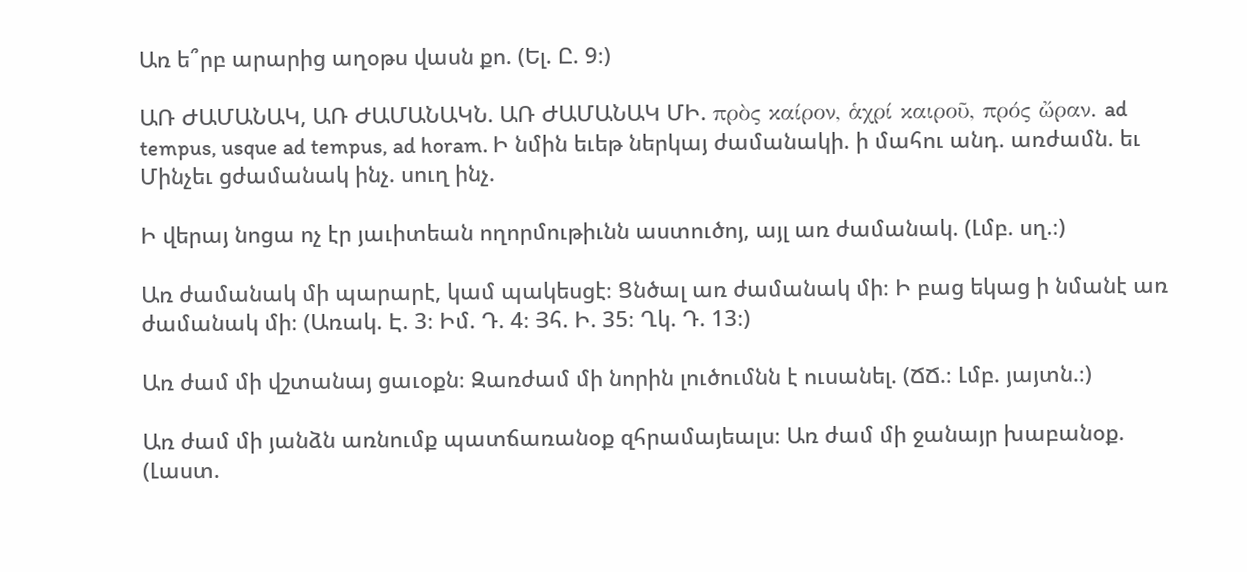Առ ե՞րբ արարից աղօթս վասն քո. (Ել. Ը. 9։)

ԱՌ ԺԱՄԱՆԱԿ, ԱՌ ԺԱՄԱՆԱԿՆ. ԱՌ ԺԱՄԱՆԱԿ ՄԻ. πρὸς καίρον, ἁχρί καιροῦ, πρός ὤραν. ad tempus, usque ad tempus, ad horam. Ի նմին եւեթ ներկայ ժամանակի. ի մահու անդ. առժամն. եւ Մինչեւ ցժամանակ ինչ. սուղ ինչ.

Ի վերայ նոցա ոչ էր յաւիտեան ողորմութիւնն աստուծոյ, այլ առ ժամանակ. (Լմբ. սղ.։)

Առ ժամանակ մի պարարէ, կամ պակեսցէ։ Ցնծալ առ ժամանակ մի։ Ի բաց եկաց ի նմանէ առ ժամանակ մի։ (Առակ. Է. 3։ Իմ. Դ. 4։ Յհ. Ի. 35։ Ղկ. Դ. 13։)

Առ ժամ մի վշտանայ ցաւօքն։ Զառժամ մի նորին լուծումնն է ուսանել. (ՃՃ.։ Լմբ. յայտն.։)

Առ ժամ մի յանձն առնումք պատճառանօք զհրամայեալս։ Առ ժամ մի ջանայր խաբանօք. (Լաստ.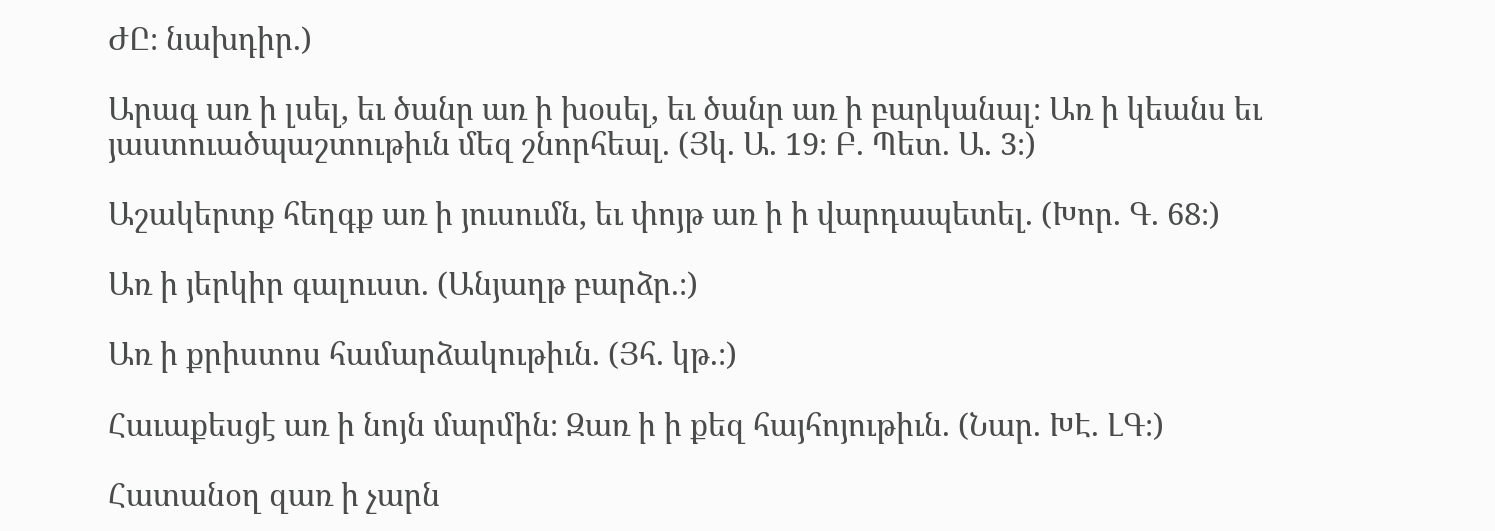ԺԸ։ նախդիր.)

Արագ առ ի լսել, եւ ծանր առ ի խօսել, եւ ծանր առ ի բարկանալ։ Առ ի կեանս եւ յաստուածպաշտութիւն մեզ շնորհեալ. (Յկ. Ա. 19։ Բ. Պետ. Ա. 3։)

Աշակերտք հեղգք առ ի յուսումն, եւ փոյթ առ ի ի վարդապետել. (Խոր. Գ. 68։)

Առ ի յերկիր գալուստ. (Անյաղթ բարձր.։)

Առ ի քրիստոս համարձակութիւն. (Յհ. կթ.։)

Հաւաքեսցէ առ ի նոյն մարմին։ Զառ ի ի քեզ հայհոյութիւն. (Նար. ԽԷ. ԼԳ։)

Հատանօղ զառ ի չարն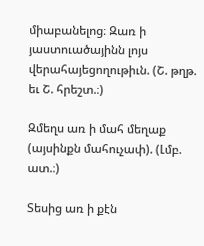միաբանելոց։ Զառ ի յաստուածայինն լոյս վերահայեցողութիւն. (Շ. թղթ. եւ Շ. հրեշտ.։)

Զմեղս առ ի մահ մեղաք (այսինքն մահուչափ). (Լմբ. ատ.։)

Տեսից առ ի քէն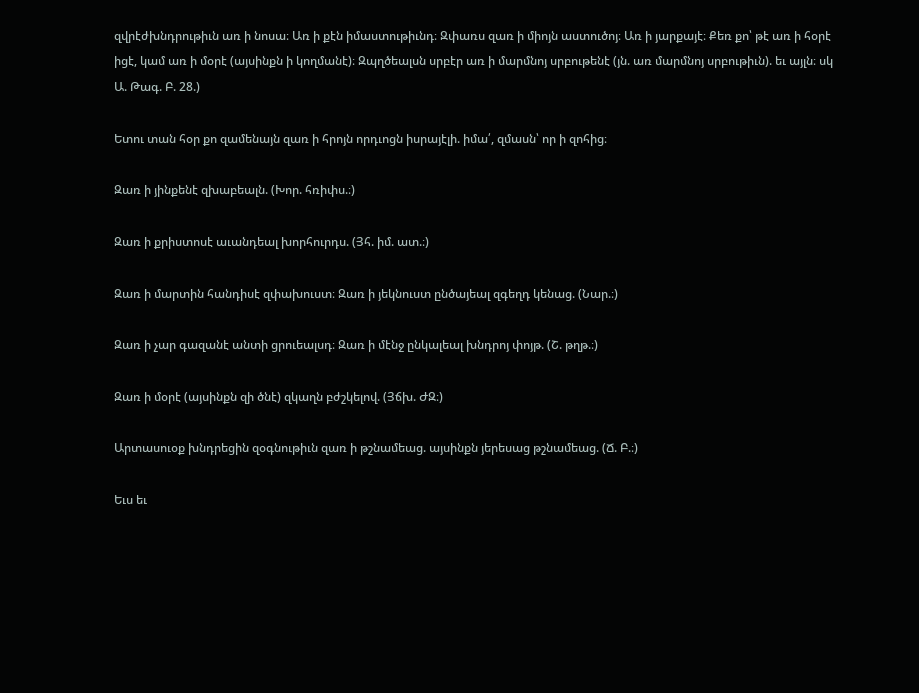զվրէժխնդրութիւն առ ի նոսա։ Առ ի քէն իմաստութիւնդ։ Զփառս զառ ի միոյն աստուծոյ։ Առ ի յարքայէ։ Քեռ քո՝ թէ առ ի հօրէ իցէ, կամ առ ի մօրէ (այսինքն ի կողմանէ)։ Զպղծեալսն սրբէր առ ի մարմնոյ սրբութենէ (յն. առ մարմնոյ սրբութիւն). եւ այլն։ սկ Ա. Թագ. Բ. 28.)

Ետու տան հօր քո զամենայն զառ ի հրոյն որդւոցն իսրայէլի. իմա՛, զմասն՝ որ ի զոհից։

Զառ ի յինքենէ զխաբեալն. (Խոր. հռիփս.։)

Զառ ի քրիստոսէ աւանդեալ խորհուրդս. (Յհ. իմ. ատ.։)

Զառ ի մարտին հանդիսէ զփախուստ։ Զառ ի յեկնուստ ընծայեալ զգեղդ կենաց. (Նար.։)

Զառ ի չար գազանէ անտի ցրուեալսդ։ Զառ ի մէնջ ընկալեալ խնդրոյ փոյթ. (Շ. թղթ.։)

Զառ ի մօրէ (այսինքն զի ծնէ) զկաղն բժշկելով. (Յճխ. ԺԶ։)

Արտասուօք խնդրեցին զօգնութիւն զառ ի թշնամեաց. այսինքն յերեսաց թշնամեաց. (Ճ. Բ.։)

Եւս եւ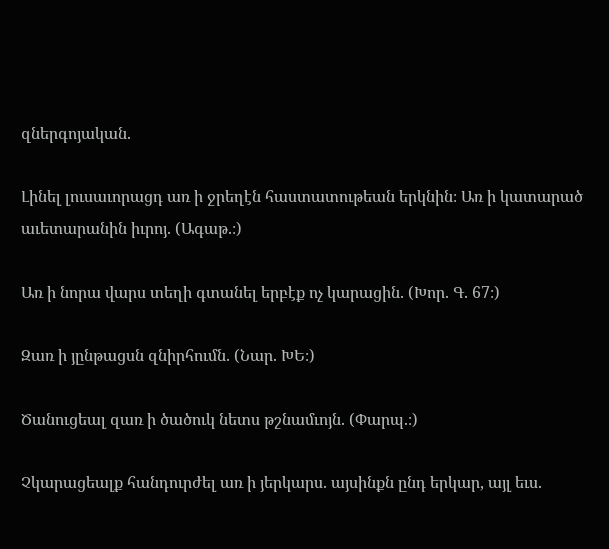զներգոյական.

Լինել լուսաւորացդ առ ի ջրեղէն հաստատութեան երկնին։ Առ ի կատարած աւետարանին իւրոյ. (Ագաթ.։)

Առ ի նորա վարս տեղի գտանել երբէք ոչ կարացին. (Խոր. Գ. 67։)

Զառ ի յընթացսն զնիրհումն. (Նար. ԽԵ։)

Ծանուցեալ զառ ի ծածուկ նետս թշնամւոյն. (Փարպ.։)

Չկարացեալք հանդուրժել առ ի յերկարս. այսինքն ընդ երկար, այլ եւս.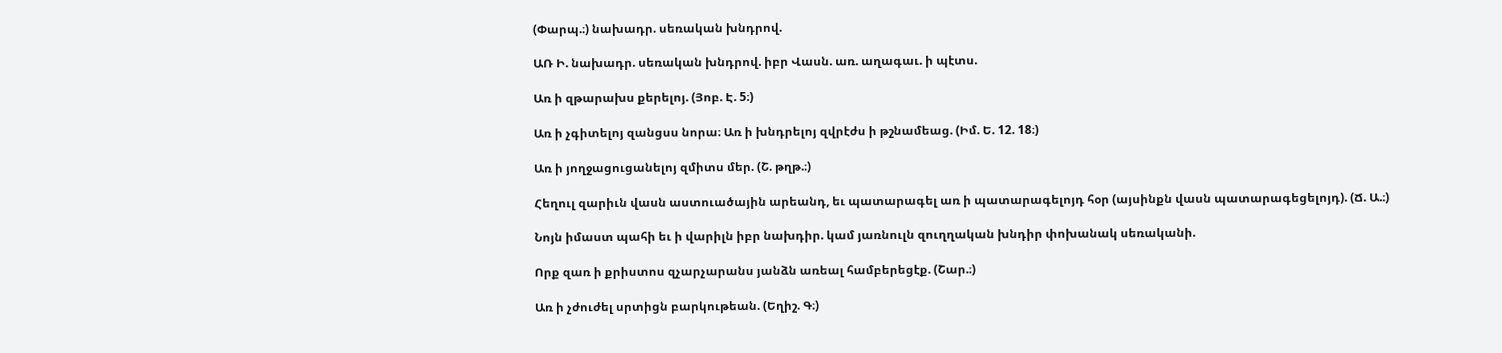(Փարպ.։) նախադր. սեռական խնդրով.

ԱՌ Ի. նախադր. սեռական խնդրով. իբր Վասն. առ. աղագաւ. ի պէտս.

Առ ի զթարախս քերելոյ. (Յոբ. Է. 5։)

Առ ի չգիտելոյ զանցսս նորա։ Առ ի խնդրելոյ զվրէժս ի թշնամեաց. (Իմ. Ե. 12. 18։)

Առ ի յողջացուցանելոյ զմիտս մեր. (Շ. թղթ.։)

Հեղուլ զարիւն վասն աստուածային արեանդ, եւ պատարագել առ ի պատարագելոյդ հօր (այսինքն վասն պատարագեցելոյդ). (Ճ. Ա.։)

Նոյն իմաստ պահի եւ ի վարիլն իբր նախդիր. կամ յառնուլն զուղղական խնդիր փոխանակ սեռականի.

Որք զառ ի քրիստոս զչարչարանս յանձն առեալ համբերեցէք. (Շար.։)

Առ ի չժուժել սրտիցն բարկութեան. (Եղիշ. Գ։)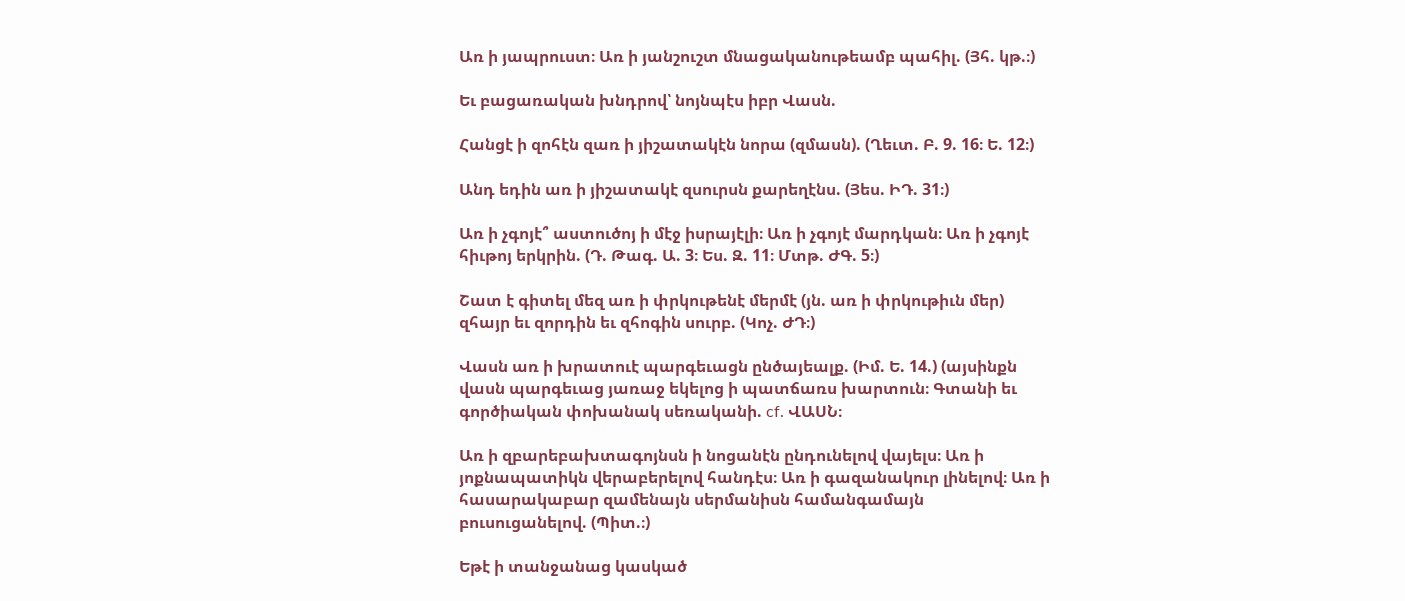Առ ի յապրուստ։ Առ ի յանշուշտ մնացականութեամբ պահիլ. (Յհ. կթ.։)

Եւ բացառական խնդրով՝ նոյնպէս իբր Վասն.

Հանցէ ի զոհէն զառ ի յիշատակէն նորա (զմասն). (Ղեւտ. Բ. 9. 16։ Ե. 12։)

Անդ եդին առ ի յիշատակէ զսուրսն քարեղէնս. (Յես. ԻԴ. 31։)

Առ ի չգոյէ՞ աստուծոյ ի մէջ իսրայէլի։ Առ ի չգոյէ մարդկան։ Առ ի չգոյէ հիւթոյ երկրին. (Դ. Թագ. Ա. 3։ Ես. Զ. 11։ Մտթ. ԺԳ. 5։)

Շատ է գիտել մեզ առ ի փրկութենէ մերմէ (յն. առ ի փրկութիւն մեր) զհայր եւ զորդին եւ զհոգին սուրբ. (Կոչ. ԺԴ։)

Վասն առ ի խրատուէ պարգեւացն ընծայեալք. (Իմ. Ե. 14.) (այսինքն վասն պարգեւաց յառաջ եկելոց ի պատճառս խարտուն։ Գտանի եւ գործիական փոխանակ սեռականի. cf. ՎԱՍՆ։

Առ ի զբարեբախտագոյնսն ի նոցանէն ընդունելով վայելս։ Առ ի յոքնապատիկն վերաբերելով հանդէս։ Առ ի գազանակուր լինելով։ Առ ի հասարակաբար զամենայն սերմանիսն համանգամայն բուսուցանելով. (Պիտ.։)

Եթէ ի տանջանաց կասկած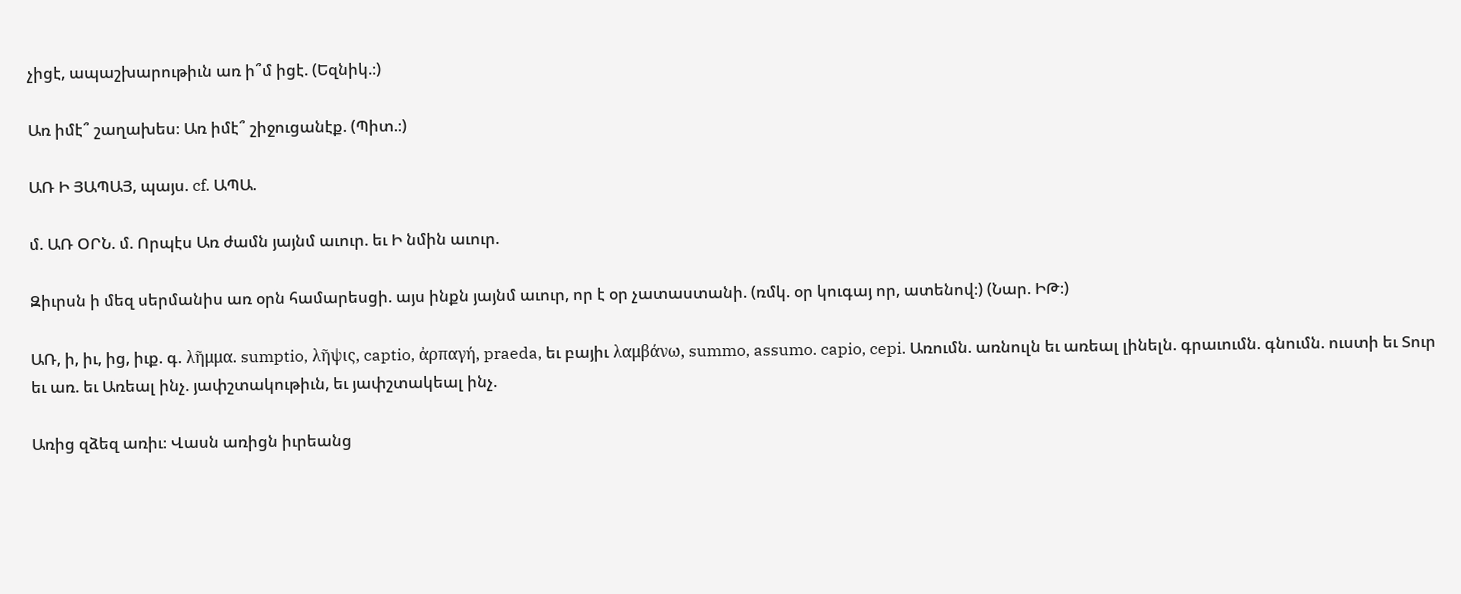չիցէ, ապաշխարութիւն առ ի՞մ իցէ. (Եզնիկ.։)

Առ իմէ՞ շաղախես։ Առ իմէ՞ շիջուցանէք. (Պիտ.։)

ԱՌ Ի ՅԱՊԱՅ, պայս. cf. ԱՊԱ.

մ. ԱՌ ՕՐՆ. մ. Որպէս Առ ժամն յայնմ աւուր. եւ Ի նմին աւուր.

Զիւրսն ի մեզ սերմանիս առ օրն համարեսցի. այս ինքն յայնմ աւուր, որ է օր չատաստանի. (ռմկ. օր կուգայ որ, ատենով։) (Նար. ԻԹ։)

ԱՌ, ի, իւ, ից, իւք. գ. λῆμμα. sumptio, λῆψις, captio, ἀρπαγή, praeda, եւ բայիւ λαμβάνω, summo, assumo. capio, cepi. Առումն. առնուլն եւ առեալ լինելն. գրաւումն. գնումն. ուստի եւ Տուր եւ առ. եւ Առեալ ինչ. յափշտակութիւն, եւ յափշտակեալ ինչ.

Առից զձեզ առիւ։ Վասն առիցն իւրեանց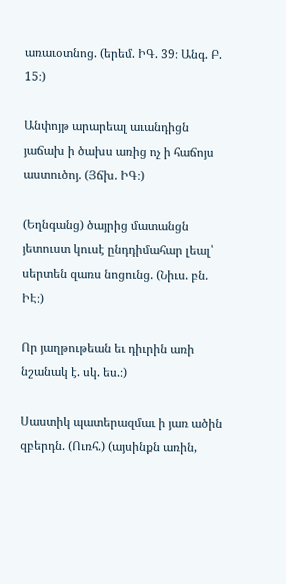առաւօտնոց. (երեմ. ԻԳ. 39։ Անգ. Բ. 15։)

Անփոյթ արարեալ աւանդիցն յաճախ ի ծախս առից ոչ ի հաճոյս աստուծոյ. (Յճխ. ԻԳ։)

(Եղնգանց) ծայրից մատանցն յետուստ կուսէ ընդդիմահար լեալ՝ սերտեն զառս նոցունց. (Նիւս. բն. ԻԷ։)

Որ յաղթութեան եւ դիւրին առի նշանակ է. սկ. ես.։)

Սաստիկ պատերազմաւ ի յառ ածին զբերդն. (Ուռհ.) (այսինքն առին,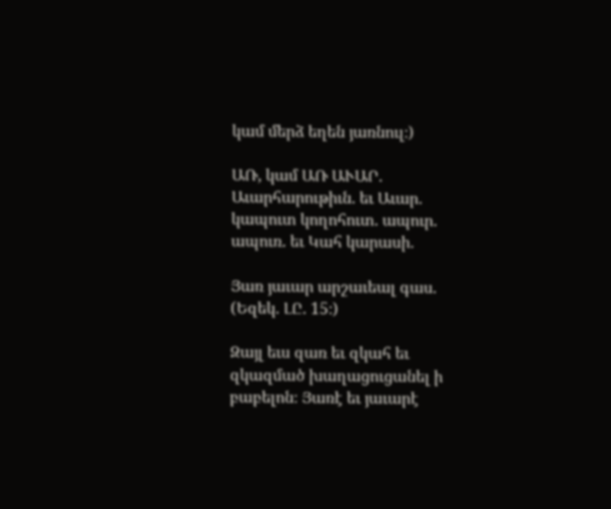կամ մերձ եղեն յառնուլ։)

ԱՌ, կամ ԱՌ ԱՒԱՐ. Աւարհարութիւն. եւ Աւար. կապուտ կողոհուտ. ապուր. ապուռ. եւ Կահ կարասի.

Յառ յաւար արշաւեալ գաս. (Եզեկ. ԼԸ. 15։)

Զայլ եւս զառ եւ զկահ եւ զկազմած խաղացուցանել ի բաբելոն։ Յառէ եւ յաւարէ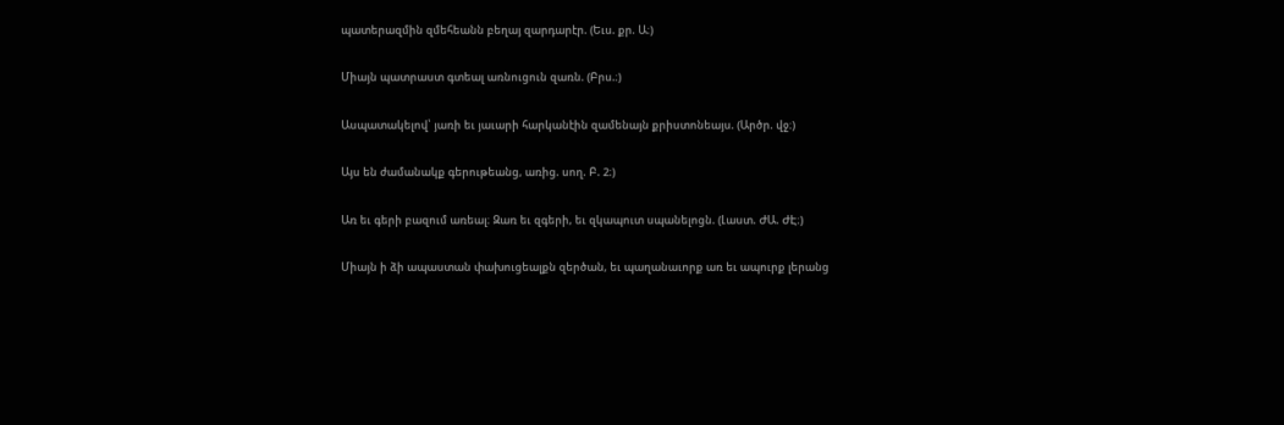պատերազմին զմեհեանն բեղայ զարդարէր. (Եւս. քր. Ա։)

Միայն պատրաստ գտեալ առնուցուն զառն. (Բրս.։)

Ասպատակելով՝ յառի եւ յաւարի հարկանէին զամենայն քրիստոնեայս. (Արծր. վջ։)

Այս են ժամանակք գերութեանց, առից. սող. Բ. 2։)

Առ եւ գերի բազում առեալ։ Զառ եւ զգերի, եւ զկապուտ սպանելոցն. (Լաստ. ԺԱ. ԺԷ։)

Միայն ի ձի ապաստան փախուցեալքն զերծան, եւ պաղանաւորք առ եւ ապուրք լերանց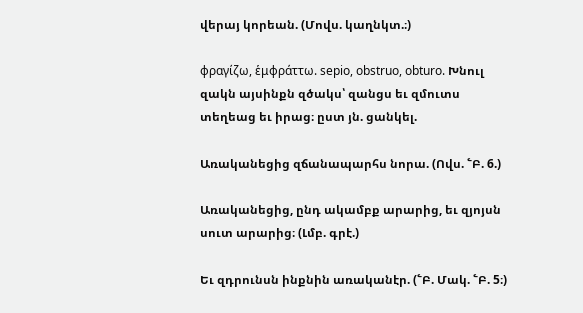վերայ կորեան. (Մովս. կաղնկտ.։)

φραγίζω, ἑμφράττω. sepio, obstruo, obturo. Խնուլ զակն այսինքն զծակս՝ զանցս եւ զմուտս տեղեաց եւ իրաց։ ըստ յն. ցանկել.

Առականեցից զճանապարհս նորա. (Ովս. ՟Բ. 6.)

Առականեցից, ընդ ակամբք արարից, եւ զյոյսն սուտ արարից։ (Լմբ. գրէ.)

Եւ զդրունսն ինքնին առականէր. (՟Բ. Մակ. ՟Բ. 5։)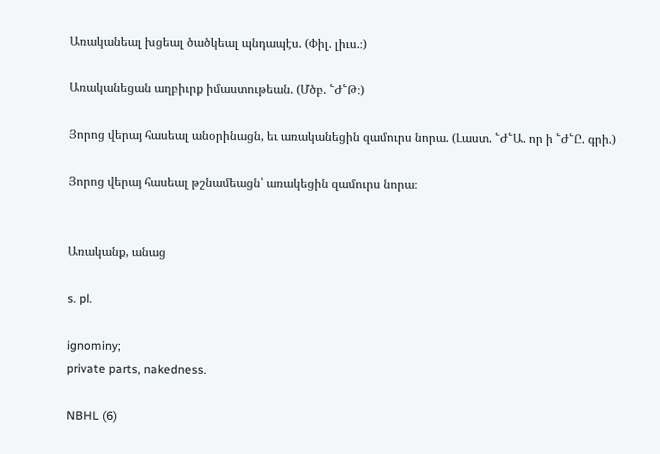Առականեալ խցեալ ծածկեալ պնդապէս. (Փիլ. լիւս.։)

Առականեցան աղբիւրք իմաստութեան. (Մծբ. ՟Ժ՟Թ։)

Յորոց վերայ հասեալ անօրինացն, եւ առականեցին զամուրս նորա. (Լաստ. ՟Ժ՟Ա. որ ի ՟Ժ՟Ը. գրի.)

Յորոց վերայ հասեալ թշնամեացն՝ առակեցին զամուրս նորա։


Առականք, անաց

s. pl.

ignominy;
private parts, nakedness.

NBHL (6)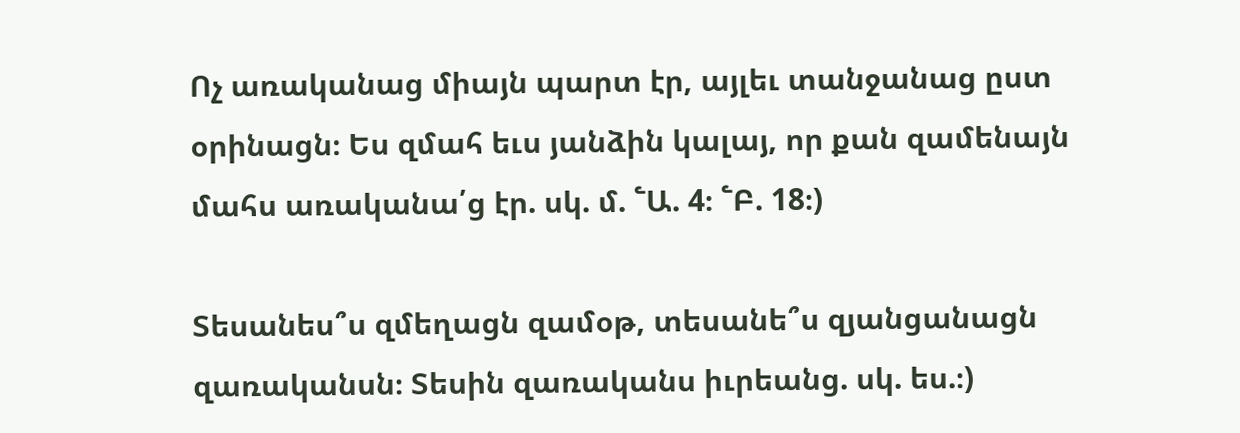Ոչ առականաց միայն պարտ էր, այլեւ տանջանաց ըստ օրինացն։ Ես զմահ եւս յանձին կալայ, որ քան զամենայն մահս առականա՛ց էր. սկ. մ. ՟Ա. 4։ ՟Բ. 18։)

Տեսանես՞ս զմեղացն զամօթ, տեսանե՞ս զյանցանացն զառականսն։ Տեսին զառականս իւրեանց. սկ. ես.։)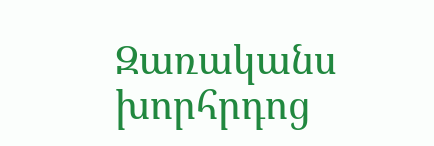Զառականս խորհրդոց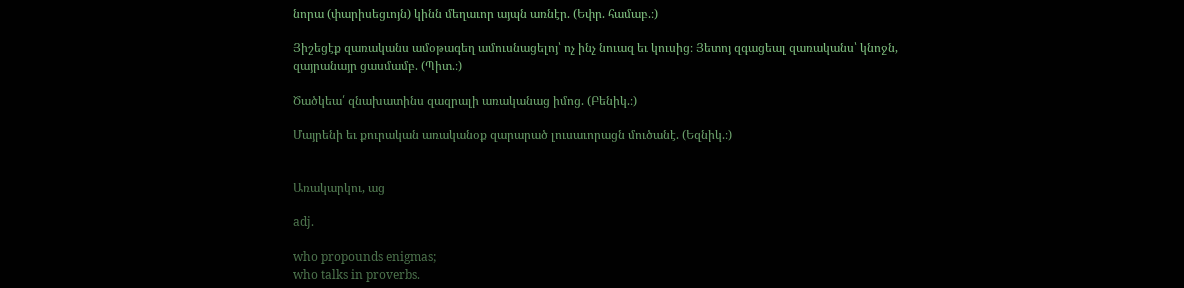նորա (փարիսեցւոյն) կինն մեղաւոր այպն առնէր. (Եփր. համաբ.։)

Յիշեցէք զառականս ամօթագեղ ամուսնացելոյ՝ ոչ ինչ նուազ եւ կուսից։ Յետոյ զգացեալ զառականս՝ կնոջն, զայրանայր ցասմամբ. (Պիտ.։)

Ծածկեա՛ զնախատինս զազրալի առականաց իմոց. (Բենիկ.։)

Մայրենի եւ քուրական առականօք զարարած լուսաւորացն մուծանէ. (Եզնիկ.։)


Առակարկու, աց

adj.

who propounds enigmas;
who talks in proverbs.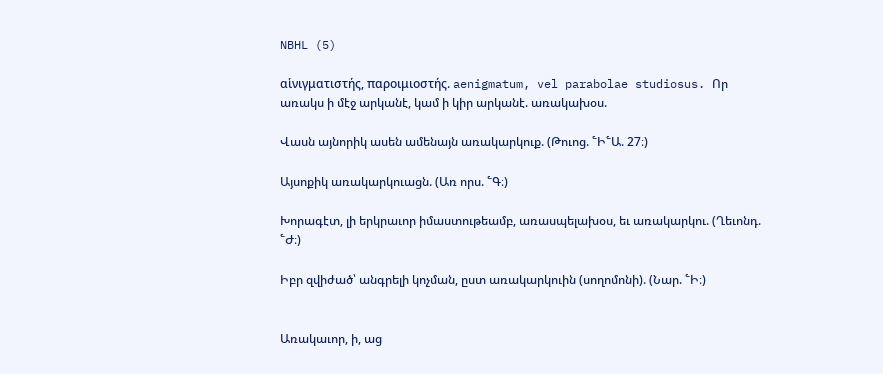NBHL (5)

αἱνιγματιστής, παροιμιοστής. aenigmatum, vel parabolae studiosus. Որ առակս ի մէջ արկանէ, կամ ի կիր արկանէ. առակախօս.

Վասն այնորիկ ասեն ամենայն առակարկուք. (Թուոց. ՟Ի՟Ա. 27։)

Այսոքիկ առակարկուացն. (Առ որս. ՟Գ։)

Խորագէտ, լի երկրաւոր իմաստութեամբ, առասպելախօս, եւ առակարկու. (Ղեւոնդ. ՟Ժ։)

Իբր զվիժած՝ անգրելի կոչման, ըստ առակարկուին (սողոմոնի). (Նար. ՟Ի։)


Առակաւոր, ի, աց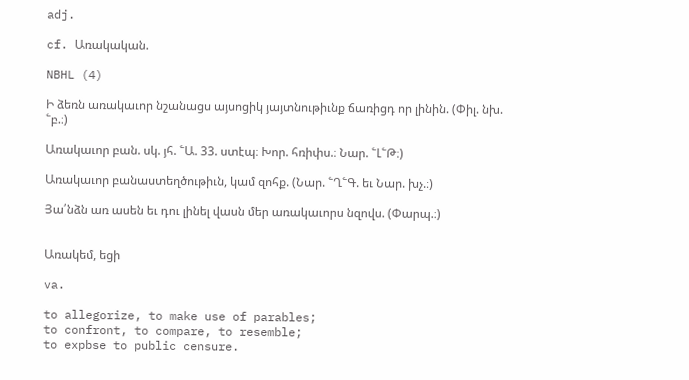adj.

cf. Առակական.

NBHL (4)

Ի ձեռն առակաւոր նշանացս այսոցիկ յայտնութիւնք ճառիցդ որ լինին. (Փիլ. նխ. ՟բ.։)

Առակաւոր բան. սկ. յհ. ՟Ա. 33. ստէպ։ Խոր. հռիփս.։ Նար. ՟Լ՟Թ։)

Առակաւոր բանաստեղծութիւն, կամ զոհք. (Նար. ՟Ղ՟Գ. եւ Նար. խչ.։)

Յա՛նձն առ ասեն եւ դու լինել վասն մեր առակաւորս նզովս. (Փարպ.։)


Առակեմ, եցի

va.

to allegorize, to make use of parables;
to confront, to compare, to resemble;
to expbse to public censure.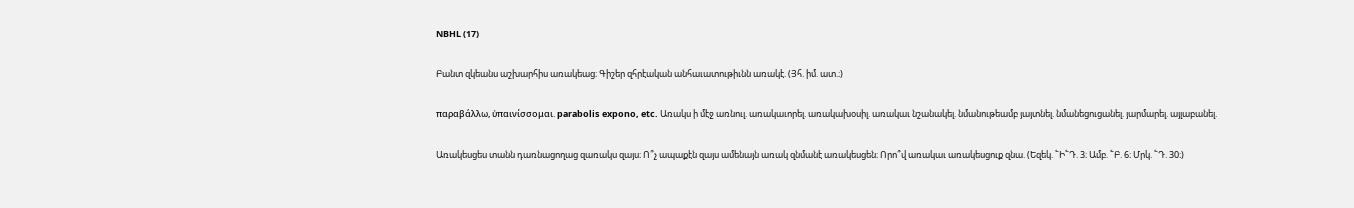NBHL (17)

Բանտ զկեանս աշխարհիս առակեաց։ Գիշեր զհրէական անհաւատութիւնն առակէ. (Յհ. իմ. ատ.։)

παραβάλλω, ὐπαινίσσομαι. parabolis expono, etc. Առակս ի մէջ առնուլ. առակաւորել. առակախօսիլ. առակաւ նշանակել. նմանութեամբ յայտնել. նմանեցուցանել. յարմարել. այլաբանել.

Առակեսցես տանն դառնացողաց զառակս զայս։ Ո՞չ ապաքէն զայս ամենայն առակ զնմանէ առակեսցեն։ Որո՞վ առակաւ առակեսցուք զնա. (Եզեկ. ՟Ի՟Դ. 3։ Ամբ. ՟Բ. 6։ Մրկ. ՟Դ. 30։)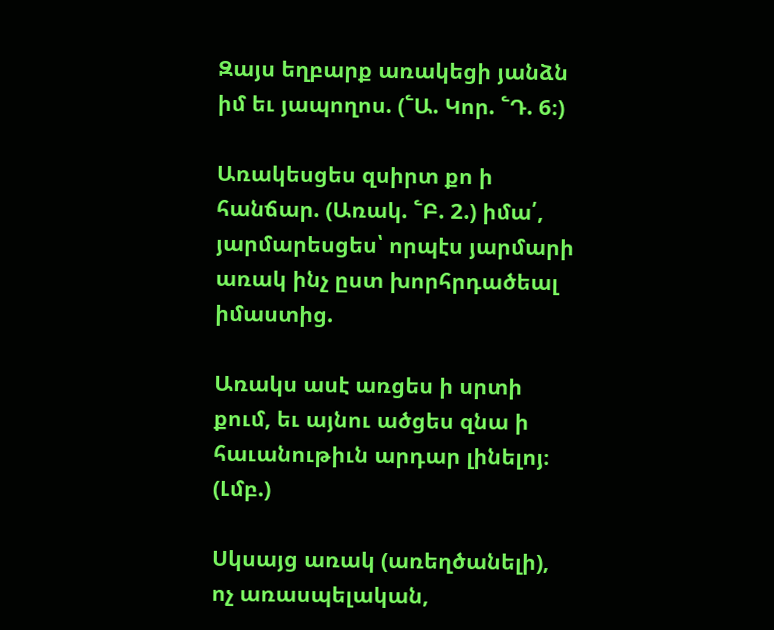Զայս եղբարք առակեցի յանձն իմ եւ յապողոս. (՟Ա. Կոր. ՟Դ. 6։)

Առակեսցես զսիրտ քո ի հանճար. (Առակ. ՟Բ. 2.) իմա՛, յարմարեսցես՝ որպէս յարմարի առակ ինչ ըստ խորհրդածեալ իմաստից.

Առակս ասէ առցես ի սրտի քում, եւ այնու ածցես զնա ի հաւանութիւն արդար լինելոյ։ (Լմբ.)

Սկսայց առակ (առեղծանելի), ոչ առասպելական,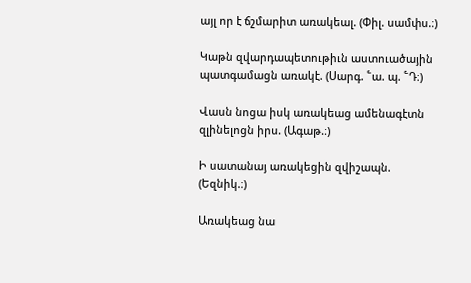այլ որ է ճշմարիտ առակեալ. (Փիլ. սամփս.։)

Կաթն զվարդապետութիւն աստուածային պատգամացն առակէ. (Սարգ. ՟ա. պ. ՟Դ։)

Վասն նոցա իսկ առակեաց ամենագէտն զլինելոցն իրս. (Ագաթ.։)

Ի սատանայ առակեցին զվիշապն. (Եզնիկ.։)

Առակեաց նա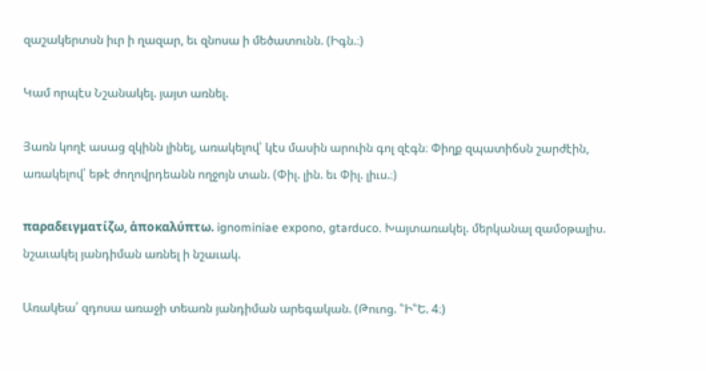զաշակերտսն իւր ի ղազար, եւ զնոսա ի մեծատունն. (Իգն.։)

Կամ որպէս Նշանակել. յայտ առնել.

Յառն կողէ ասաց զկինն լինել, առակելով՝ կէս մասին արուին գոլ զէգն։ Փիղք զպատիճսն շարժէին, առակելով՝ եթէ ժողովրդեանն ողջոյն տան. (Փիլ. լին. եւ Փիլ. լիւս.։)

παραδειγματίζω, ἁποκαλύπτω. ignominiae expono, gtarduco. Խայտառակել. մերկանալ զամօթալիս. նշաւակել յանդիման առնել ի նշաւակ.

Առակեա՛ զդոսա առաջի տեառն յանդիման արեգական. (Թուոց. ՟Ի՟Ե. 4։)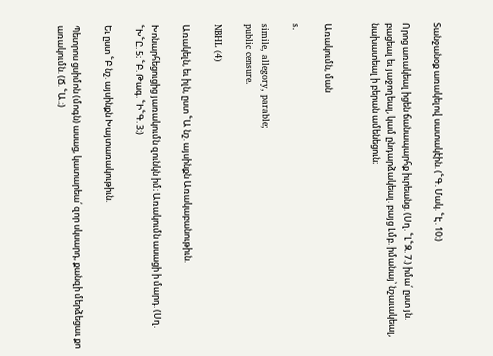Տանջանօք առակելով սատակէին. (՟Գ. Մակ. ՟Է. 10։)

Որոց առակեալ իցեն ճանապարհք իւրեանց. (Սղ. ՟Լ՟Զ. 7.) իմա՛ ըստ յն. բացեալ եւ յաջողեալ, կամ ընդարձակեալ. բայց Լմբ. իմանայ՝ նշաւակեալ, նախատեալ ի բերան ամենեցուն։


Առակումն, ման

s.

simile, allegory, parable;
public censure.

NBHL (4)

Առակելն, եւ իլն, ըստ ՟Ա նշ. այսինքն Առակաբանութիւն.

Խոնարհեցուցից յառակումն զունկն իմ։ Առակումն ասացի ի մարդ. (Սղ. ՟Խ՟Ը. 5։ ՟Բ. Թագ. ՟Ի՟Գ. 3։)

Եւ ըստ ՟Բ նշ. այսինքն Խայտառակութիւն.

Պետրոս ցսիմոն (մոգն) ասաց, կատարեա՛ զոր սկսարդ, քանզի մերձեցաւ քո առակումն. (Ճ. ՟Ա.։)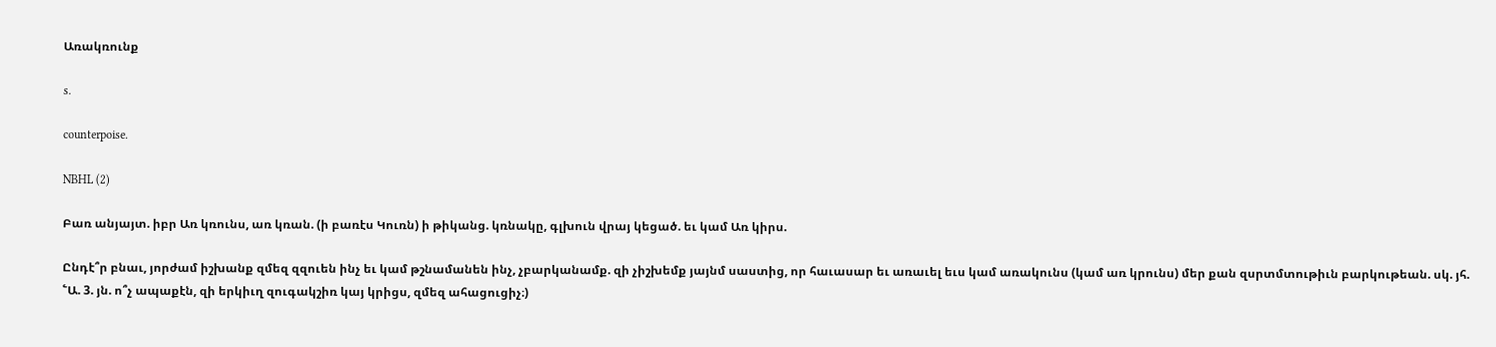Առակռունք

s.

counterpoise.

NBHL (2)

Բառ անյայտ. իբր Առ կռունս, առ կռան. (ի բառէս Կուռն) ի թիկանց. կռնակը, գլխուն վրայ կեցած. եւ կամ Առ կիրս.

Ընդէ՞ր բնաւ, յորժամ իշխանք զմեզ զզուեն ինչ եւ կամ թշնամանեն ինչ, չբարկանամք. զի չիշխեմք յայնմ սաստից, որ հաւասար եւ առաւել եւս կամ առակունս (կամ առ կրունս) մեր քան զսրտմտութիւն բարկութեան. սկ. յհ. ՟Ա. 3. յն. ո՞չ ապաքէն, զի երկիւղ զուգակշիռ կայ կրիցս, զմեզ ահացուցիչ։)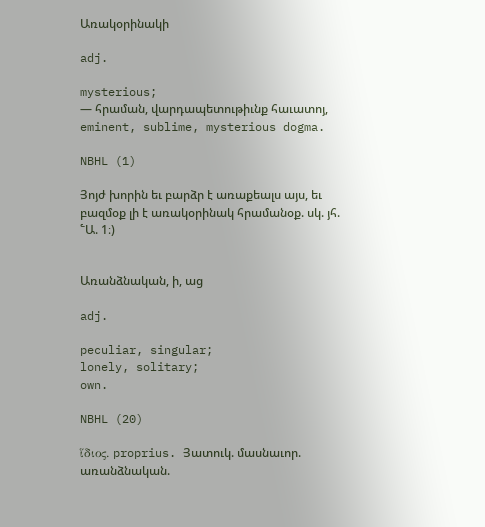Առակօրինակի

adj.

mysterious;
— հրաման, վարդապետութիւնք հաւատոյ, eminent, sublime, mysterious dogma.

NBHL (1)

Յոյժ խորին եւ բարձր է առաքեալս այս, եւ բազմօք լի է առակօրինակ հրամանօք. սկ. յհ. ՟Ա. 1։)


Առանձնական, ի, աց

adj.

peculiar, singular;
lonely, solitary;
own.

NBHL (20)

ἵδιος. proprius. Յատուկ. մասնաւոր. առանձնական.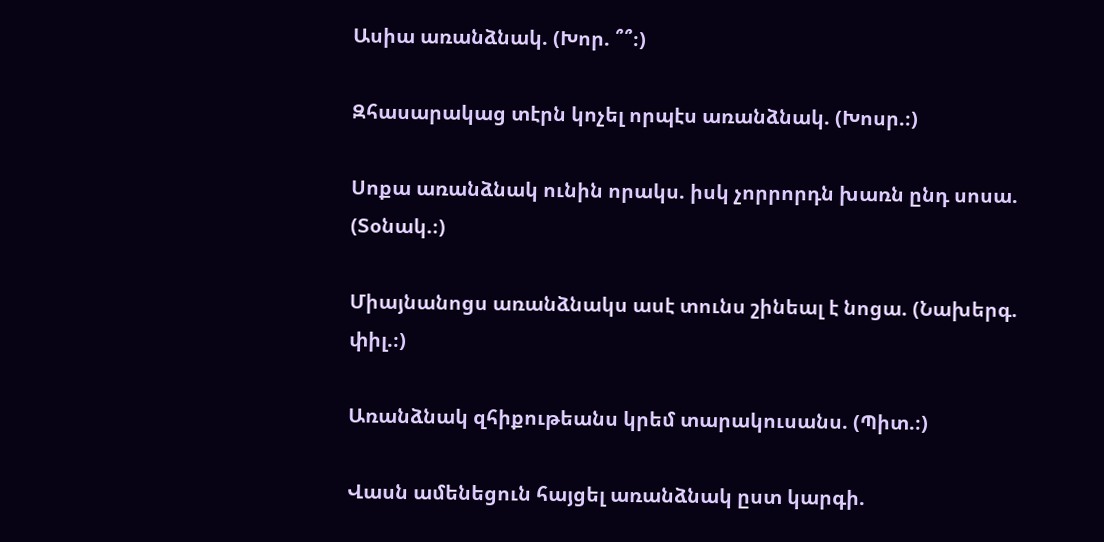Ասիա առանձնակ. (Խոր. ՞՞։)

Զհասարակաց տէրն կոչել որպէս առանձնակ. (Խոսր.։)

Սոքա առանձնակ ունին որակս. իսկ չորրորդն խառն ընդ սոսա. (Տօնակ.։)

Միայնանոցս առանձնակս ասէ տունս շինեալ է նոցա. (Նախերգ. փիլ.։)

Առանձնակ զհիքութեանս կրեմ տարակուսանս. (Պիտ.։)

Վասն ամենեցուն հայցել առանձնակ ըստ կարգի.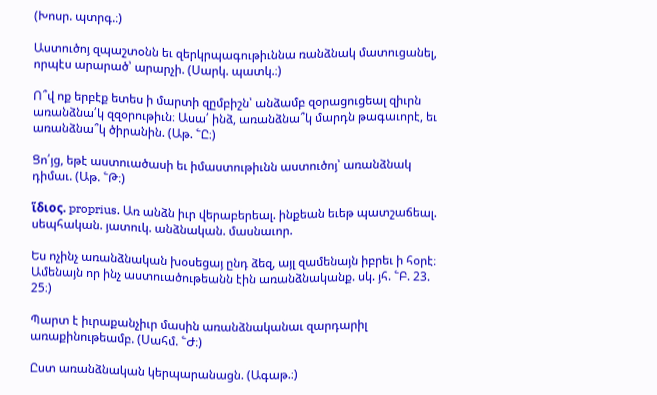(Խոսր. պտրգ.։)

Աստուծոյ զպաշտօնն եւ զերկրպագութիւննա ռանձնակ մատուցանել, որպէս արարած՝ արարչի. (Սարկ. պատկ.։)

Ո՞վ ոք երբէք ետես ի մարտի զըմբիշն՝ անձամբ զօրացուցեալ զիւրն առանձնա՛կ զզօրութիւն։ Ասա՛ ինձ, առանձնա՞կ մարդն թագաւորէ, եւ առանձնա՞կ ծիրանին. (Աթ. ՟Ը։)

Ցո՛յց, եթէ աստուածասի եւ իմաստութիւնն աստուծոյ՝ առանձնակ դիմաւ. (Աթ. ՟Թ։)

ἵδιος. proprius. Առ անձն իւր վերաբերեալ. ինքեան եւեթ պատշաճեալ. սեպհական. յատուկ. անձնական. մասնաւոր.

Ես ոչինչ առանձնական խօսեցայ ընդ ձեզ, այլ զամենայն իբրեւ ի հօրէ։ Ամենայն որ ինչ աստուածութեանն էին առանձնականք. սկ. յհ. ՟Բ. 23. 25։)

Պարտ է իւրաքանչիւր մասին առանձնականաւ զարդարիլ առաքինութեամբ. (Սահմ. ՟Ժ։)

Ըստ առանձնական կերպարանացն. (Ագաթ.։)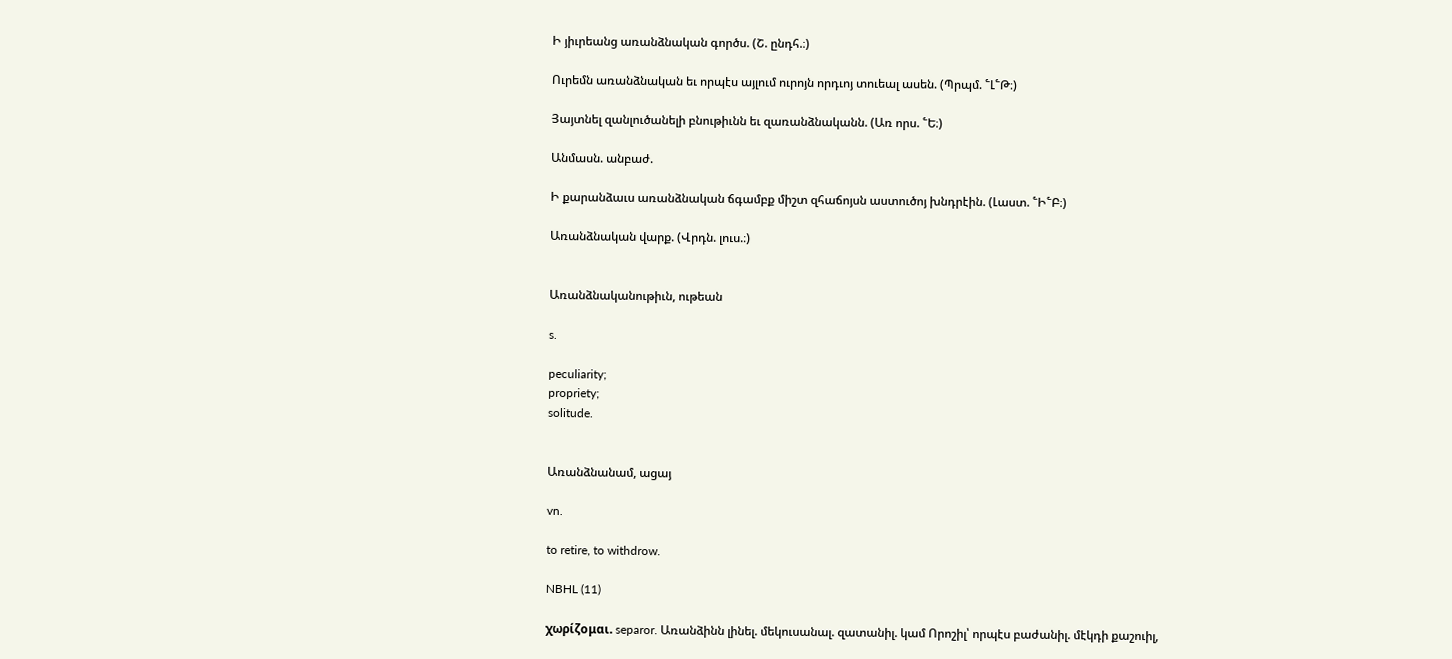Ի յիւրեանց առանձնական գործս. (Շ. ընդհ.։)

Ուրեմն առանձնական եւ որպէս այլում ուրոյն որդւոյ տուեալ ասեն. (Պրպմ. ՟Լ՟Թ։)

Յայտնել զանլուծանելի բնութիւնն եւ զառանձնականն. (Առ որս. ՟Ե։)

Անմասն. անբաժ.

Ի քարանձաւս առանձնական ճգամբք միշտ զհաճոյսն աստուծոյ խնդրէին. (Լաստ. ՟Ի՟Բ։)

Առանձնական վարք. (Վրդն. լուս.։)


Առանձնականութիւն, ութեան

s.

peculiarity;
propriety;
solitude.


Առանձնանամ, ացայ

vn.

to retire, to withdrow.

NBHL (11)

χωρίζομαι. separor. Առանձինն լինել. մեկուսանալ. զատանիլ. կամ Որոշիլ՝ որպէս բաժանիլ. մէկդի քաշուիլ,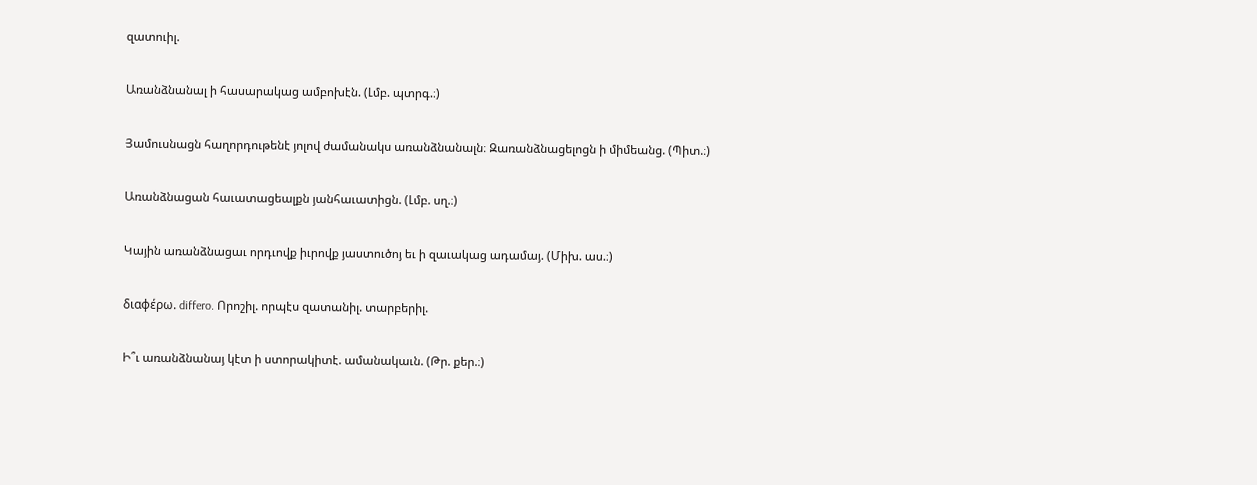զատուիլ.

Առանձնանալ ի հասարակաց ամբոխէն. (Լմբ. պտրգ.։)

Յամուսնացն հաղորդութենէ յոլով ժամանակս առանձնանալն։ Զառանձնացելոցն ի միմեանց. (Պիտ.։)

Առանձնացան հաւատացեալքն յանհաւատիցն. (Լմբ. սղ.։)

Կային առանձնացաւ որդւովք իւրովք յաստուծոյ եւ ի զաւակաց ադամայ. (Միխ. աս.։)

διαφέρω. differo. Որոշիլ. որպէս զատանիլ. տարբերիլ.

Ի՞ւ առանձնանայ կէտ ի ստորակիտէ. ամանակաւն. (Թր. քեր.։)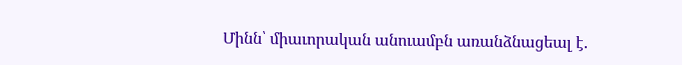Մինն՝ միաւորական անուամբն առանձնացեալ է.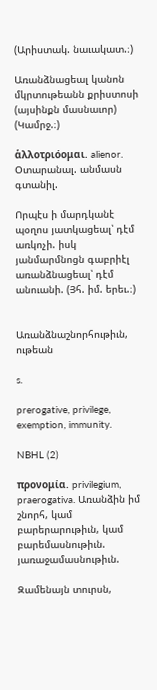(Արիստակ. նաւակատ.։)

Առանձնացեալ կանոն մկրտութեանն քրիստոսի (այսինքն մասնաւոր) (Կամրջ.։)

ἁλλοτριόομαι. alienor. Օտարանալ. անմասն գտանիլ.

Որպէս ի մարդկանէ պօղոս յատկացեալ՝ դէմ առկոչի. իսկ յանմարմնոցն գաբրիէլ առանձնացեալ՝ դէմ անուանի. (Յհ. իմ. երեւ.։)


Առանձնաշնորհութիւն, ութեան

s.

prerogative, privilege, exemption, immunity.

NBHL (2)

προνομία. privilegium, praerogativa. Առանձին իմ շնորհ, կամ բարերարութիւն, կամ բարեմասնութիւն. յառաջամասնութիւն.

Զամենայն տուրսն,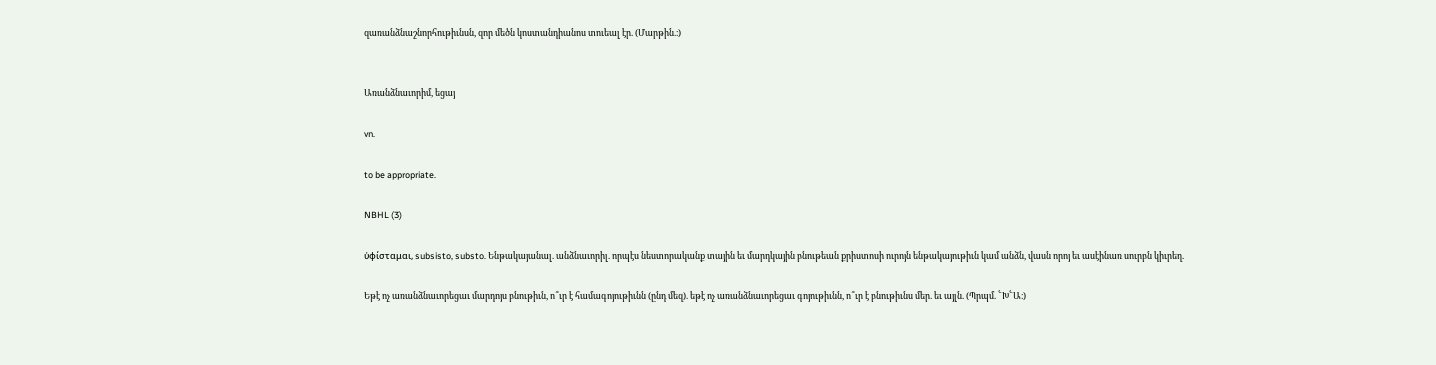զառանձնաշնորհութիւնսն, զոր մեծն կոստանդիանոս տուեալ էր. (Մարթին.։)


Առանձնաւորիմ, եցայ

vn.

to be appropriate.

NBHL (3)

ὐφίσταμαι, subsisto, substo. Ենթակայանալ. անձնաւորիլ. որպէս նեստորականք տային եւ մարդկային բնութեան քրիստոսի ուրոյն ենթակայութիւն կամ անձն, վասն որոյ եւ ասէինառ սուրբն կիւրեղ.

Եթէ ոչ առանձնաւորեցաւ մարդոյս բնութիւն, ո՞ւր է համագոյութիւնն (ընդ մեզ). եթէ ոչ առանձնաւորեցաւ գոյութիւնն, ո՞ւր է բնութիւնս մեր. եւ այլն. (Պրպմ. ՟Խ՟Ա։)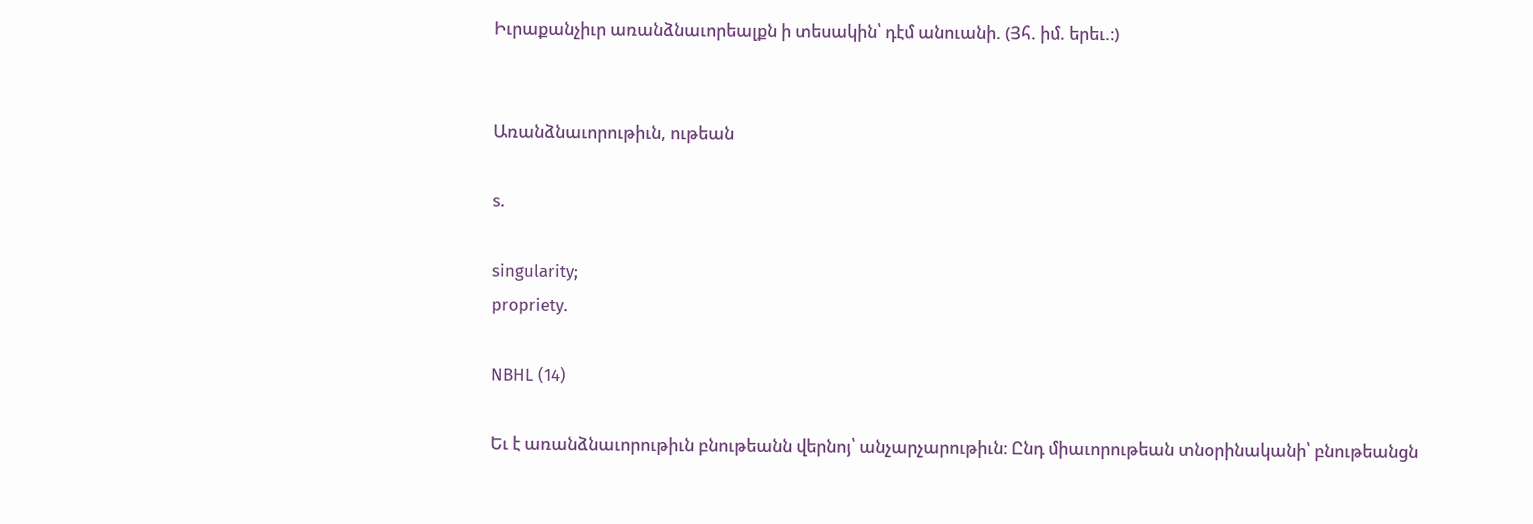Իւրաքանչիւր առանձնաւորեալքն ի տեսակին՝ դէմ անուանի. (Յհ. իմ. երեւ.։)


Առանձնաւորութիւն, ութեան

s.

singularity;
propriety.

NBHL (14)

Եւ է առանձնաւորութիւն բնութեանն վերնոյ՝ անչարչարութիւն։ Ընդ միաւորութեան տնօրինականի՝ բնութեանցն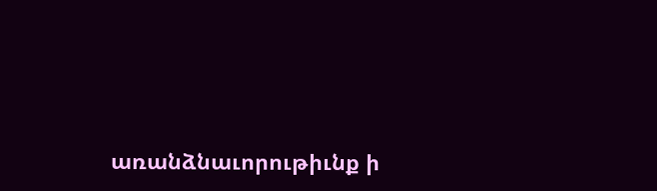առանձնաւորութիւնք ի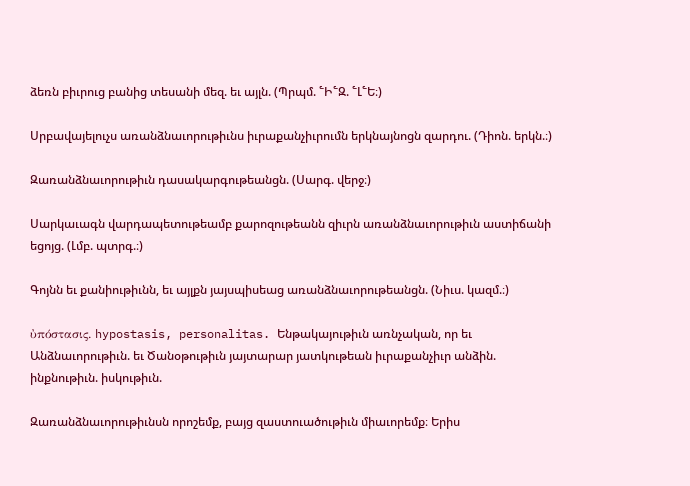ձեռն բիւրուց բանից տեսանի մեզ. եւ այլն. (Պրպմ. ՟Ի՟Զ. ՟Լ՟Ե։)

Սրբավայելուչս առանձնաւորութիւնս իւրաքանչիւրումն երկնայնոցն զարդու. (Դիոն. երկն.։)

Զառանձնաւորութիւն դասակարգութեանցն. (Սարգ. վերջ։)

Սարկաւագն վարդապետութեամբ քարոզութեանն զիւրն առանձնաւորութիւն աստիճանի եցոյց. (Լմբ. պտրգ.։)

Գոյնն եւ քանիութիւնն, եւ այլքն յայսպիսեաց առանձնաւորութեանցն. (Նիւս. կազմ.։)

ὐπόστασις. hypostasis, personalitas. Ենթակայութիւն առնչական, որ եւ Անձնաւորութիւն. եւ Ծանօթութիւն յայտարար յատկութեան իւրաքանչիւր անձին. ինքնութիւն. իսկութիւն.

Զառանձնաւորութիւնսն որոշեմք, բայց զաստուածութիւն միաւորեմք։ Երիս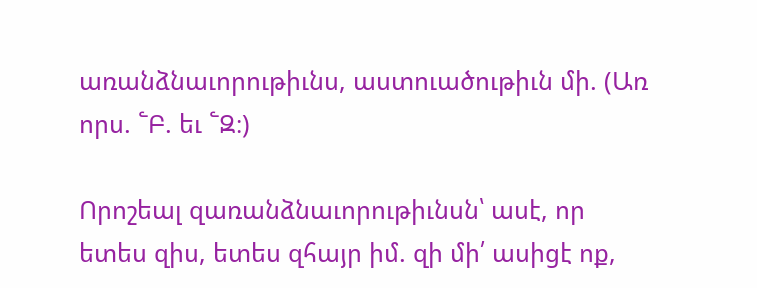առանձնաւորութիւնս, աստուածութիւն մի. (Առ որս. ՟Բ. եւ ՟Զ։)

Որոշեալ զառանձնաւորութիւնսն՝ ասէ, որ ետես զիս, ետես զհայր իմ. զի մի՛ ասիցէ ոք,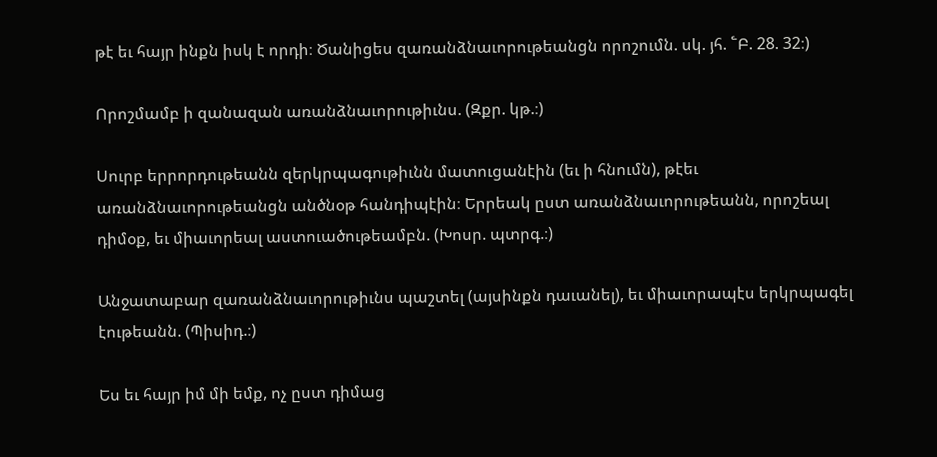թէ եւ հայր ինքն իսկ է որդի։ Ծանիցես զառանձնաւորութեանցն որոշումն. սկ. յհ. ՟Բ. 28. 32։)

Որոշմամբ ի զանազան առանձնաւորութիւնս. (Զքր. կթ.։)

Սուրբ երրորդութեանն զերկրպագութիւնն մատուցանէին (եւ ի հնումն), թէեւ առանձնաւորութեանցն անծնօթ հանդիպէին։ Երրեակ ըստ առանձնաւորութեանն, որոշեալ դիմօք, եւ միաւորեալ աստուածութեամբն. (Խոսր. պտրգ.։)

Անջատաբար զառանձնաւորութիւնս պաշտել (այսինքն դաւանել), եւ միաւորապէս երկրպագել էութեանն. (Պիսիդ.։)

Ես եւ հայր իմ մի եմք, ոչ ըստ դիմաց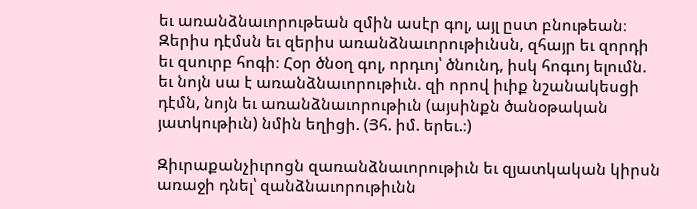եւ առանձնաւորութեան զմին ասէր գոլ, այլ ըստ բնութեան։ Զերիս դէմսն եւ զերիս առանձնաւորութիւնսն, զհայր եւ զորդի եւ զսուրբ հոգի։ Հօր ծնօղ գոլ, որդւոյ՝ ծնունդ, իսկ հոգւոյ ելումն. եւ նոյն սա է առանձնաւորութիւն. զի որով իւիք նշանակեսցի դէմն, նոյն եւ առանձնաւորութիւն (այսինքն ծանօթական յատկութիւն) նմին եղիցի. (Յհ. իմ. երեւ.։)

Զիւրաքանչիւրոցն զառանձնաւորութիւն եւ զյատկական կիրսն առաջի դնել՝ զանձնաւորութիւնն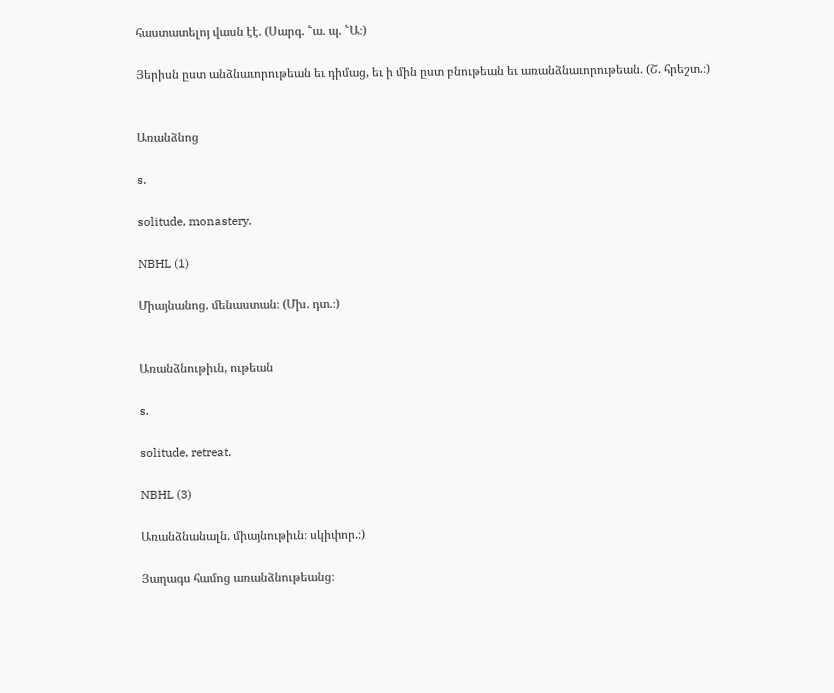հաստատելոյ վասն էէ. (Սարգ. ՟ա. պ. ՟Ա։)

Յերիսն ըստ անձնաւորութեան եւ դիմաց, եւ ի մին ըստ բնութեան եւ առանձնաւորութեան. (Շ. հրեշտ.։)


Առանձնոց

s.

solitude, monastery.

NBHL (1)

Միայնանոց. մենաստան։ (Մխ. դտ.։)


Առանձնութիւն, ութեան

s.

solitude, retreat.

NBHL (3)

Առանձնանալն. միայնութիւն։ սկիփոր.։)

Յաղագս համոց առանձնութեանց։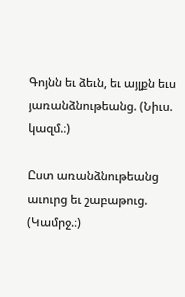Գոյնն եւ ձեւն, եւ այլքն եւս յառանձնութեանց. (Նիւս. կազմ.։)

Ըստ առանձնութեանց աւուրց եւ շաբաթուց. (Կամրջ.։)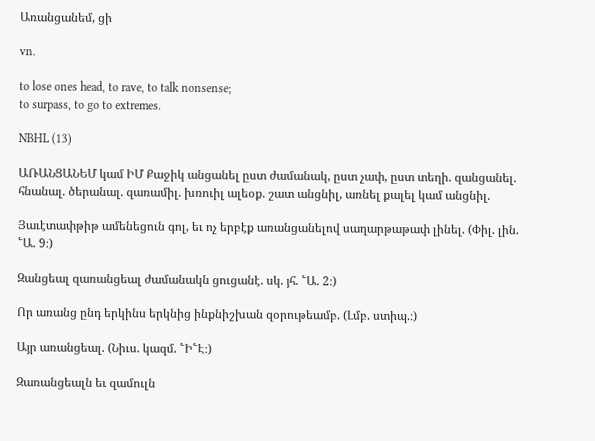Առանցանեմ, ցի

vn.

to lose ones head, to rave, to talk nonsense;
to surpass, to go to extremes.

NBHL (13)

ԱՌԱՆՑԱՆԵՄ կամ ԻՄ Քաջիկ անցանել ըստ ժամանակ, ըստ չափ, ըստ տեղի. զանցանել. հնանալ. ծերանալ. զառամիլ. խռուիլ ալեօք. շատ անցնիլ, առնել քալել կամ անցնիլ.

Յաւէտափթիթ ամենեցուն գոլ, եւ ոչ երբէք առանցանելով սաղարթաթափ լինել. (Փիլ. լին. ՟Ա. 9։)

Զանցեալ զառանցեալ ժամանակն ցուցանէ. սկ. յհ. ՟Ա. 2։)

Որ առանց ընդ երկինս երկնից ինքնիշխան զօրութեամբ. (Լմբ. ստիպ.։)

Այր առանցեալ. (Նիւս. կազմ. ՟Ի՟Է։)

Զառանցեալն եւ զամուլն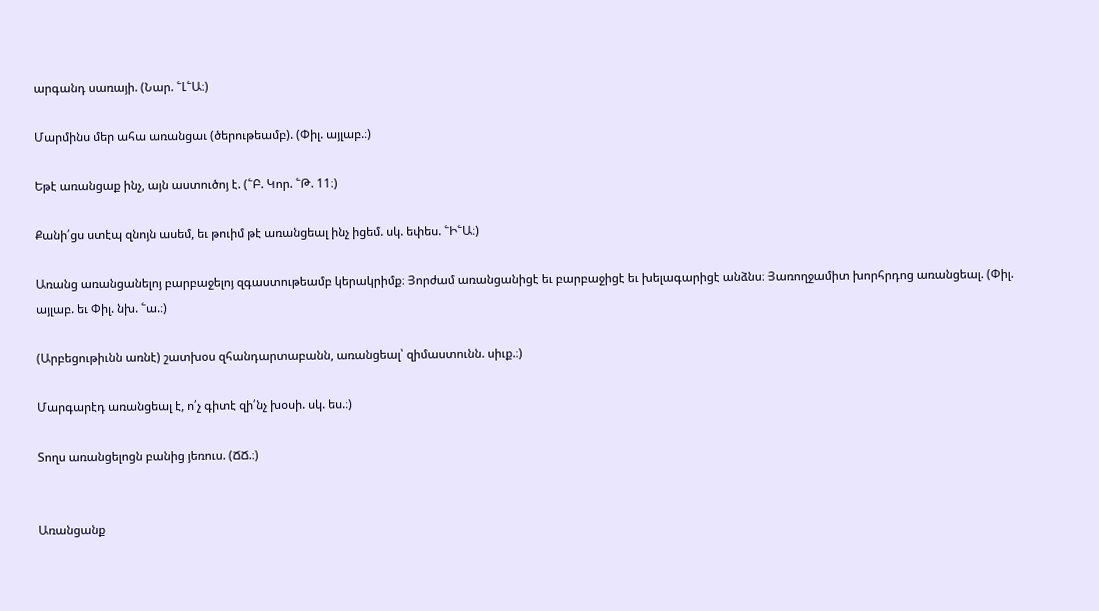արգանդ սառայի. (Նար. ՟Լ՟Ա։)

Մարմինս մեր ահա առանցաւ (ծերութեամբ). (Փիլ. այլաբ.։)

Եթէ առանցաք ինչ, այն աստուծոյ է. (՟Բ. Կոր. ՟Թ. 11։)

Քանի՛ցս ստէպ զնոյն ասեմ, եւ թուիմ թէ առանցեալ ինչ իցեմ. սկ. եփես. ՟Ի՟Ա։)

Առանց առանցանելոյ բարբաջելոյ զգաստութեամբ կերակրիմք։ Յորժամ առանցանիցէ եւ բարբաջիցէ եւ խելագարիցէ անձնս։ Յառողջամիտ խորհրդոց առանցեալ. (Փիլ. այլաբ. եւ Փիլ. նխ. ՟ա.։)

(Արբեցութիւնն առնէ) շատխօս զհանդարտաբանն, առանցեալ՝ զիմաստունն. սիւք.։)

Մարգարէդ առանցեալ է, ո՛չ գիտէ զի՛նչ խօսի. սկ. ես.։)

Տողս առանցելոցն բանից յեռուս. (ՃՃ.։)


Առանցանք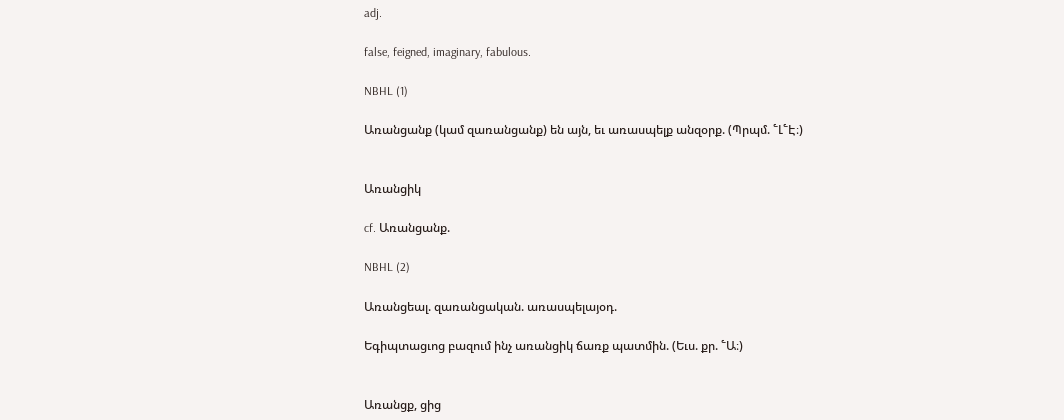adj.

false, feigned, imaginary, fabulous.

NBHL (1)

Առանցանք (կամ զառանցանք) են այն, եւ առասպելք անզօրք. (Պրպմ. ՟Լ՟Է։)


Առանցիկ

cf. Առանցանք.

NBHL (2)

Առանցեալ. զառանցական. առասպելայօդ.

Եգիպտացւոց բազում ինչ առանցիկ ճառք պատմին. (Եւս. քր. ՟Ա։)


Առանցք, ցից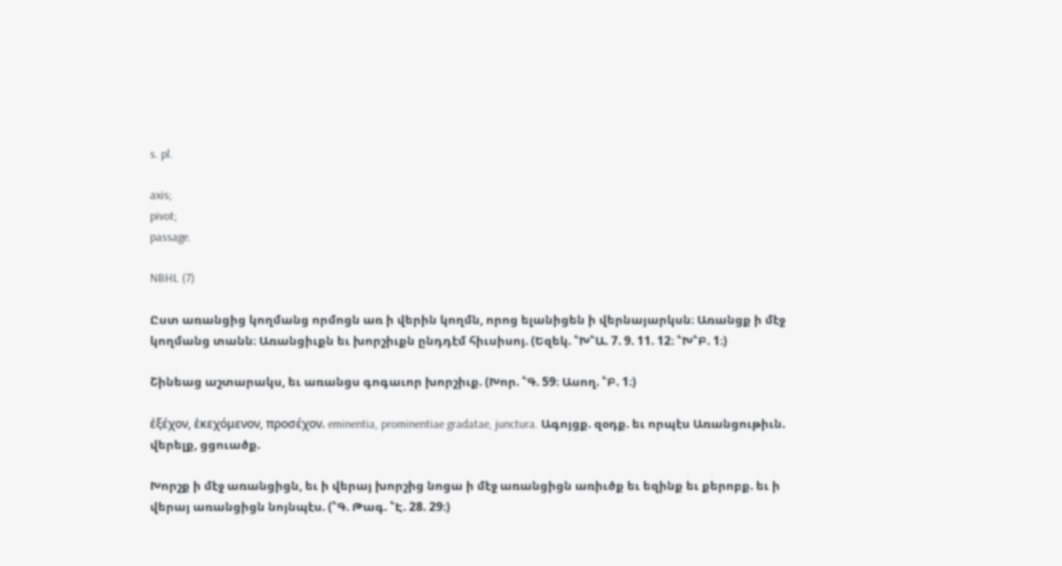s. pl.

axis;
pivot;
passage.

NBHL (7)

Ըստ առանցից կողմանց որմոցն առ ի վերին կողմն, որոց ելանիցեն ի վերնայարկսն։ Առանցք ի մէջ կողմանց տանն։ Առանցիւքն եւ խորշիւքն ընդդէմ հիւսիսոյ. (Եզեկ. ՟Խ՟Ա. 7. 9. 11. 12։ ՟Խ՟Բ. 1։)

Շինեաց աշտարակս, եւ առանցս գոգաւոր խորշիւք. (Խոր. ՟Գ. 59։ Ասող. ՟Բ. 1։)

ἐξέχον, ἑκεχόμενον, προσέχον. eminentia, prominentiae gradatae, junctura. Ագոյցք. զօդք. եւ որպէս Առանցութիւն. վերելք, ցցուածք.

Խորշք ի մէջ առանցիցն, եւ ի վերայ խորշից նոցա ի մէջ առանցիցն առիւծք եւ եզինք եւ քերոբք. եւ ի վերայ առանցիցն նոյնպէս. (՟Գ. Թագ. ՟Է. 28. 29։)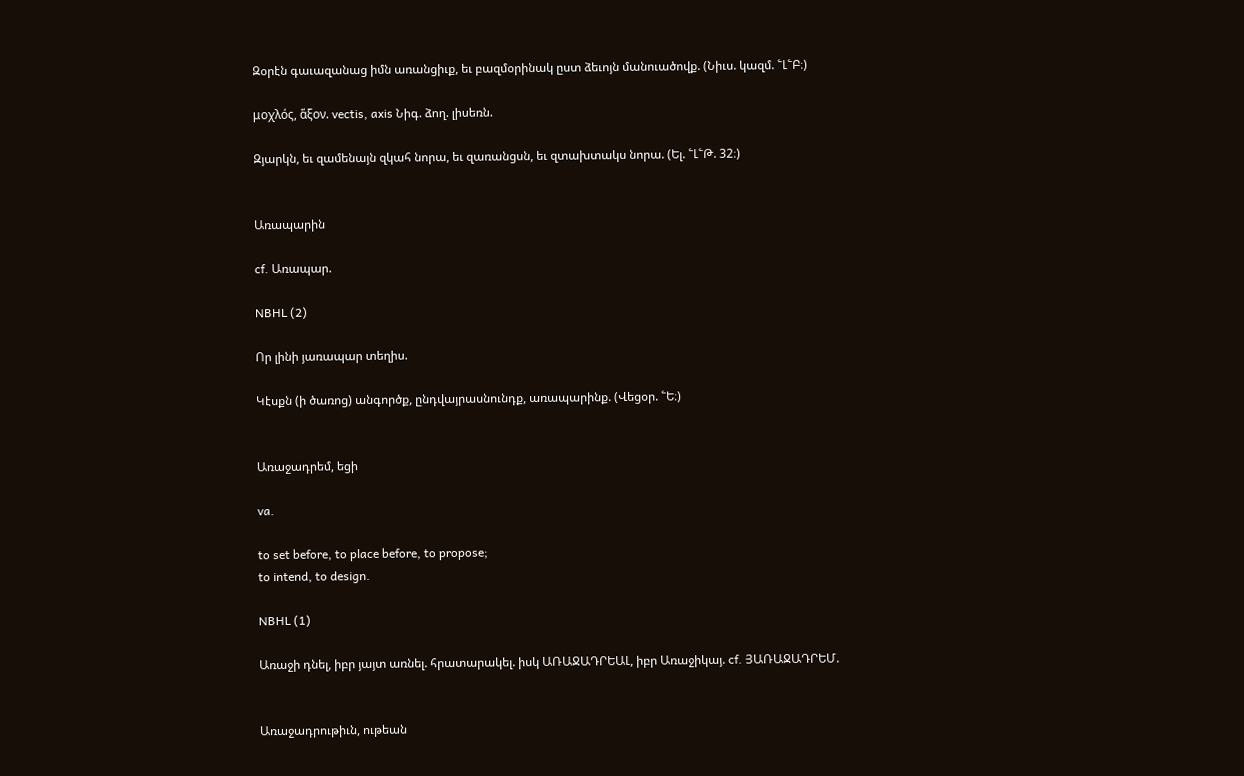Զօրէն գաւազանաց իմն առանցիւք, եւ բազմօրինակ ըստ ձեւոյն մանուածովք. (Նիւս. կազմ. ՟Լ՟Բ։)

μοχλός, ἅξον. vectis, axis Նիգ. ձող. լիսեռն.

Զյարկն, եւ զամենայն զկահ նորա, եւ զառանցսն, եւ զտախտակս նորա. (Ել. ՟Լ՟Թ. 32։)


Առապարին

cf. Առապար.

NBHL (2)

Որ լինի յառապար տեղիս.

Կէսքն (ի ծառոց) անգործք, ընդվայրասնունդք, առապարինք. (Վեցօր. ՟Ե։)


Առաջադրեմ, եցի

va.

to set before, to place before, to propose;
to intend, to design.

NBHL (1)

Առաջի դնել, իբր յայտ առնել. հրատարակել. իսկ ԱՌԱՋԱԴՐԵԱԼ, իբր Առաջիկայ. cf. ՅԱՌԱՋԱԴՐԵՄ.


Առաջադրութիւն, ութեան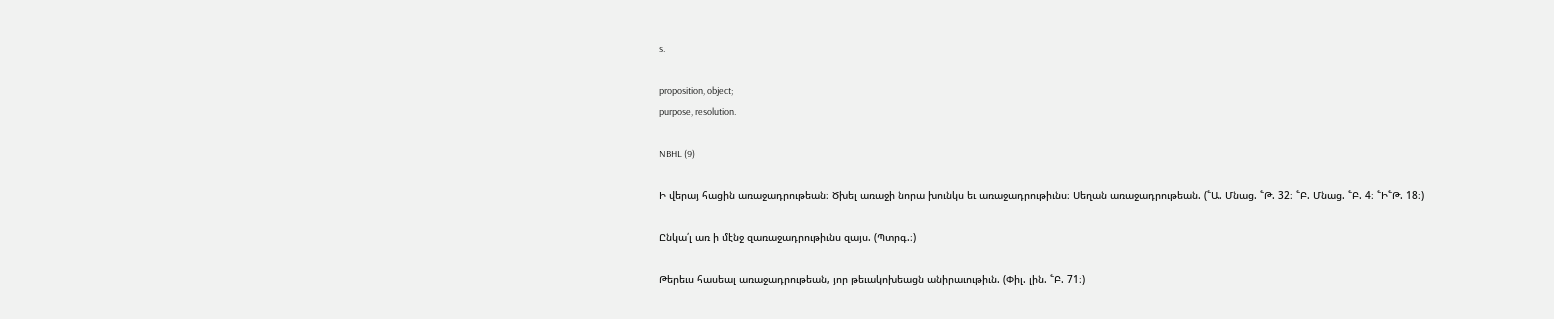s.

proposition, object;
purpose, resolution.

NBHL (9)

Ի վերայ հացին առաջադրութեան։ Ծխել առաջի նորա խունկս եւ առաջադրութիւնս։ Սեղան առաջադրութեան. (՟Ա. Մնաց. ՟Թ. 32։ ՟Բ. Մնաց. ՟Բ. 4։ ՟Ի՟Թ. 18։)

Ընկա՛լ առ ի մէնջ զառաջադրութիւնս զայս. (Պտրգ.։)

Թերեւս հասեալ առաջադրութեան, յոր թեւակոխեացն անիրաւութիւն. (Փիլ. լին. ՟Բ. 71։)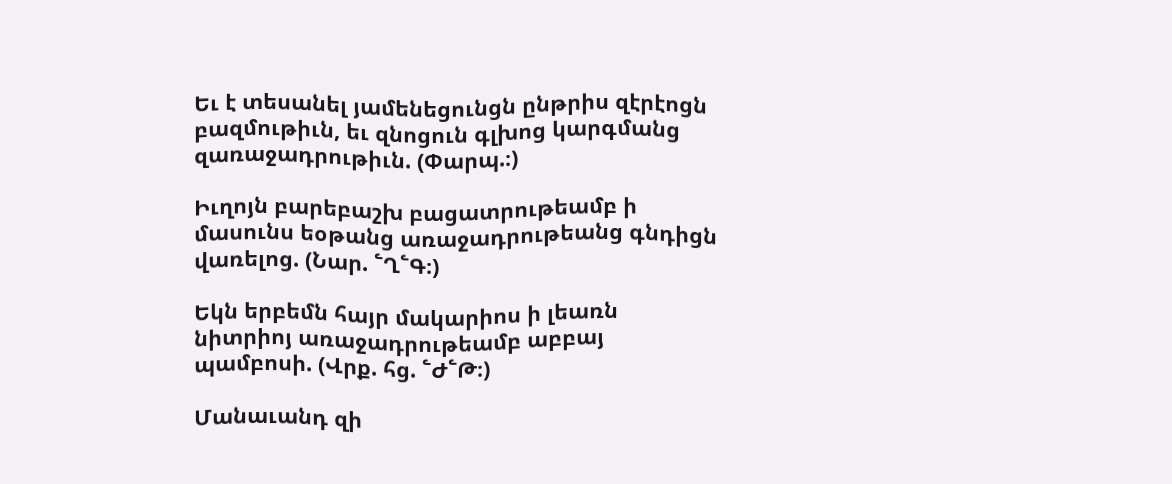Եւ է տեսանել յամենեցունցն ընթրիս զէրէոցն բազմութիւն, եւ զնոցուն գլխոց կարգմանց զառաջադրութիւն. (Փարպ.։)

Իւղոյն բարեբաշխ բացատրութեամբ ի մասունս եօթանց առաջադրութեանց գնդիցն վառելոց. (Նար. ՟Ղ՟Գ։)

Եկն երբեմն հայր մակարիոս ի լեառն նիտրիոյ առաջադրութեամբ աբբայ պամբոսի. (Վրք. հց. ՟Ժ՟Թ։)

Մանաւանդ զի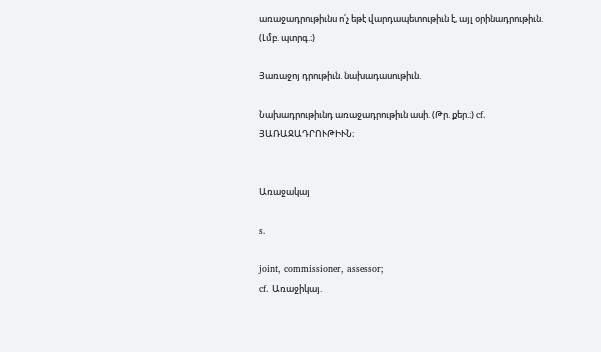առաջադրութիւնս ո՛չ եթէ վարդապետութիւն է, այլ օրինադրութիւն. (Լմբ. պտրգ.։)

Յառաջոյ դրութիւն. նախադասութիւն.

Նախադրութիւնդ առաջադրութիւն ասի. (Թր. քեր.։) cf. ՅԱՌԱՋԱԴՐՈՒԹԻՒՆ։


Առաջակայ

s.

joint, commissioner, assessor;
cf. Առաջիկայ.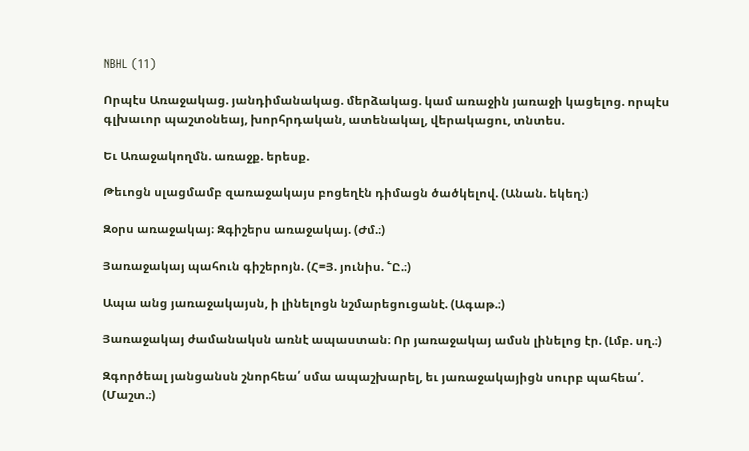NBHL (11)

Որպէս Առաջակաց. յանդիմանակաց. մերձակաց. կամ առաջին յառաջի կացելոց. որպէս գլխաւոր պաշտօնեայ, խորհրդական, ատենակալ, վերակացու, տնտես.

Եւ Առաջակողմն. առաջք. երեսք.

Թեւոցն սլացմամբ զառաջակայս բոցեղէն դիմացն ծածկելով. (Անան. եկեղ։)

Զօրս առաջակայ։ Զգիշերս առաջակայ. (Ժմ.։)

Յառաջակայ պահուն գիշերոյն. (Հ=Յ. յունիս. ՟Ը.։)

Ապա անց յառաջակայսն, ի լինելոցն նշմարեցուցանէ. (Ագաթ.։)

Յառաջակայ ժամանակսն առնէ ապաստան։ Որ յառաջակայ ամսն լինելոց էր. (Լմբ. սղ.։)

Զգործեալ յանցանսն շնորհեա՛ սմա ապաշխարել, եւ յառաջակայիցն սուրբ պահեա՛. (Մաշտ.։)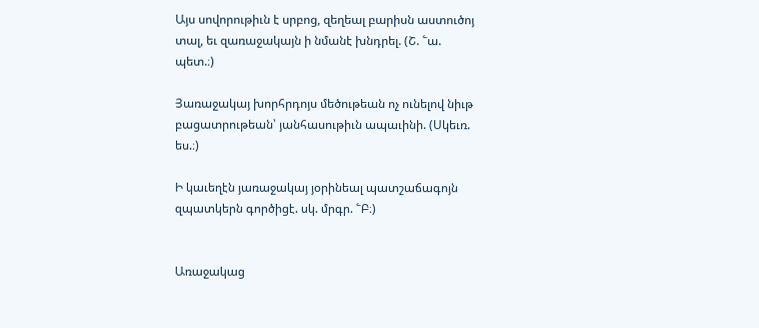Այս սովորութիւն է սրբոց, զեղեալ բարիսն աստուծոյ տալ, եւ զառաջակայն ի նմանէ խնդրել. (Շ. ՟ա. պետ.։)

Յառաջակայ խորհրդոյս մեծութեան ոչ ունելով նիւթ բացատրութեան՝ յանհասութիւն ապաւինի. (Սկեւռ. ես.։)

Ի կաւեղէն յառաջակայ յօրինեալ պատշաճագոյն զպատկերն գործիցէ. սկ. մրգր. ՟Բ։)


Առաջակաց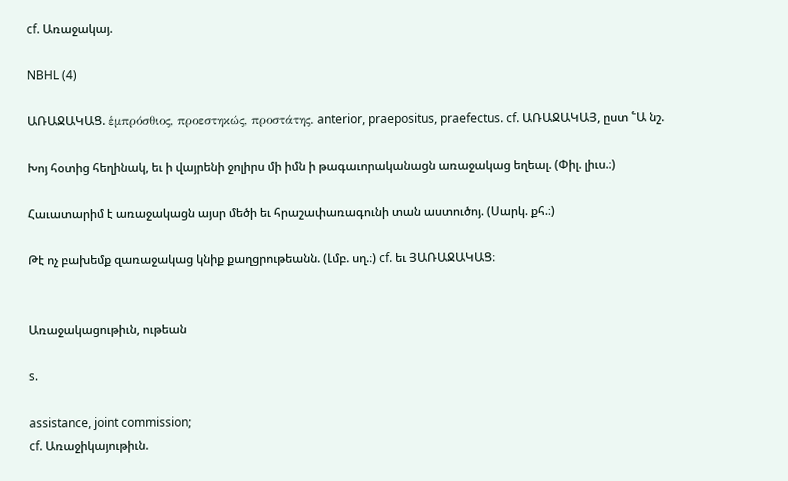cf. Առաջակայ.

NBHL (4)

ԱՌԱՋԱԿԱՑ. ἑμπρόσθιος, προεστηκώς, προστάτης. anterior, praepositus, praefectus. cf. ԱՌԱՋԱԿԱՅ, ըստ ՟Ա նշ.

Խոյ հօտից հեղինակ, եւ ի վայրենի ջոլիրս մի իմն ի թագաւորականացն առաջակաց եղեալ. (Փիլ. լիւս.։)

Հաւատարիմ է առաջակացն այսր մեծի եւ հրաշափառագունի տան աստուծոյ. (Սարկ. քհ.։)

Թէ ոչ բախեմք զառաջակաց կնիք քաղցրութեանն. (Լմբ. սղ.։) cf. եւ ՅԱՌԱՋԱԿԱՑ։


Առաջակացութիւն, ութեան

s.

assistance, joint commission;
cf. Առաջիկայութիւն.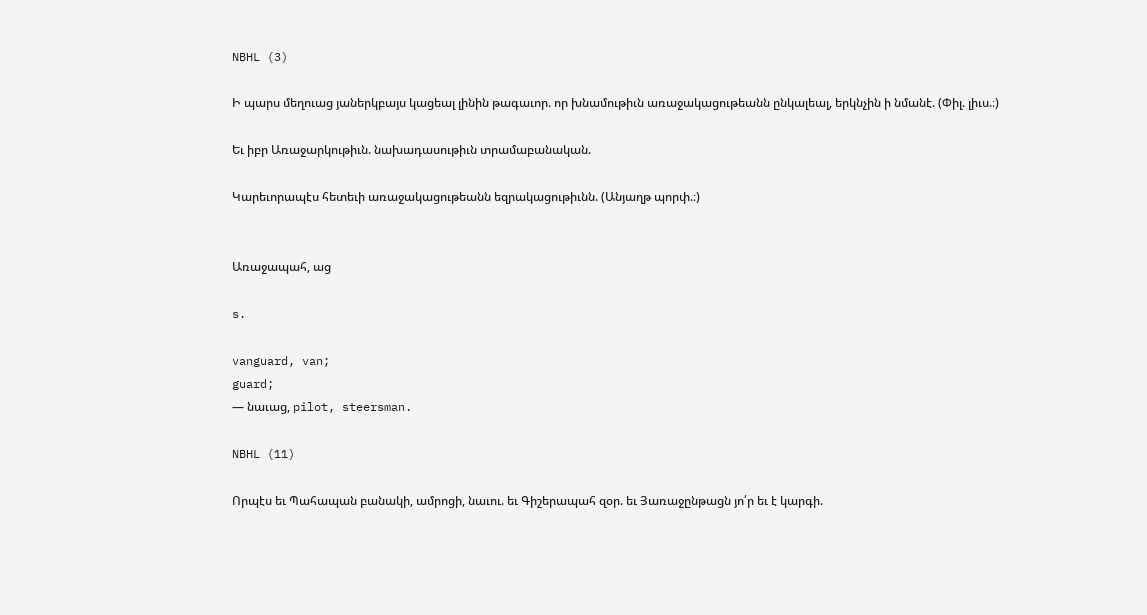NBHL (3)

Ի պարս մեղուաց յաներկբայս կացեալ լինին թագաւոր. որ խնամութիւն առաջակացութեանն ընկալեալ, երկնչին ի նմանէ. (Փիլ. լիւս.։)

Եւ իբր Առաջարկութիւն. նախադասութիւն տրամաբանական.

Կարեւորապէս հետեւի առաջակացութեանն եզրակացութիւնն. (Անյաղթ պորփ.։)


Առաջապահ, աց

s.

vanguard, van;
guard;
— նաւաց, pilot, steersman.

NBHL (11)

Որպէս եւ Պահապան բանակի, ամրոցի, նաւու. եւ Գիշերապահ զօր. եւ Յառաջընթացն յո՛ր եւ է կարգի.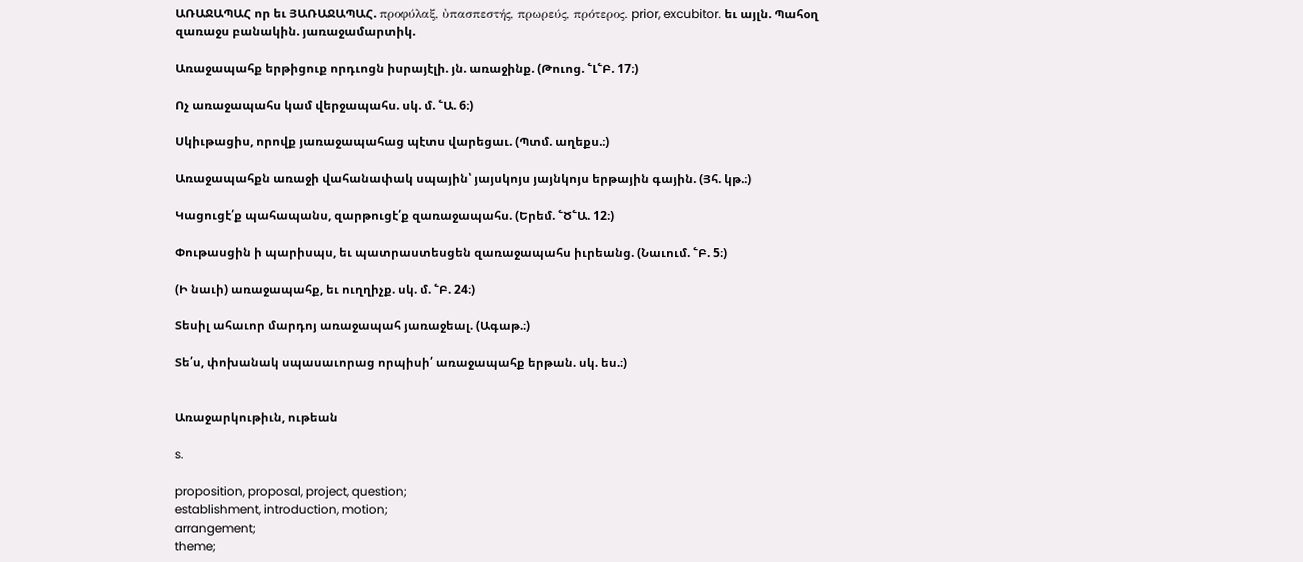ԱՌԱՋԱՊԱՀ որ եւ ՅԱՌԱՋԱՊԱՀ. προφύλαξ, ὐπασπεστής, πρωρεύς, πρότερος. prior, excubitor. եւ այլն. Պահօղ զառաջս բանակին. յառաջամարտիկ.

Առաջապահք երթիցուք որդւոցն իսրայէլի. յն. առաջինք. (Թուոց. ՟Լ՟Բ. 17։)

Ոչ առաջապահս կամ վերջապահս. սկ. մ. ՟Ա. 6։)

Սկիւթացիս, որովք յառաջապահաց պէտս վարեցաւ. (Պտմ. աղեքս.։)

Առաջապահքն առաջի վահանափակ սպային՝ յայսկոյս յայնկոյս երթային գային. (Յհ. կթ.։)

Կացուցէ՛ք պահապանս, զարթուցէ՛ք զառաջապահս. (Երեմ. ՟Ծ՟Ա. 12։)

Փութասցին ի պարիսպս, եւ պատրաստեսցեն զառաջապահս իւրեանց. (Նաւում. ՟Բ. 5։)

(Ի նաւի) առաջապահք, եւ ուղղիչք. սկ. մ. ՟Բ. 24։)

Տեսիլ ահաւոր մարդոյ առաջապահ յառաջեալ. (Ագաթ.։)

Տե՛ս, փոխանակ սպասաւորաց որպիսի՛ առաջապահք երթան. սկ. ես.։)


Առաջարկութիւն, ութեան

s.

proposition, proposal, project, question;
establishment, introduction, motion;
arrangement;
theme;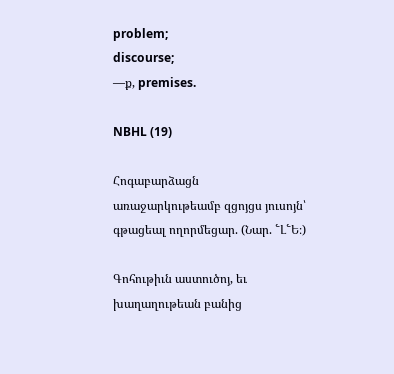problem;
discourse;
—ք, premises.

NBHL (19)

Հոգաբարձացն առաջարկութեամբ զցոյցս յուսոյն՝ գթացեալ ողորմեցար. (Նար. ՟Լ՟Ե։)

Գոհութիւն աստուծոյ, եւ խաղաղութեան բանից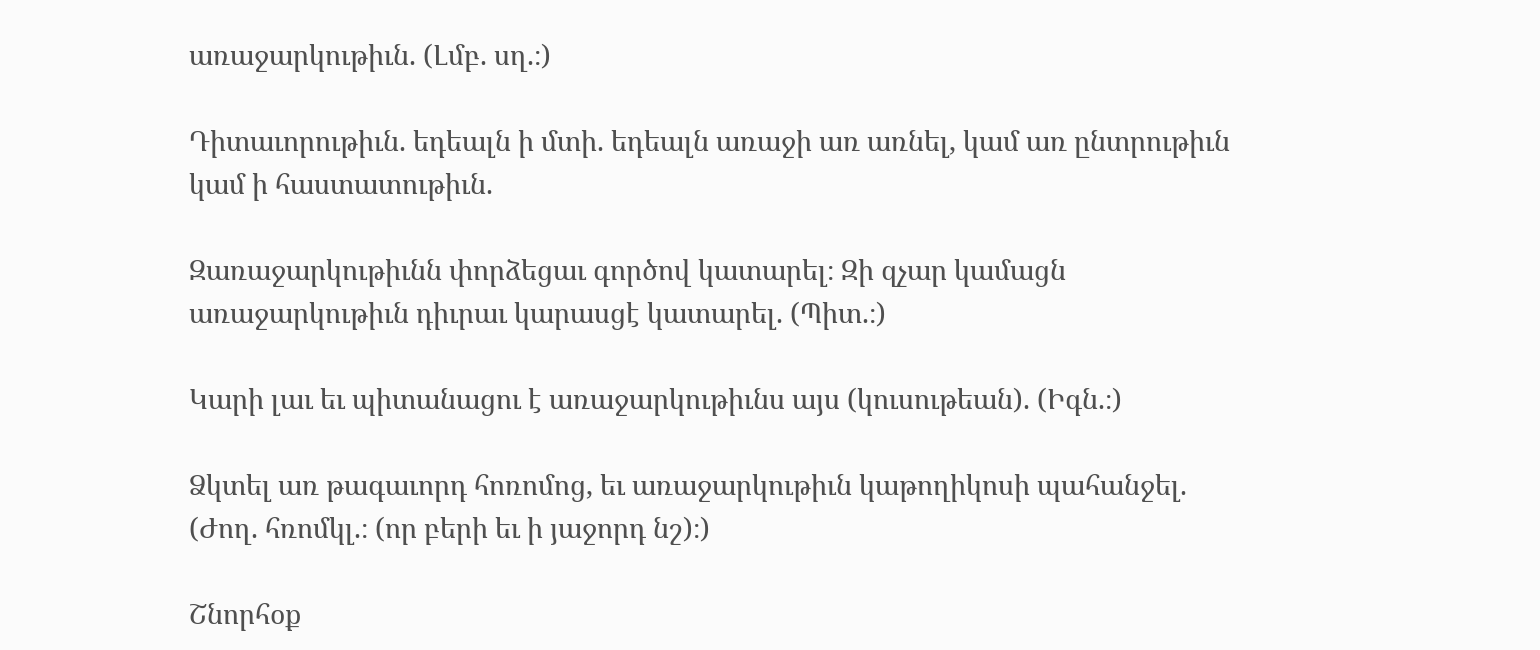առաջարկութիւն. (Լմբ. սղ.։)

Դիտաւորութիւն. եդեալն ի մտի. եդեալն առաջի առ առնել, կամ առ ընտրութիւն կամ ի հաստատութիւն.

Զառաջարկութիւնն փորձեցաւ գործով կատարել։ Զի զչար կամացն առաջարկութիւն դիւրաւ կարասցէ կատարել. (Պիտ.։)

Կարի լաւ եւ պիտանացու է առաջարկութիւնս այս (կուսութեան). (Իգն.։)

Ձկտել առ թագաւորդ հոռոմոց, եւ առաջարկութիւն կաթողիկոսի պահանջել. (Ժող. հռոմկլ.։ (որ բերի եւ ի յաջորդ նշ)։)

Շնորհօք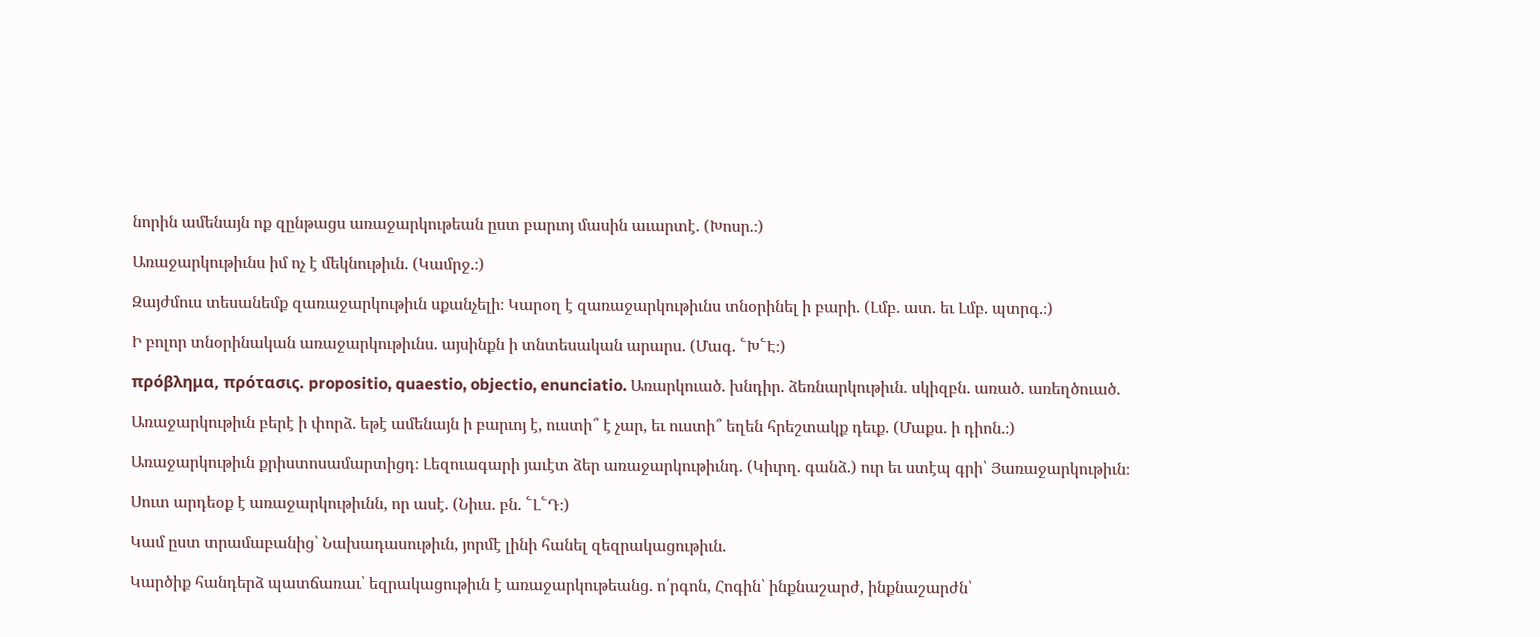նորին ամենայն ոք զընթացս առաջարկութեան ըստ բարւոյ մասին աւարտէ. (Խոսր.։)

Առաջարկութիւնս իմ ոչ է մեկնութիւն. (Կամրջ.։)

Զայժմուս տեսանեմք զառաջարկութիւն սքանչելի։ Կարօղ է զառաջարկութիւնս տնօրինել ի բարի. (Լմբ. ատ. եւ Լմբ. պտրգ.։)

Ի բոլոր տնօրինական առաջարկութիւնս. այսինքն ի տնտեսական արարս. (Մագ. ՟Խ՟Է։)

πρόβλημα, πρότασις. propositio, quaestio, objectio, enunciatio. Առարկուած. խնդիր. ձեռնարկութիւն. սկիզբն. առած. առեղծուած.

Առաջարկութիւն բերէ ի փորձ. եթէ ամենայն ի բարւոյ է, ուստի՞ է չար, եւ ուստի՞ եղեն հրեշտակք դեւք. (Մաքս. ի դիոն.։)

Առաջարկութիւն քրիստոսամարտիցդ։ Լեզուագարի յաւէտ ձեր առաջարկութիւնդ. (Կիւրղ. գանձ.) ուր եւ ստէպ գրի՝ Յառաջարկութիւն։

Սուտ արդեօք է առաջարկութիւնն, որ ասէ. (Նիւս. բն. ՟Լ՟Դ։)

Կամ ըստ տրամաբանից՝ Նախադասութիւն, յորմէ լինի հանել զեզրակացութիւն.

Կարծիք հանդերձ պատճառաւ՝ եզրակացութիւն է առաջարկութեանց. ո՛րգոն, Հոգին՝ ինքնաշարժ, ինքնաշարժն՝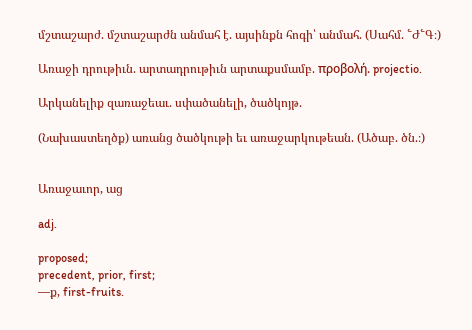մշտաշարժ. մշտաշարժն անմահ է. այսինքն հոգի՝ անմահ. (Սահմ. ՟Ժ՟Գ։)

Առաջի դրութիւն. արտադրութիւն արտաքսմամբ. προβολή. projectio.

Արկանելիք զառաջեաւ. սփածանելի, ծածկոյթ.

(Նախաստեղծք) առանց ծածկութի եւ առաջարկութեան. (Ածաբ. ծն.։)


Առաջաւոր, աց

adj.

proposed;
precedent, prior, first;
—ք, first-fruits.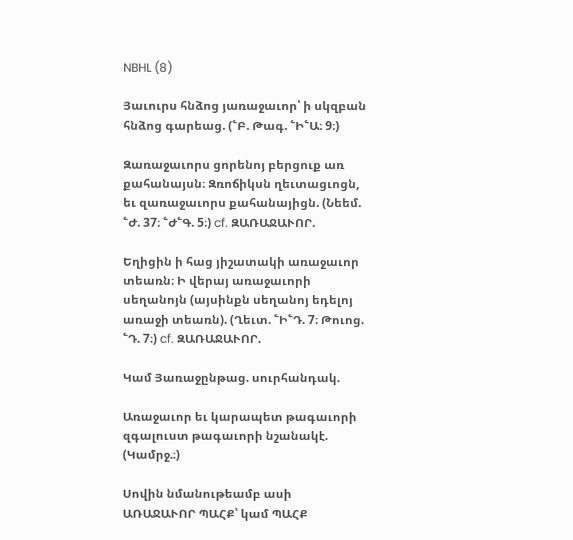NBHL (8)

Յաւուրս հնձոց յառաջաւոր՝ ի սկզբան հնձոց գարեաց. (՟Բ. Թագ. ՟Ի՟Ա։ 9։)

Զառաջաւորս ցորենոյ բերցուք առ քահանայսն։ Զռոճիկսն ղեւտացւոցն, եւ զառաջաւորս քահանայիցն. (Նեեմ. ՟Ժ. 37։ ՟Ժ՟Գ. 5։) cf. ԶԱՌԱՋԱՒՈՐ.

Եղիցին ի հաց յիշատակի առաջաւոր տեառն։ Ի վերայ առաջաւորի սեղանոյն (այսինքն սեղանոյ եդելոյ առաջի տեառն). (Ղեւտ. ՟Ի՟Դ. 7։ Թուոց. ՟Դ. 7։) cf. ԶԱՌԱՋԱՒՈՐ.

Կամ Յառաջընթաց. սուրհանդակ.

Առաջաւոր եւ կարապետ թագաւորի զգալուստ թագաւորի նշանակէ. (Կամրջ.։)

Սովին նմանութեամբ ասի ԱՌԱՋԱՒՈՐ ՊԱՀՔ՝ կամ ՊԱՀՔ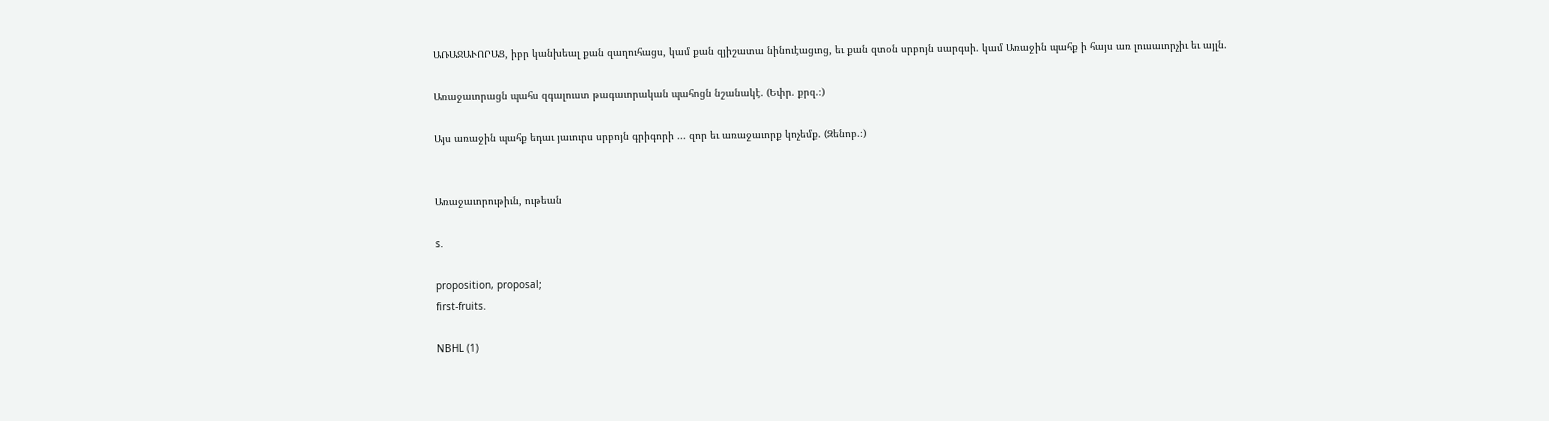ԱՌԱՋԱՒՈՐԱՑ, իբր կանխեալ քան զաղուհացս, կամ քան զյիշատա նինուէացւոց, եւ քան զտօն սրբոյն սարգսի. կամ Առաջին պահք ի հայս առ լուսաւորչիւ եւ այլն.

Առաջաւորացն պահս զգալուստ թագաւորական պահոցն նշանակէ. (Եփր. քրզ.։)

Այս առաջին պահք եդաւ յաւուրս սրբոյն գրիգորի ... զոր եւ առաջաւորք կոչեմք. (Զենոբ.։)


Առաջաւորութիւն, ութեան

s.

proposition, proposal;
first-fruits.

NBHL (1)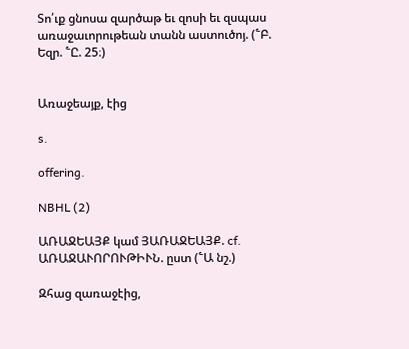Տո՛ւք ցնոսա զարծաթ եւ զոսի եւ զսպաս առաջաւորութեան տանն աստուծոյ. (՟Բ. Եզր. ՟Ը. 25։)


Առաջեայք, էից

s.

offering.

NBHL (2)

ԱՌԱՋԵԱՅՔ կամ ՅԱՌԱՋԵԱՅՔ. cf. ԱՌԱՋԱՒՈՐՈՒԹԻՒՆ. ըստ (՟Ա նշ.)

Զհաց զառաջէից,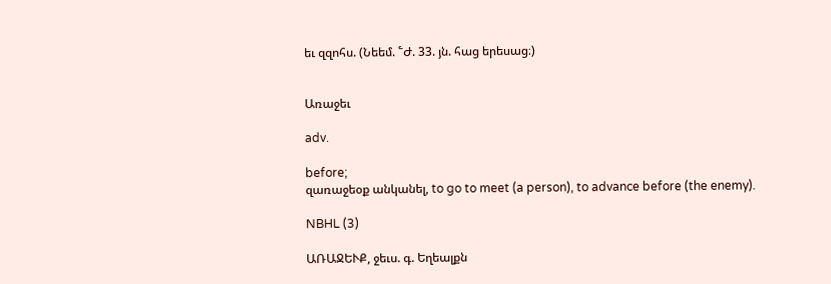եւ զզոհս. (Նեեմ. ՟Ժ. 33. յն. հաց երեսաց։)


Առաջեւ

adv.

before;
զառաջեօք անկանել, to go to meet (a person), to advance before (the enemy).

NBHL (3)

ԱՌԱՋԵՒՔ, ջեւս. գ. Եղեալքն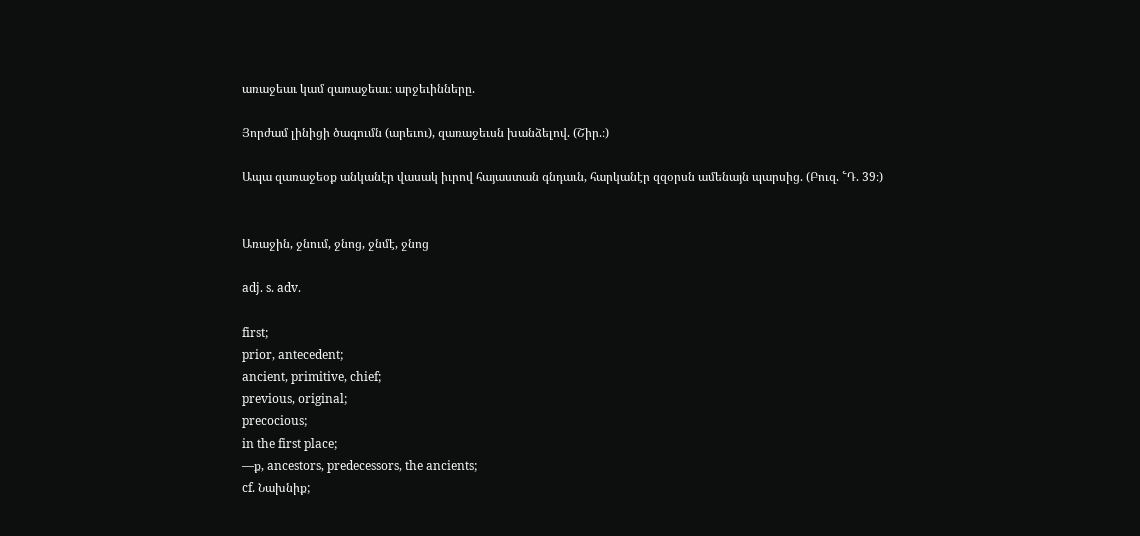առաջեաւ կամ զառաջեաւ։ արջեւինները.

Յորժամ լինիցի ծագումն (արեւու), զառաջեւսն խանձելով. (Շիր.։)

Ապա զառաջեօք անկանէր վասակ իւրով հայաստան գնդաւն, հարկանէր զզօրսն ամենայն պարսից. (Բուզ. ՟Դ. 39։)


Առաջին, ջնում, ջնոց, ջնմէ, ջնոց

adj. s. adv.

first;
prior, antecedent;
ancient, primitive, chief;
previous, original;
precocious;
in the first place;
—ք, ancestors, predecessors, the ancients;
cf. Նախնիք;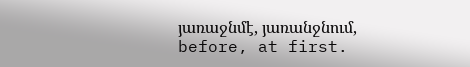յառաջնմէ, յառանջնում, before, at first.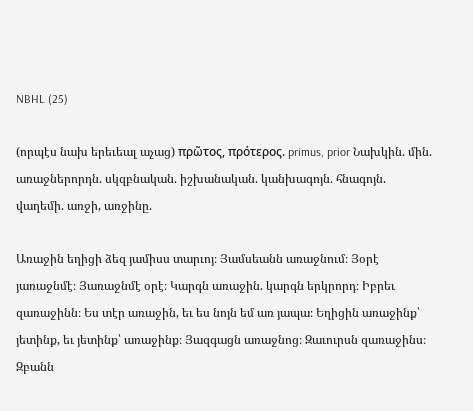NBHL (25)

(որպէս նախ երեւեալ աչաց) πρῶτος, πρότερος. primus, prior Նախկին. մին. առաջներորդն. սկզբնական. իշխանական. կանխագոյն. հնագոյն. վաղեմի. առջի, առջինը.

Առաջին եղիցի ձեզ յամիսս տարւոյ։ Յամսեանն առաջնում։ Յօրէ յառաջնմէ։ Յառաջնմէ օրէ։ Կարգն առաջին. կարգն երկրորդ։ Իբրեւ զառաջինն։ Ես տէր առաջին, եւ ես նոյն եմ առ յապա։ Եղիցին առաջինք՝ յետինք, եւ յետինք՝ առաջինք։ Յազգացն առաջնոց։ Զաւուրսն զառաջինս։ Զբանն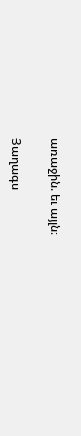առաջին. եւ այլն։

Յաղագս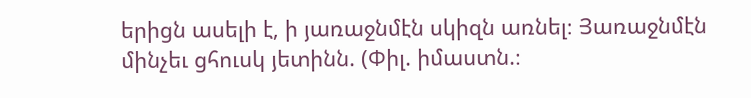երիցն ասելի է, ի յառաջնմէն սկիզն առնել։ Յառաջնմէն մինչեւ ցհուսկ յետինն. (Փիլ. իմաստն.։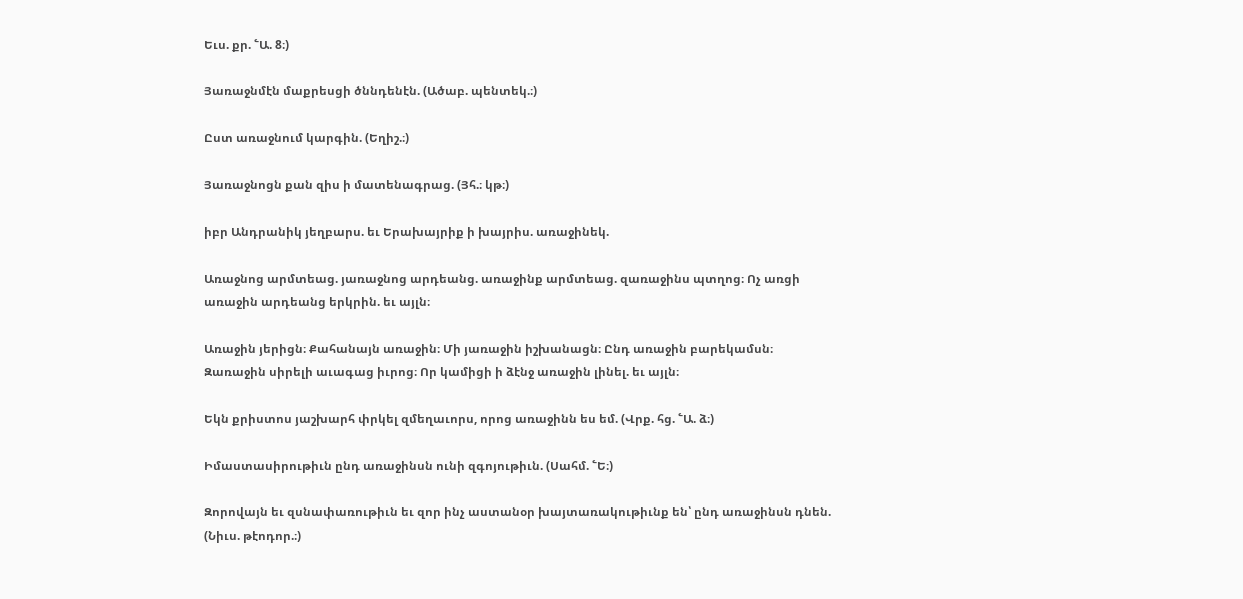Եւս. քր. ՟Ա. 8։)

Յառաջնմէն մաքրեսցի ծննդենէն. (Ածաբ. պենտեկ.։)

Ըստ առաջնում կարգին. (Եղիշ.։)

Յառաջնոցն քան զիս ի մատենագրաց. (Յհ.։ կթ։)

իբր Անդրանիկ յեղբարս. եւ Երախայրիք ի խայրիս. առաջինեկ.

Առաջնոց արմտեաց. յառաջնոց արդեանց. առաջինք արմտեաց. զառաջինս պտղոց։ Ոչ առցի առաջին արդեանց երկրին. եւ այլն։

Առաջին յերիցն։ Քահանայն առաջին։ Մի յառաջին իշխանացն։ Ընդ առաջին բարեկամսն։ Զառաջին սիրելի աւագաց իւրոց։ Որ կամիցի ի ձէնջ առաջին լինել. եւ այլն։

Եկն քրիստոս յաշխարհ փրկել զմեղաւորս, որոց առաջինն ես եմ. (Վրք. հց. ՟Ա. ձ։)

Իմաստասիրութիւն ընդ առաջինսն ունի զգոյութիւն. (Սահմ. ՟Ե։)

Զորովայն եւ զսնափառութիւն եւ զոր ինչ աստանօր խայտառակութիւնք են՝ ընդ առաջինսն դնեն. (Նիւս. թէոդոր.։)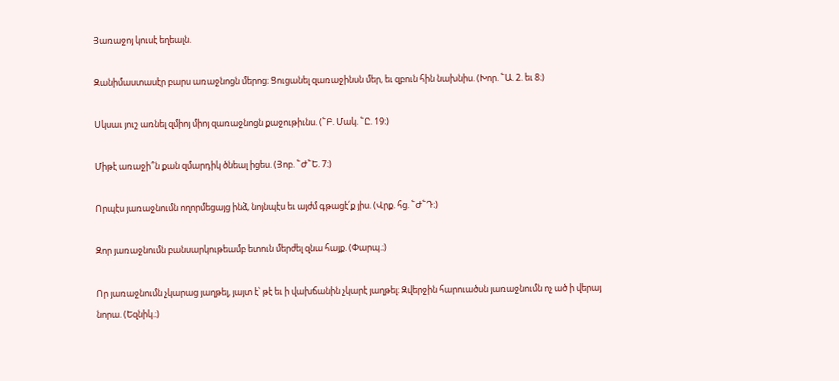Յառաջոյ կուսէ եղեալն.

Զանիմաստասէր բարս առաջնոցն մերոց։ Ցուցանել զառաջինսն մեր, եւ զբուն հին նախնիս. (Խոր. ՟Ա. 2. եւ 8։)

Սկսաւ յուշ առնել զմիոյ միոյ զառաջնոցն քաջութիւնս. (՟Բ. Մակ. ՟Ը. 19։)

Միթէ առաջի՞ն քան զմարդիկ ծնեալ իցես. (Յոբ. ՟Ժ՟Ե. 7։)

Որպէս յառաջնումն ողորմեցայց ինձ, նոյնպէս եւ այժմ գթացէ՛ք յիս. (Վրք. հց. ՟Ժ՟Դ։)

Զոր յառաջնումն բանսարկութեամբ ետուն մերժել զնա հայք. (Փարպ.։)

Որ յառաջնումն չկարաց յաղթել, յայտ է՝ թէ եւ ի վախճանին չկարէ յաղթել։ Զվերջին հարուածսն յառաջնումն ոչ ած ի վերայ նորա. (Եզնիկ.։)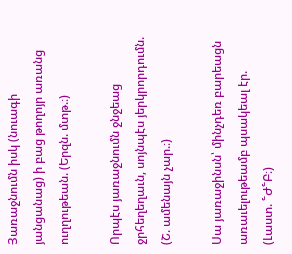Յառաջնումն իսկ (նուագի յանցանաց) ի բաց թողոյր առանց ուղղութեան. (Երզն. մտթ.։)

Որպէս յառաջնումն ջնջեաց ջրհեղեղաւն, սոյնպէս յերկրորդումն. (Շ. ամենայն չար.։)

Սա յառաջինսն՝ մինչդեռ բարեացն առաւելութեամբ պսակեալ էր. (Լաստ. ՟Ժ՟Բ։)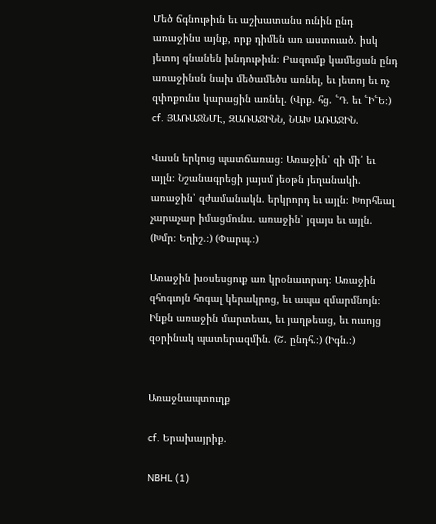Մեծ ճգնութիւն եւ աշխատանս ունին ընդ առաջինս այնք, որք դիմեն առ աստուած. իսկ յետոյ գնանեն խնդութիւն։ Բազումք կամեցան ընդ առաջինսն նախ մեծամեծս առնել, եւ յետոյ եւ ոչ զփոքունս կարացին առնել. (Վրք. հց. ՟Դ. եւ ՟Ի՟Ե։) cf. ՅԱՌԱՋՆՄԷ, ԶԱՌԱՋԻՆՆ, ՆԱԽ ԱՌԱՋԻՆ.

Վասն երկուց պատճառաց։ Առաջին՝ զի մի՛ եւ այլն։ Նշանագրեցի յայսմ յեօթն յեղանակի. առաջին՝ զժամանակն. երկրորդ եւ այլն։ Խորհեալ չարաչար իմացմունս. առաջին՝ յզայս եւ այլն. (Խմր։ Եղիշ.։) (Փարպ.։)

Առաջին խօսեսցուք առ կրօնաւորսդ։ Առաջին զհոգւոյն հոգալ կերակրոց, եւ ապա զմարմնոյն։ Ինքն առաջին մարտեաւ, եւ յաղթեաց, եւ ուսոյց զօրինակ պատերազմին. (Շ. ընդհ.։) (Իգն.։)


Առաջնապտուղք

cf. Երախայրիք.

NBHL (1)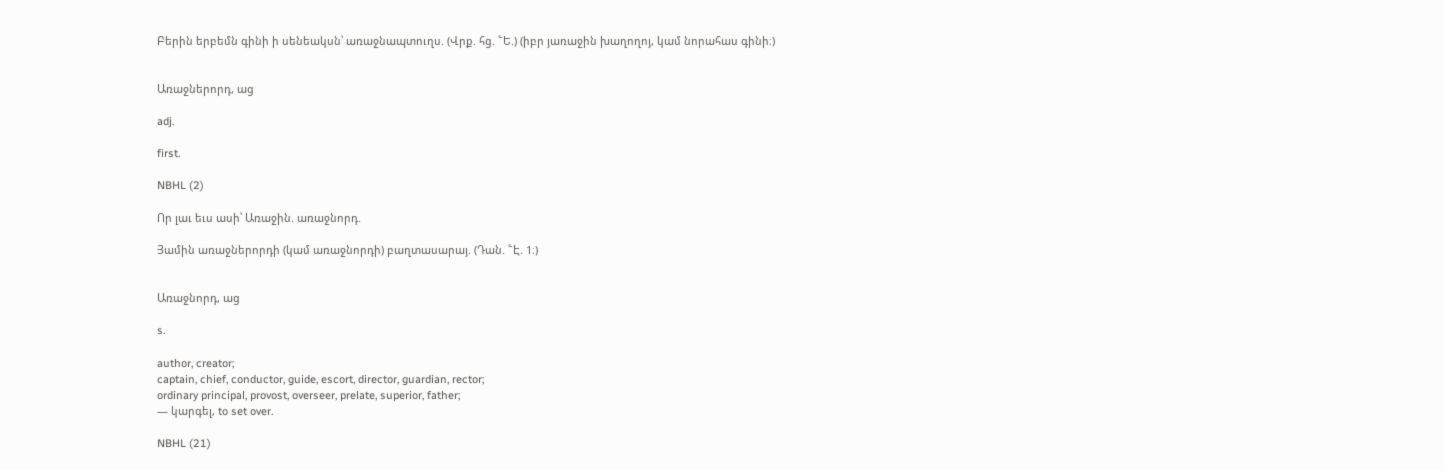Բերին երբեմն գինի ի սենեակսն՝ առաջնապտուղս. (Վրք. հց. ՟Ե.) (իբր յառաջին խաղողոյ, կամ նորահաս գինի։)


Առաջներորդ, աց

adj.

first.

NBHL (2)

Որ լաւ եւս ասի՝ Առաջին. առաջնորդ.

Յամին առաջներորդի (կամ առաջնորդի) բաղտասարայ. (Դան. ՟Է. 1։)


Առաջնորդ, աց

s.

author, creator;
captain, chief, conductor, guide, escort, director, guardian, rector;
ordinary principal, provost, overseer, prelate, superior, father;
— կարգել, to set over.

NBHL (21)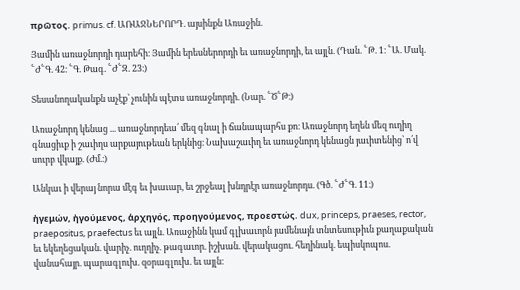πρῶτος. primus. cf. ԱՌԱՋՆԵՐՈՐԴ. այսինքն Առաջին.

Յամին առաջնորդի դարեհի։ Յամին երեսներորդի եւ առաջնորդի, եւ այլն. (Դան. ՟Թ. 1։ ՟Ա. Մակ. ՟Ժ՟Գ. 42։ ՟Գ. Թագ. ՟Ժ՟Զ. 23։)

Տեսանողականքն աչէք՝ չունին պէտս առաջնորդի. (Նար. ՟Ծ՟Թ։)

Առաջնորդ կենաց ... առաջնորդեա՛ մեզ գնալ ի ճանապարհս քո։ Առաջնորդ եղեն մեզ ուղիղ գնացիւք ի շաւիղս արքայութեան երկնից։ Նախաշաւիղ եւ առաջնորդ կենացն յաւիտենից՝ ո՛վ սուրբ վկայք. (Ժմ.։)

Անկաւ ի վերայ նորա մէգ եւ խաւար, եւ շրջեալ խնդրէր առաջնորդս. (Գծ. ՟Ժ՟Գ. 11։)

ἠγεμών, ἠγούμενος, ἁρχηγός, προηγούμενος, προεστώς. dux, princeps, praeses, rector, praepositus, praefectus եւ այլն. Առաջինն կամ գլխաւորն յամենայն տնտեսութիւն քաղաքական եւ եկեղեցական. վարիչ. ուղղիչ. թագաւոր. իշխան. վերակացու. հեղինակ. եպիսկոպոս. վանահայր. պարագլուխ. զօրագլուխ. եւ այլն։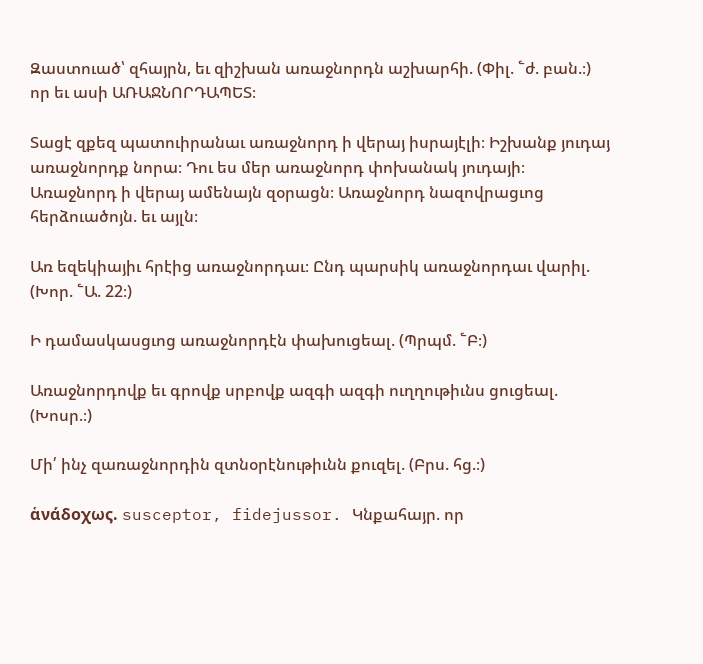Զաստուած՝ զհայրն, եւ զիշխան առաջնորդն աշխարհի. (Փիլ. ՟ժ. բան.։) որ եւ ասի ԱՌԱՋՆՈՐԴԱՊԵՏ։

Տացէ զքեզ պատուիրանաւ առաջնորդ ի վերայ իսրայէլի։ Իշխանք յուդայ առաջնորդք նորա։ Դու ես մեր առաջնորդ փոխանակ յուդայի։ Առաջնորդ ի վերայ ամենայն զօրացն։ Առաջնորդ նազովրացւոց հերձուածոյն. եւ այլն։

Առ եզեկիայիւ հրէից առաջնորդաւ։ Ընդ պարսիկ առաջնորդաւ վարիլ. (Խոր. ՟Ա. 22։)

Ի դամասկասցւոց առաջնորդէն փախուցեալ. (Պրպմ. ՟Բ։)

Առաջնորդովք եւ գրովք սրբովք ազգի ազգի ուղղութիւնս ցուցեալ. (Խոսր.։)

Մի՛ ինչ զառաջնորդին զտնօրէնութիւնն քուզել. (Բրս. հց.։)

ἁνάδοχως. susceptor, fidejussor. Կնքահայր. որ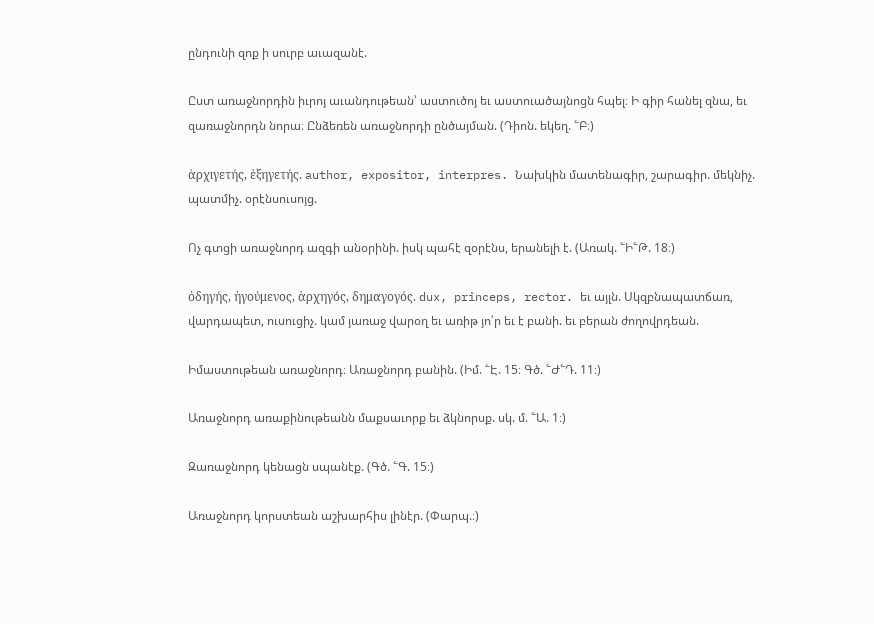ընդունի զոք ի սուրբ աւազանէ.

Ըստ առաջնորդին իւրոյ աւանդութեան՝ աստուծոյ եւ աստուածայնոցն հպել։ Ի գիր հանել զնա, եւ զառաջնորդն նորա։ Ընձեռեն առաջնորդի ընծայման. (Դիոն. եկեղ. ՟Բ։)

ἁρχιγετής, ἑξηγετής. author, expositor, interpres. Նախկին մատենագիր, շարագիր. մեկնիչ. պատմիչ. օրէնսուսոյց.

Ոչ գտցի առաջնորդ ազգի անօրինի. իսկ պահէ զօրէնս, երանելի է. (Առակ. ՟Ի՟Թ. 18։)

ὀδηγής, ἠγούμενος, ἁρχηγός, δημαγογός. dux, princeps, rector. եւ այլն. Սկզբնապատճառ, վարդապետ, ուսուցիչ. կամ յառաջ վարօղ եւ առիթ յո՛ր եւ է բանի. եւ բերան ժողովրդեան.

Իմաստութեան առաջնորդ։ Առաջնորդ բանին. (Իմ. ՟Է. 15։ Գծ. ՟Ժ՟Դ. 11։)

Առաջնորդ առաքինութեանն մաքսաւորք եւ ձկնորսք. սկ. մ. ՟Ա. 1։)

Զառաջնորդ կենացն սպանէք. (Գծ. ՟Գ. 15։)

Առաջնորդ կորստեան աշխարհիս լինէր. (Փարպ.։)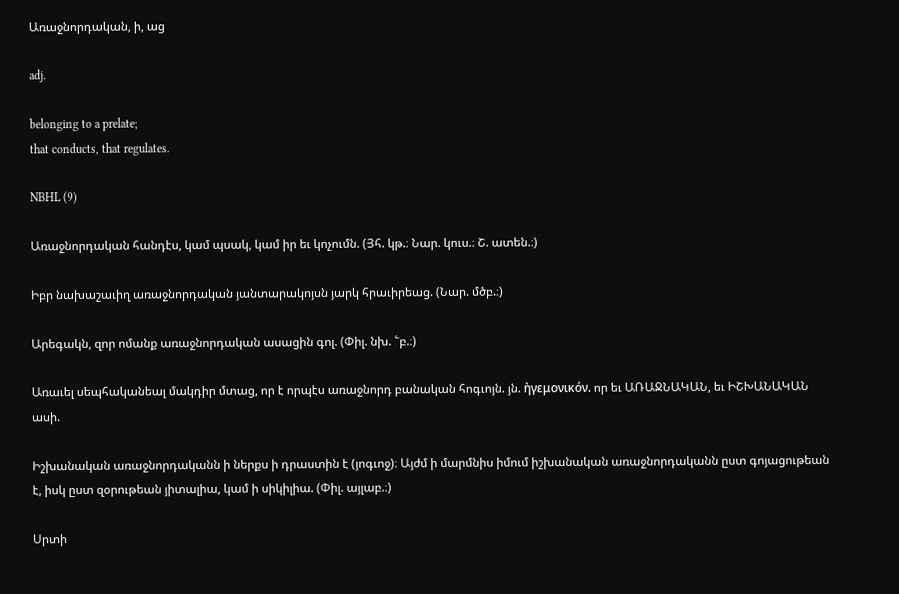Առաջնորդական, ի, աց

adj.

belonging to a prelate;
that conducts, that regulates.

NBHL (9)

Առաջնորդական հանդէս, կամ պսակ, կամ իր եւ կոչումն. (Յհ. կթ.։ Նար. կուս.։ Շ. ատեն.։)

Իբր նախաշաւիղ առաջնորդական յանտարակոյսն յարկ հրաւիրեաց. (Նար. մծբ.։)

Արեգակն, զոր ոմանք առաջնորդական ասացին գոլ. (Փիլ. նխ. ՟բ.։)

Առաւել սեպհականեալ մակդիր մտաց, որ է որպէս առաջնորդ բանական հոգւոյն. յն. ἠγεμονικόν. որ եւ ԱՌԱՋՆԱԿԱՆ, եւ ԻՇԽԱՆԱԿԱՆ ասի.

Իշխանական առաջնորդականն ի ներքս ի դրաստին է (յոգւոջ)։ Այժմ ի մարմնիս իմում իշխանական առաջնորդականն ըստ գոյացութեան է, իսկ ըստ զօրութեան յիտալիա, կամ ի սիկիլիա. (Փիլ. այլաբ.։)

Սրտի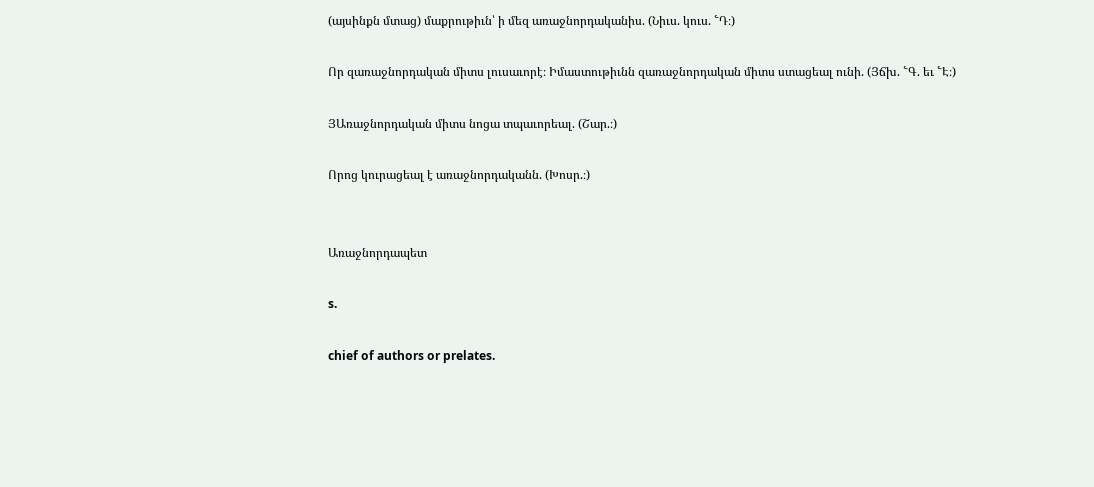(այսինքն մտաց) մաքրութիւն՝ ի մեզ առաջնորդականիս. (Նիւս. կուս. ՟Դ։)

Որ զառաջնորդական միտս լուսաւորէ։ Իմաստութիւնն զառաջնորդական միտս ստացեալ ունի. (Յճխ. ՟Գ. եւ ՟Է։)

ՅԱռաջնորդական միտս նոցա տպաւորեալ. (Շար.։)

Որոց կուրացեալ է առաջնորդականն. (Խոսր.։)


Առաջնորդապետ

s.

chief of authors or prelates.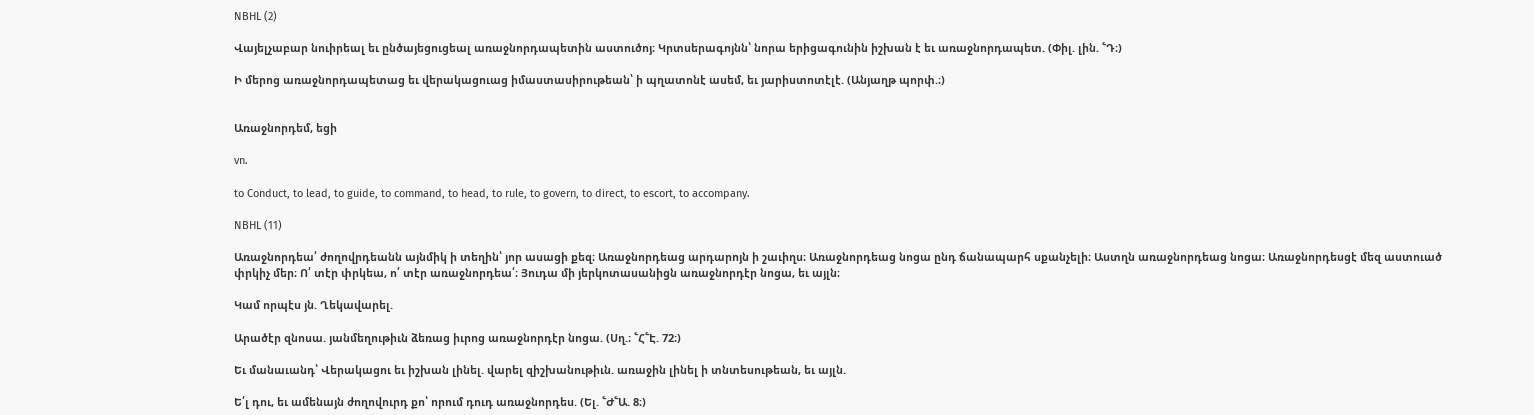NBHL (2)

Վայելչաբար նուիրեալ եւ ընծայեցուցեալ առաջնորդապետին աստուծոյ։ Կրտսերագոյնն՝ նորա երիցագունին իշխան է եւ առաջնորդապետ. (Փիլ. լին. ՟Դ։)

Ի մերոց առաջնորդապետաց եւ վերակացուաց իմաստասիրութեան՝ ի պղատոնէ ասեմ, եւ յարիստոտէլէ. (Անյաղթ պորփ.։)


Առաջնորդեմ, եցի

vn.

to Conduct, to lead, to guide, to command, to head, to rule, to govern, to direct, to escort, to accompany.

NBHL (11)

Առաջնորդեա՛ ժողովրդեանն այնմիկ ի տեղին՝ յոր ասացի քեզ։ Առաջնորդեաց արդարոյն ի շաւիղս։ Առաջնորդեաց նոցա ընդ ճանապարհ սքանչելի։ Աստղն առաջնորդեաց նոցա։ Առաջնորդեսցէ մեզ աստուած փրկիչ մեր։ Ո՛ տէր փրկեա, ո՛ տէր առաջնորդեա՛։ Յուդա մի յերկոտասանիցն առաջնորդէր նոցա, եւ այլն։

Կամ որպէս յն. Ղեկավարել.

Արածէր զնոսա. յանմեղութիւն ձեռաց իւրոց առաջնորդէր նոցա. (Սղ.։ ՟Հ՟Է. 72։)

Եւ մանաւանդ՝ Վերակացու եւ իշխան լինել. վարել զիշխանութիւն. առաջին լինել ի տնտեսութեան, եւ այլն.

Ե՛լ դու, եւ ամենայն ժողովուրդ քո՝ որում դուդ առաջնորդես. (Ել. ՟Ժ՟Ա. 8։)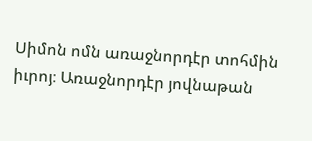Սիմոն ոմն առաջնորդէր տոհմին իւրոյ։ Առաջնորդէր յովնաթան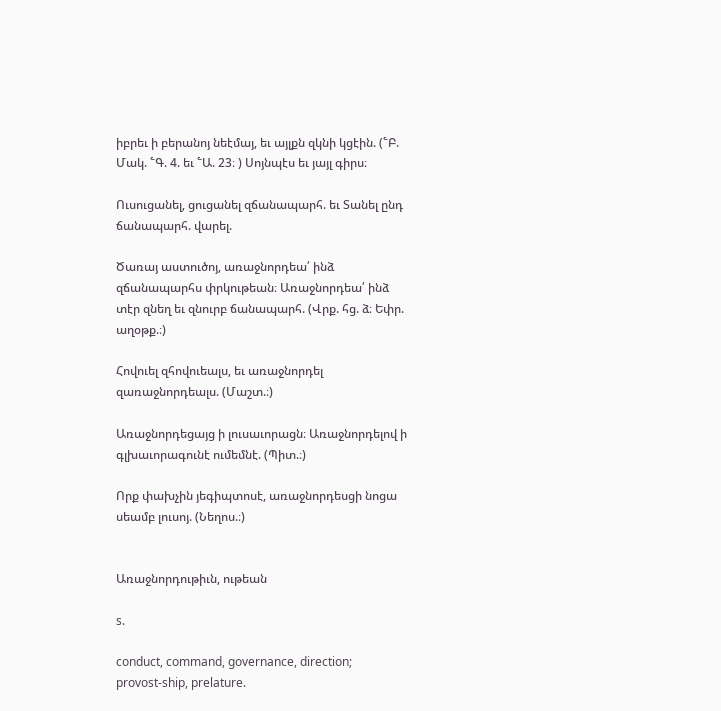իբրեւ ի բերանոյ նեէմայ, եւ այլքն զկնի կցէին. (՟Բ. Մակ. ՟Գ. 4. եւ ՟Ա. 23։ ) Սոյնպէս եւ յայլ գիրս։

Ուսուցանել, ցուցանել զճանապարհ. եւ Տանել ընդ ճանապարհ. վարել.

Ծառայ աստուծոյ, առաջնորդեա՛ ինձ զճանապարհս փրկութեան։ Առաջնորդեա՛ ինձ տէր զնեղ եւ զնուրբ ճանապարհ. (Վրք. հց. ձ։ Եփր. աղօթք.։)

Հովուել զհովուեալս, եւ առաջնորդել զառաջնորդեալս. (Մաշտ.։)

Առաջնորդեցայց ի լուսաւորացն։ Առաջնորդելով ի գլխաւորագունէ ումեմնէ. (Պիտ.։)

Որք փախչին յեգիպտոսէ, առաջնորդեսցի նոցա սեամբ լուսոյ. (Նեղոս.։)


Առաջնորդութիւն, ութեան

s.

conduct, command, governance, direction;
provost-ship, prelature.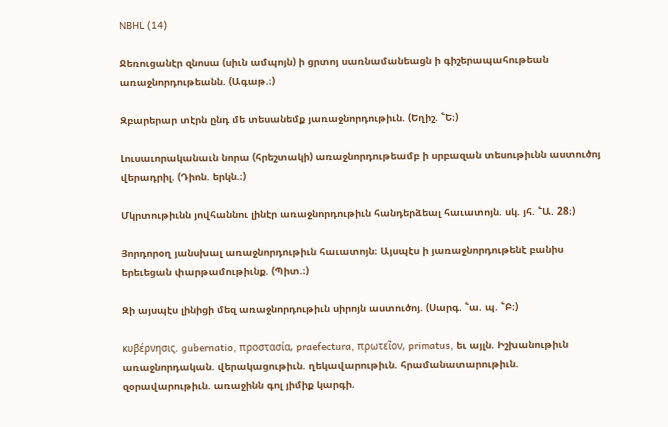NBHL (14)

Ջեռուցանէր զնոսա (սիւն ամպոյն) ի ցրտոյ սառնամանեացն ի գիշերապահութեան առաջնորդութեանն. (Ագաթ.։)

Զբարերար տէրն ընդ մե տեսանեմք յառաջնորդութիւն. (Եղիշ. ՟Ե։)

Լուսաւորականաւն նորա (հրեշտակի) առաջնորդութեամբ ի սրբազան տեսութիւնն աստուծոյ վերադրիլ. (Դիոն. երկն.։)

Մկրտութիւնն յովհաննու լինէր առաջնորդութիւն հանդերձեալ հաւատոյն. սկ. յհ. ՟Ա. 28։)

Յորդորօղ յանսխալ առաջնորդութիւն հաւատոյն։ Այսպէս ի յառաջնորդութենէ բանիս երեւեցան փարթամութիւնք. (Պիտ.։)

Զի այսպէս լինիցի մեզ առաջնորդութիւն սիրոյն աստուծոյ. (Սարգ. ՟ա. պ. ՟Բ։)

κυβέρνησις. gubernatio, προστασία, praefectura, πρωτεῖον, primatus, եւ այլն. Իշխանութիւն առաջնորդական. վերակացութիւն. ղեկավարութիւն. հրամանատարութիւն. զօրավարութիւն. առաջինն գոլ յիմիք կարգի.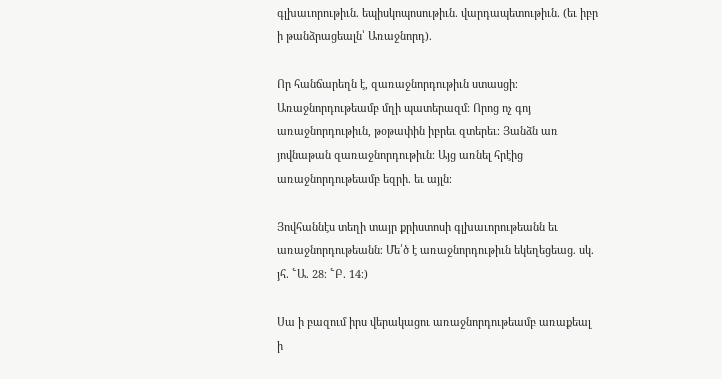գլխաւորութիւն. եպիսկոպոսութիւն. վարդապետութիւն. (եւ իբր ի թանձրացեալն՝ Առաջնորդ).

Որ հանճարեղն է, զառաջնորդութիւն ստասցի։ Առաջնորդութեամբ մղի պատերազմ։ Որոց ոչ գոյ առաջնորդութիւն, թօթափին իբրեւ զտերեւ։ Յանձն առ յովնաթան զառաջնորդութիւն։ Այց առնել հրէից առաջնորդութեամբ եզրի. եւ այլն։

Յովհաննէս տեղի տայր քրիստոսի գլխաւորութեանն եւ առաջնորդութեանն։ Մե՛ծ է առաջնորդութիւն եկեղեցեաց. սկ. յհ. ՟Ա. 28։ ՟Բ. 14։)

Սա ի բազում իրս վերակացու առաջնորդութեամբ առաքեալ ի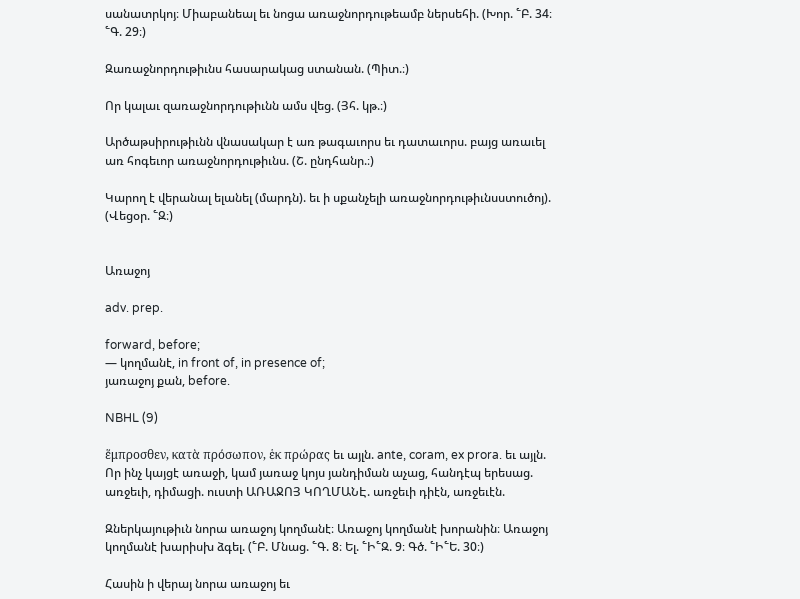սանատրկոյ։ Միաբանեալ եւ նոցա առաջնորդութեամբ ներսեհի. (Խոր. ՟Բ. 34։ ՟Գ. 29։)

Զառաջնորդութիւնս հասարակաց ստանան. (Պիտ.։)

Որ կալաւ զառաջնորդութիւնն ամս վեց. (Յհ. կթ.։)

Արծաթսիրութիւնն վնասակար է առ թագաւորս եւ դատաւորս. բայց առաւել առ հոգեւոր առաջնորդութիւնս. (Շ. ընդհանր.։)

Կարող է վերանալ ելանել (մարդն). եւ ի սքանչելի առաջնորդութիւնսստուծոյ). (Վեցօր. ՟Զ։)


Առաջոյ

adv. prep.

forward, before;
— կողմանէ, in front of, in presence of;
յառաջոյ քան, before.

NBHL (9)

ἕμπροσθεν, κατὰ πρόσωπον, ἑκ πρώρας եւ այլն. ante, coram, ex prora. եւ այլն. Որ ինչ կայցէ առաջի, կամ յառաջ կոյս յանդիման աչաց, հանդէպ երեսաց. առջեւի, դիմացի. ուստի ԱՌԱՋՈՅ ԿՈՂՄԱՆԷ. առջեւի դիէն, առջեւէն.

Զներկայութիւն նորա առաջոյ կողմանէ։ Առաջոյ կողմանէ խորանին։ Առաջոյ կողմանէ խարիսխ ձգել. (՟Բ. Մնաց. ՟Գ. 8։ Ել. ՟Ի՟Զ. 9։ Գծ. ՟Ի՟Ե. 30։)

Հասին ի վերայ նորա առաջոյ եւ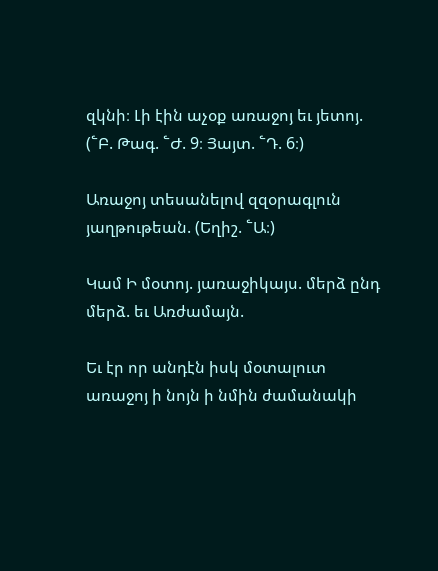զկնի։ Լի էին աչօք առաջոյ եւ յետոյ. (՟Բ. Թագ. ՟Ժ. 9։ Յայտ. ՟Դ. 6։)

Առաջոյ տեսանելով զզօրագլուն յաղթութեան. (Եղիշ. ՟Ա։)

Կամ Ի մօտոյ. յառաջիկայս. մերձ ընդ մերձ. եւ Առժամայն.

Եւ էր որ անդէն իսկ մօտալուտ առաջոյ ի նոյն ի նմին ժամանակի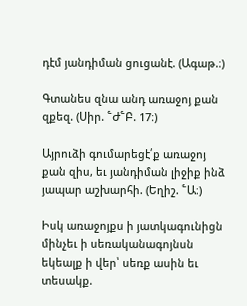դէմ յանդիման ցուցանէ. (Ագաթ.։)

Գտանես զնա անդ առաջոյ քան զքեզ. (Սիր. ՟Ժ՟Բ. 17։)

Այրուձի գումարեցէ՛ք առաջոյ քան զիս, եւ յանդիման լիջիք ինձ յապար աշխարհի. (Եղիշ. ՟Ա։)

Իսկ առաջոյքս ի յատկագունիցն մինչեւ ի սեռականագոյնսն եկեալք ի վեր՝ սեռք ասին եւ տեսակք.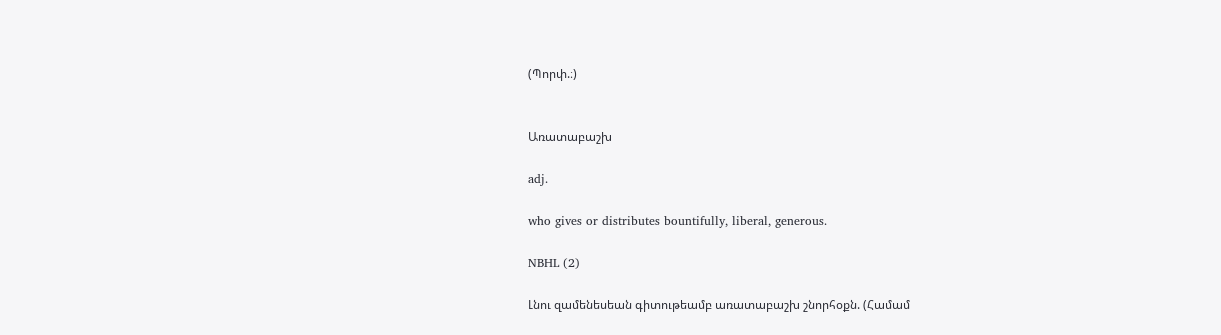(Պորփ.։)


Առատաբաշխ

adj.

who gives or distributes bountifully, liberal, generous.

NBHL (2)

Լնու զամենեսեան գիտութեամբ առատաբաշխ շնորհօքն. (Համամ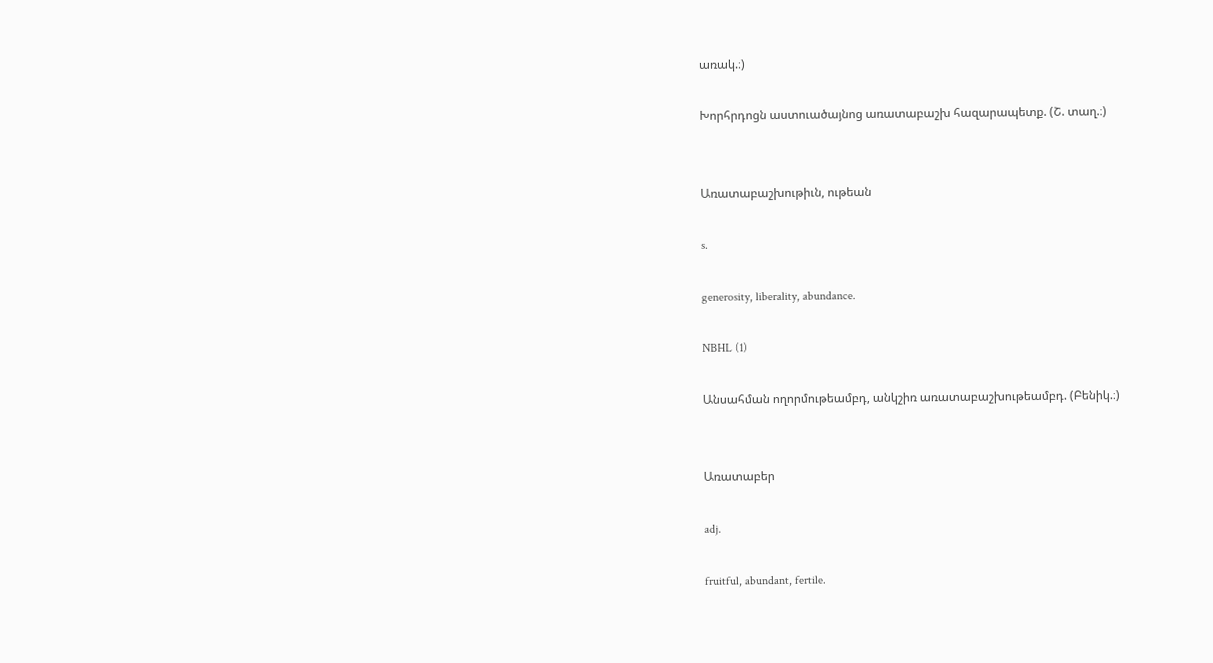առակ.։)

Խորհրդոցն աստուածայնոց առատաբաշխ հազարապետք. (Շ. տաղ.։)


Առատաբաշխութիւն, ութեան

s.

generosity, liberality, abundance.

NBHL (1)

Անսահման ողորմութեամբդ, անկշիռ առատաբաշխութեամբդ. (Բենիկ.։)


Առատաբեր

adj.

fruitful, abundant, fertile.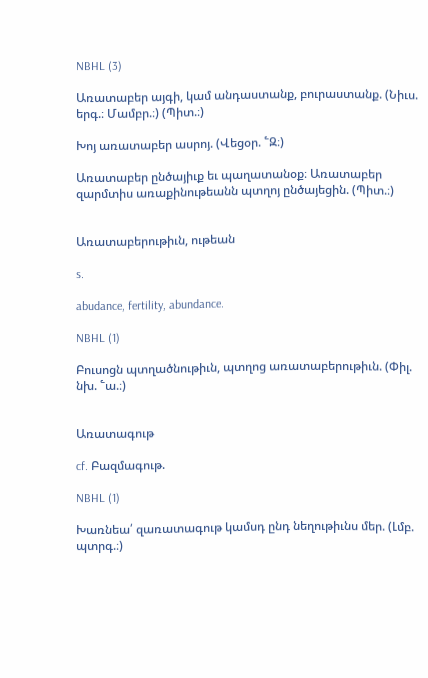NBHL (3)

Առատաբեր այգի, կամ անդաստանք, բուրաստանք. (Նիւս. երգ.։ Մամբր.։) (Պիտ.։)

Խոյ առատաբեր ասրոյ. (Վեցօր. ՟Զ։)

Առատաբեր ընծայիւք եւ պաղատանօք։ Առատաբեր զարմտիս առաքինութեանն պտղոյ ընծայեցին. (Պիտ.։)


Առատաբերութիւն, ութեան

s.

abudance, fertility, abundance.

NBHL (1)

Բուսոցն պտղածնութիւն, պտղոց առատաբերութիւն. (Փիլ. նխ. ՟ա.։)


Առատագութ

cf. Բազմագութ.

NBHL (1)

Խառնեա՛ զառատագութ կամսդ ընդ նեղութիւնս մեր. (Լմբ. պտրգ.։)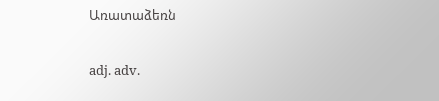Առատաձեռն

adj. adv.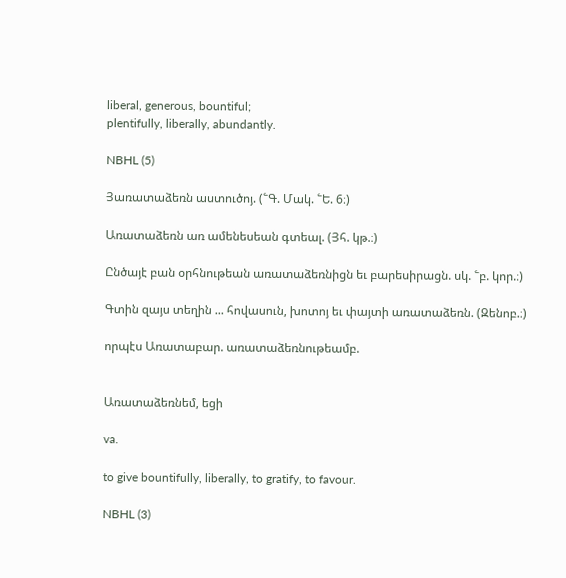liberal, generous, bountiful;
plentifully, liberally, abundantly.

NBHL (5)

Յառատաձեռն աստուծոյ. (՟Գ. Մակ. ՟Ե. 6։)

Առատաձեռն առ ամենեսեան գտեալ. (Յհ. կթ.։)

Ընծայէ բան օրհնութեան առատաձեռնիցն եւ բարեսիրացն. սկ. ՟բ. կոր.։)

Գտին զայս տեղին ... հովասուն, խոտոյ եւ փայտի առատաձեռն. (Զենոբ.։)

որպէս Առատաբար. առատաձեռնութեամբ.


Առատաձեռնեմ, եցի

va.

to give bountifully, liberally, to gratify, to favour.

NBHL (3)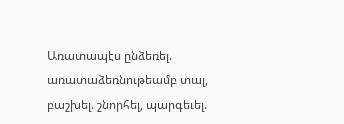Առատապէս ընձեռել. առատաձեռնութեամբ տալ, բաշխել. շնորհել, պարգեւել.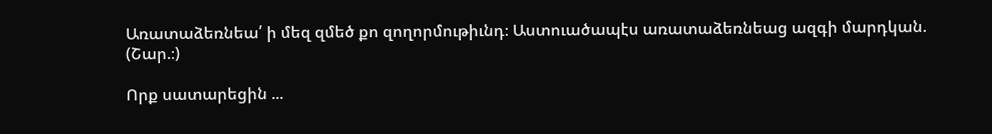Առատաձեռնեա՛ ի մեզ զմեծ քո զողորմութիւնդ։ Աստուածապէս առատաձեռնեաց ազգի մարդկան. (Շար.։)

Որք սատարեցին ...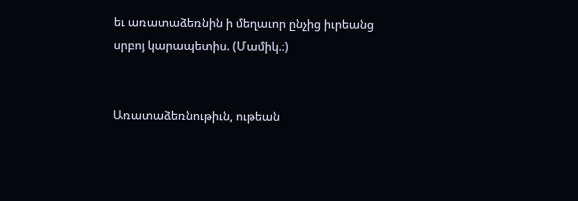եւ առատաձեռնին ի մեղաւոր ընչից իւրեանց սրբոյ կարապետիս. (Մամիկ.։)


Առատաձեռնութիւն, ութեան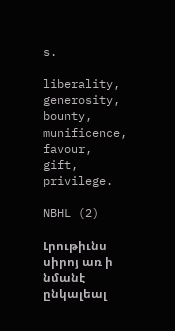s.

liberality, generosity, bounty, munificence, favour, gift, privilege.

NBHL (2)

Լրութիւնս սիրոյ առ ի նմանէ ընկալեալ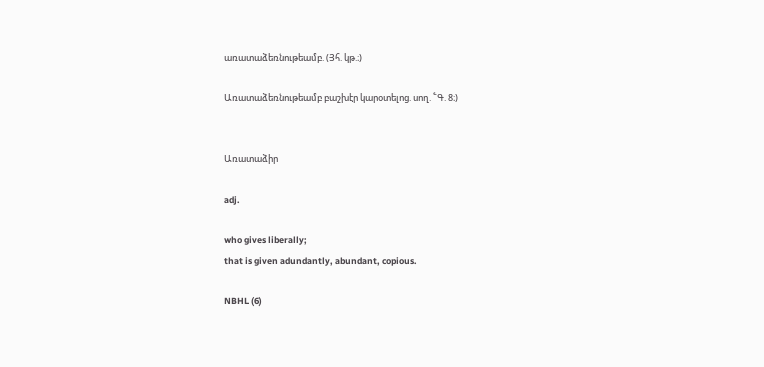առատաձեռնութեամբ. (Յհ. կթ.։)

Առատաձեռնութեամբ բաշխէր կարօտելոց. սող. ՟Գ. 8։)


Առատաձիր

adj.

who gives liberally;
that is given adundantly, abundant, copious.

NBHL (6)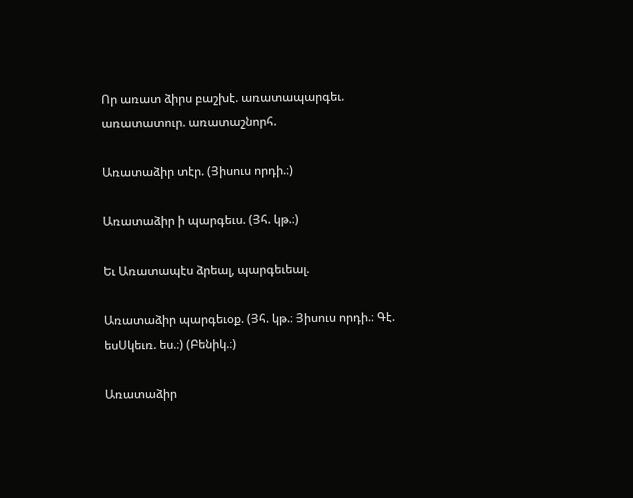Որ առատ ձիրս բաշխէ. առատապարգեւ. առատատուր. առատաշնորհ.

Առատաձիր տէր. (Յիսուս որդի.։)

Առատաձիր ի պարգեւս. (Յհ. կթ.։)

Եւ Առատապէս ձրեալ, պարգեւեալ.

Առատաձիր պարգեւօք. (Յհ. կթ.։ Յիսուս որդի.։ Գէ. եսՍկեւռ. ես.։) (Բենիկ.։)

Առատաձիր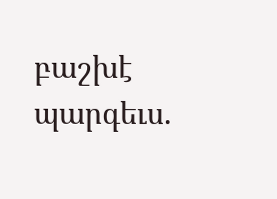բաշխէ պարգեւս.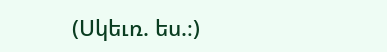(Սկեւռ. ես.։)